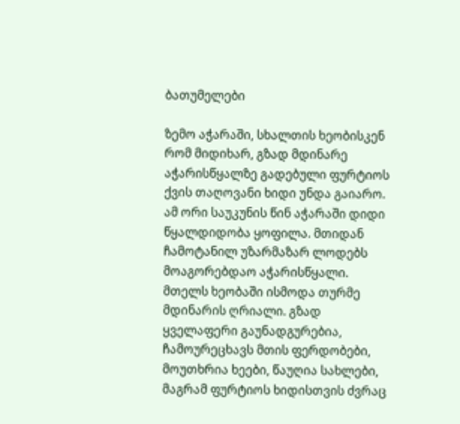ბათუმელები

ზემო აჭარაში, სხალთის ხეობისკენ რომ მიდიხარ, გზად მდინარე აჭარისწყალზე გადებული ფურტიოს ქვის თაღოვანი ხიდი უნდა გაიარო. ამ ორი საუკუნის წინ აჭარაში დიდი წყალდიდობა ყოფილა. მთიდან ჩამოტანილ უზარმაზარ ლოდებს მოაგორებდაო აჭარისწყალი. მთელს ხეობაში ისმოდა თურმე მდინარის ღრიალი. გზად ყველაფერი გაუნადგურებია, ჩამოურეცხავს მთის ფერდობები, მოუთხრია ხეები, წაუღია სახლები, მაგრამ ფურტიოს ხიდისთვის ძვრაც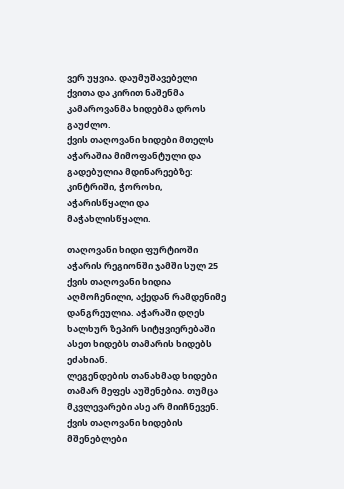ვერ უყვია. დაუმუშავებელი ქვითა და კირით ნაშენმა კამაროვანმა ხიდებმა დროს გაუძლო.
ქვის თაღოვანი ხიდები მთელს აჭარაშია მიმოფანტული და გადებულია მდინარეებზე: კინტრიში, ჭოროხი, აჭარისწყალი და მაჭახლისწყალი.

თაღოვანი ხიდი ფურტიოში
აჭარის რეგიონში ჯამში სულ 25 ქვის თაღოვანი ხიდია აღმოჩენილი, აქედან რამდენიმე დანგრეულია. აჭარაში დღეს ხალხურ ზეპირ სიტყვიერებაში ასეთ ხიდებს თამარის ხიდებს ეძახიან.
ლეგენდების თანახმად ხიდები თამარ მეფეს აუშენებია. თუმცა მკვლევარები ასე არ მიიჩნევენ. ქვის თაღოვანი ხიდების მშენებლები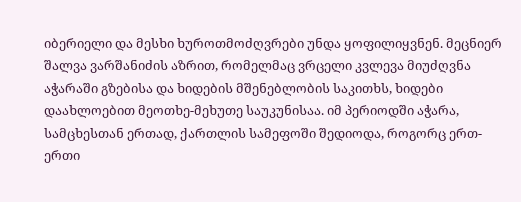იბერიელი და მესხი ხუროთმოძღვრები უნდა ყოფილიყვნენ. მეცნიერ შალვა ვარშანიძის აზრით, რომელმაც ვრცელი კვლევა მიუძღვნა აჭარაში გზებისა და ხიდების მშენებლობის საკითხს, ხიდები დაახლოებით მეოთხე-მეხუთე საუკუნისაა. იმ პერიოდში აჭარა, სამცხესთან ერთად, ქართლის სამეფოში შედიოდა, როგორც ერთ-ერთი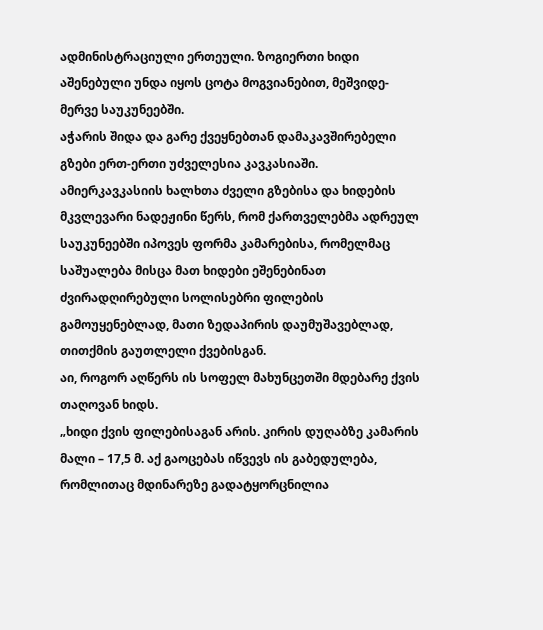ადმინისტრაციული ერთეული. ზოგიერთი ხიდი აშენებული უნდა იყოს ცოტა მოგვიანებით, მეშვიდე-მერვე საუკუნეებში.
აჭარის შიდა და გარე ქვეყნებთან დამაკავშირებელი გზები ერთ-ერთი უძველესია კავკასიაში. ამიერკავკასიის ხალხთა ძველი გზებისა და ხიდების მკვლევარი ნადეჟინი წერს, რომ ქართველებმა ადრეულ საუკუნეებში იპოვეს ფორმა კამარებისა, რომელმაც საშუალება მისცა მათ ხიდები ეშენებინათ ძვირადღირებული სოლისებრი ფილების გამოუყენებლად, მათი ზედაპირის დაუმუშავებლად, თითქმის გაუთლელი ქვებისგან.
აი, როგორ აღწერს ის სოფელ მახუნცეთში მდებარე ქვის თაღოვან ხიდს.
„ხიდი ქვის ფილებისაგან არის. კირის დუღაბზე კამარის მალი – 17,5 მ. აქ გაოცებას იწვევს ის გაბედულება, რომლითაც მდინარეზე გადატყორცნილია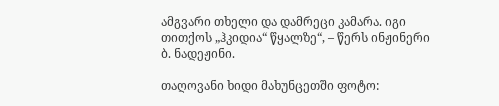ამგვარი თხელი და დამრეცი კამარა. იგი თითქოს „ჰკიდია“ წყალზე“, – წერს ინჟინერი ბ. ნადეჟინი.

თაღოვანი ხიდი მახუნცეთში ფოტო: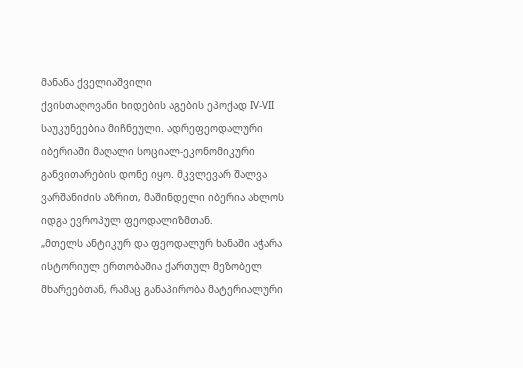მანანა ქველიაშვილი
ქვისთაღოვანი ხიდების აგების ეპოქად IV-VII საუკუნეებია მიჩნეული. ადრეფეოდალური იბერიაში მაღალი სოციალ-ეკონომიკური განვითარების დონე იყო. მკვლევარ შალვა ვარშანიძის აზრით, მაშინდელი იბერია ახლოს იდგა ევროპულ ფეოდალიზმთან.
„მთელს ანტიკურ და ფეოდალურ ხანაში აჭარა ისტორიულ ერთობაშია ქართულ მეზობელ მხარეებთან, რამაც განაპირობა მატერიალური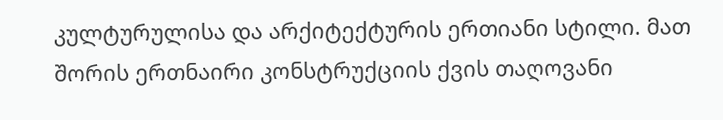კულტურულისა და არქიტექტურის ერთიანი სტილი. მათ შორის ერთნაირი კონსტრუქციის ქვის თაღოვანი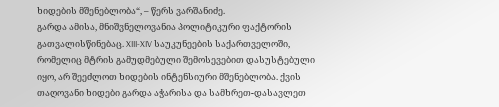ხიდების მშენებლობა“, – წერს ვარშანიძე.
გარდა ამისა, მნიშვნელოვანია პოლიტიკური ფაქტორის გათვალისწინებაც. XIII-XIV საუკუნეების საქართველოში, რომელიც მტრის გამუდმებული შემოსევებით დასუსტებული იყო, არ შეეძლოთ ხიდების ინტენსიური მშენებლობა. ქვის თაღოვანი ხიდები გარდა აჭარისა და სამხრეთ-დასავლეთ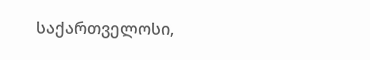საქართველოსი,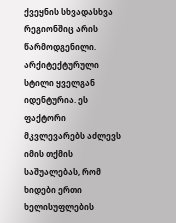ქვეყნის სხვადასხვა რეგიონშიც არის წარმოდგენილი. არქიტექტურული სტილი ყველგან იდენტურია. ეს ფაქტორი მკვლევარებს აძლევს იმის თქმის საშუალებას, რომ ხიდები ერთი ხელისუფლების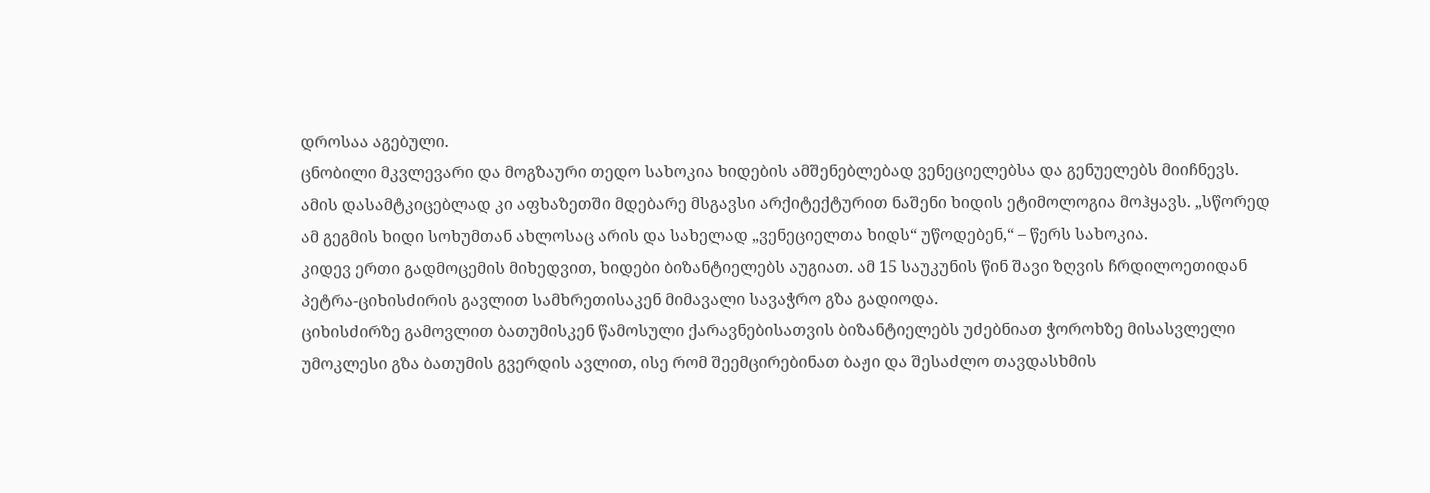დროსაა აგებული.
ცნობილი მკვლევარი და მოგზაური თედო სახოკია ხიდების ამშენებლებად ვენეციელებსა და გენუელებს მიიჩნევს. ამის დასამტკიცებლად კი აფხაზეთში მდებარე მსგავსი არქიტექტურით ნაშენი ხიდის ეტიმოლოგია მოჰყავს. „სწორედ ამ გეგმის ხიდი სოხუმთან ახლოსაც არის და სახელად „ვენეციელთა ხიდს“ უწოდებენ,“ – წერს სახოკია.
კიდევ ერთი გადმოცემის მიხედვით, ხიდები ბიზანტიელებს აუგიათ. ამ 15 საუკუნის წინ შავი ზღვის ჩრდილოეთიდან პეტრა-ციხისძირის გავლით სამხრეთისაკენ მიმავალი სავაჭრო გზა გადიოდა.
ციხისძირზე გამოვლით ბათუმისკენ წამოსული ქარავნებისათვის ბიზანტიელებს უძებნიათ ჭოროხზე მისასვლელი უმოკლესი გზა ბათუმის გვერდის ავლით, ისე რომ შეემცირებინათ ბაჟი და შესაძლო თავდასხმის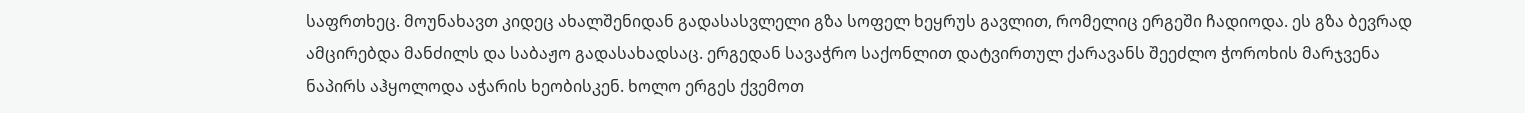საფრთხეც. მოუნახავთ კიდეც ახალშენიდან გადასასვლელი გზა სოფელ ხეყრუს გავლით, რომელიც ერგეში ჩადიოდა. ეს გზა ბევრად ამცირებდა მანძილს და საბაჟო გადასახადსაც. ერგედან სავაჭრო საქონლით დატვირთულ ქარავანს შეეძლო ჭოროხის მარჯვენა ნაპირს აჰყოლოდა აჭარის ხეობისკენ. ხოლო ერგეს ქვემოთ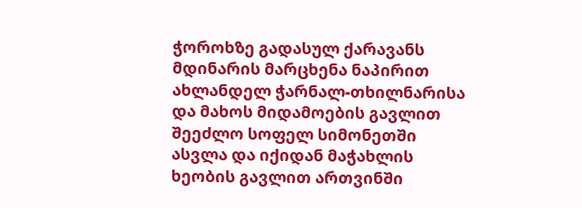ჭოროხზე გადასულ ქარავანს მდინარის მარცხენა ნაპირით ახლანდელ ჭარნალ-თხილნარისა და მახოს მიდამოების გავლით შეეძლო სოფელ სიმონეთში ასვლა და იქიდან მაჭახლის ხეობის გავლით ართვინში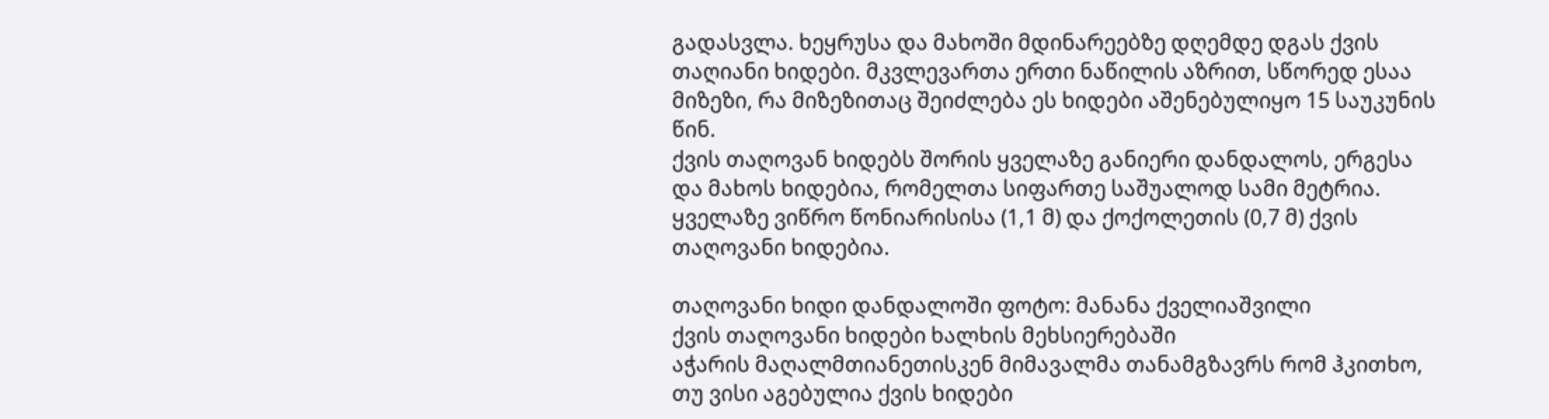გადასვლა. ხეყრუსა და მახოში მდინარეებზე დღემდე დგას ქვის თაღიანი ხიდები. მკვლევართა ერთი ნაწილის აზრით, სწორედ ესაა მიზეზი, რა მიზეზითაც შეიძლება ეს ხიდები აშენებულიყო 15 საუკუნის წინ.
ქვის თაღოვან ხიდებს შორის ყველაზე განიერი დანდალოს, ერგესა და მახოს ხიდებია, რომელთა სიფართე საშუალოდ სამი მეტრია. ყველაზე ვიწრო წონიარისისა (1,1 მ) და ქოქოლეთის (0,7 მ) ქვის თაღოვანი ხიდებია.

თაღოვანი ხიდი დანდალოში ფოტო: მანანა ქველიაშვილი
ქვის თაღოვანი ხიდები ხალხის მეხსიერებაში
აჭარის მაღალმთიანეთისკენ მიმავალმა თანამგზავრს რომ ჰკითხო, თუ ვისი აგებულია ქვის ხიდები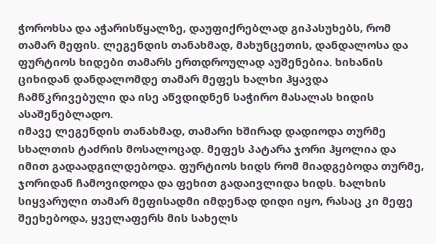ჭოროხსა და აჭარისწყალზე, დაუფიქრებლად გიპასუხებს, რომ თამარ მეფის. ლეგენდის თანახმად, მახუნცეთის, დანდალოსა და ფურტიოს ხიდები თამარს ერთდროულად აუშენებია. ხიხანის ციხიდან დანდალომდე თამარ მეფეს ხალხი ჰყავდა ჩამწკრივებული და ისე აწვდიდნენ საჭირო მასალას ხიდის ასაშენებლადო.
იმავე ლეგენდის თანახმად, თამარი ხშირად დადიოდა თურმე სხალთის ტაძრის მოსალოცად. მეფეს პატარა ჯორი ჰყოლია და იმით გადაადგილდებოდა. ფურტიოს ხიდს რომ მიადგებოდა თურმე, ჯორიდან ჩამოვიდოდა და ფეხით გადაივლიდა ხიდს. ხალხის სიყვარული თამარ მეფისადმი იმდენად დიდი იყო, რასაც კი მეფე შეეხებოდა, ყველაფერს მის სახელს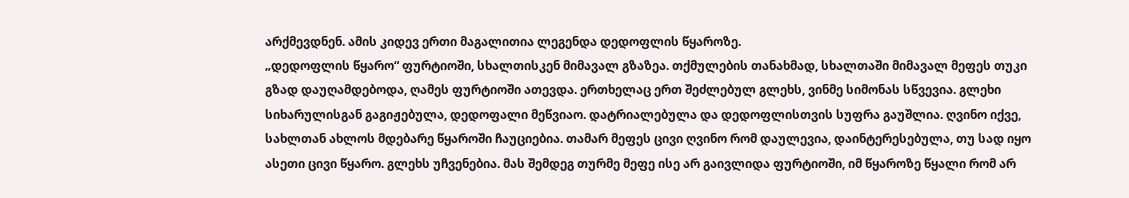არქმევდნენ. ამის კიდევ ერთი მაგალითია ლეგენდა დედოფლის წყაროზე.
„დედოფლის წყარო“ ფურტიოში, სხალთისკენ მიმავალ გზაზეა. თქმულების თანახმად, სხალთაში მიმავალ მეფეს თუკი გზად დაუღამდებოდა, ღამეს ფურტიოში ათევდა. ერთხელაც ერთ შეძლებულ გლეხს, ვინმე სიმონას სწვევია. გლეხი სიხარულისგან გაგიჟებულა, დედოფალი მეწვიაო. დატრიალებულა და დედოფლისთვის სუფრა გაუშლია. ღვინო იქვე, სახლთან ახლოს მდებარე წყაროში ჩაუციებია. თამარ მეფეს ცივი ღვინო რომ დაულევია, დაინტერესებულა, თუ სად იყო ასეთი ცივი წყარო. გლეხს უჩვენებია. მას შემდეგ თურმე მეფე ისე არ გაივლიდა ფურტიოში, იმ წყაროზე წყალი რომ არ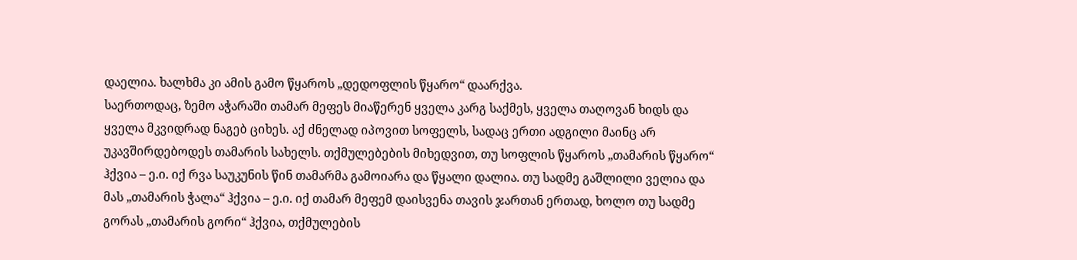დაელია. ხალხმა კი ამის გამო წყაროს „დედოფლის წყარო“ დაარქვა.
საერთოდაც, ზემო აჭარაში თამარ მეფეს მიაწერენ ყველა კარგ საქმეს, ყველა თაღოვან ხიდს და ყველა მკვიდრად ნაგებ ციხეს. აქ ძნელად იპოვით სოფელს, სადაც ერთი ადგილი მაინც არ უკავშირდებოდეს თამარის სახელს. თქმულებების მიხედვით, თუ სოფლის წყაროს „თამარის წყარო“ ჰქვია – ე.ი. იქ რვა საუკუნის წინ თამარმა გამოიარა და წყალი დალია. თუ სადმე გაშლილი ველია და მას „თამარის ჭალა“ ჰქვია – ე.ი. იქ თამარ მეფემ დაისვენა თავის ჯართან ერთად, ხოლო თუ სადმე გორას „თამარის გორი“ ჰქვია, თქმულების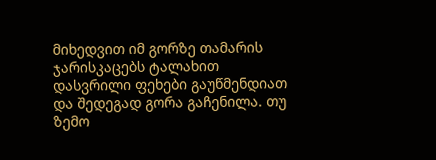მიხედვით იმ გორზე თამარის ჯარისკაცებს ტალახით დასვრილი ფეხები გაუწმენდიათ და შედეგად გორა გაჩენილა. თუ ზემო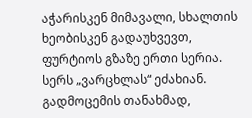აჭარისკენ მიმავალი, სხალთის ხეობისკენ გადაუხვევთ, ფურტიოს გზაზე ერთი სერია. სერს „ვარცხლას“ ეძახიან. გადმოცემის თანახმად,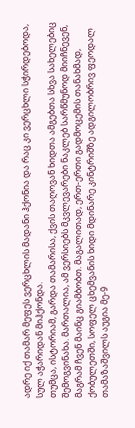ადრე იქ თამარ მეფეს ვერცხლის მადანი ჰქონია და რაც კი ვერცხლი სჭირდებოდა, სულ აჭარიდან მიჰქონდა.
თუმცა, ისტორიამ, გარდა თამარისა, ქვის თაღოვან ხიდთა ამგებთა სხვა სახელებიც შემოგვინახა. მართალია, ამ ვერსიებს მკვლევარები ნაკლებ სარწმუნოდ მიიჩნევენ, მაგრამ ჩვენ მაინც გიამბობთ. მაგალითად, ერთ-ერთი გადმოცემის თანახმად, ქობულეთში, სოფელ ცხემვანის ხიდი მდინარე კინტრიშზე ადგილობრივ ფეოდალ თამაზაშვილს აუგია მე-9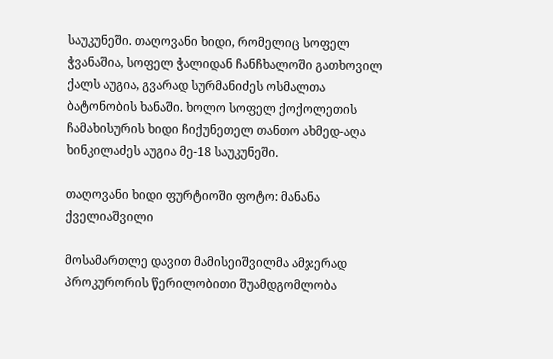საუკუნეში. თაღოვანი ხიდი, რომელიც სოფელ ჭვანაშია, სოფელ ჭალიდან ჩანჩხალოში გათხოვილ ქალს აუგია, გვარად სურმანიძეს ოსმალთა ბატონობის ხანაში. ხოლო სოფელ ქოქოლეთის ჩამახისურის ხიდი ჩიქუნეთელ თანთო ახმედ-აღა ხინკილაძეს აუგია მე-18 საუკუნეში.

თაღოვანი ხიდი ფურტიოში ფოტო: მანანა ქველიაშვილი

მოსამართლე დავით მამისეიშვილმა ამჯერად პროკურორის წერილობითი შუამდგომლობა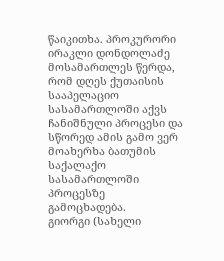წაიკითხა. პროკურორი ირაკლი დონდოლაძე მოსამართლეს წერდა, რომ დღეს ქუთაისის სააპელაციო სასამართლოში აქვს ჩანიშნული პროცესი და სწორედ ამის გამო ვერ მოახერხა ბათუმის საქალაქო სასამართლოში პროცესზე გამოცხადება.
გიორგი (სახელი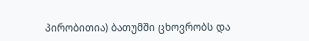პირობითია) ბათუმში ცხოვრობს და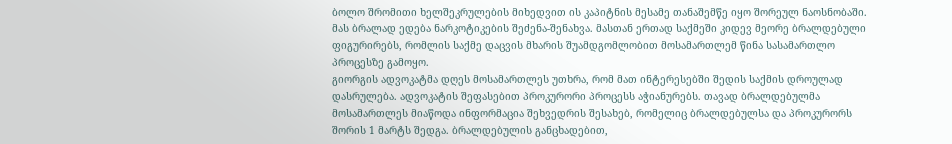ბოლო შრომითი ხელშეკრულების მიხედვით ის კაპიტნის მესამე თანაშემწე იყო შორეულ ნაოსნობაში. მას ბრალად ედება ნარკოტიკების შეძენა-შენახვა. მასთან ერთად საქმეში კიდევ მეორე ბრალდებული ფიგურირებს, რომლის საქმე დაცვის მხარის შუამდგომლობით მოსამართლემ წინა სასამართლო პროცესზე გამოყო.
გიორგის ადვოკატმა დღეს მოსამართლეს უთხრა, რომ მათ ინტერესებში შედის საქმის დროულად დასრულება. ადვოკატის შეფასებით პროკურორი პროცესს აჭიანურებს. თავად ბრალდებულმა მოსამართლეს მიაწოდა ინფორმაცია შეხვედრის შესახებ, რომელიც ბრალდებულსა და პროკურორს შორის 1 მარტს შედგა. ბრალდებულის განცხადებით,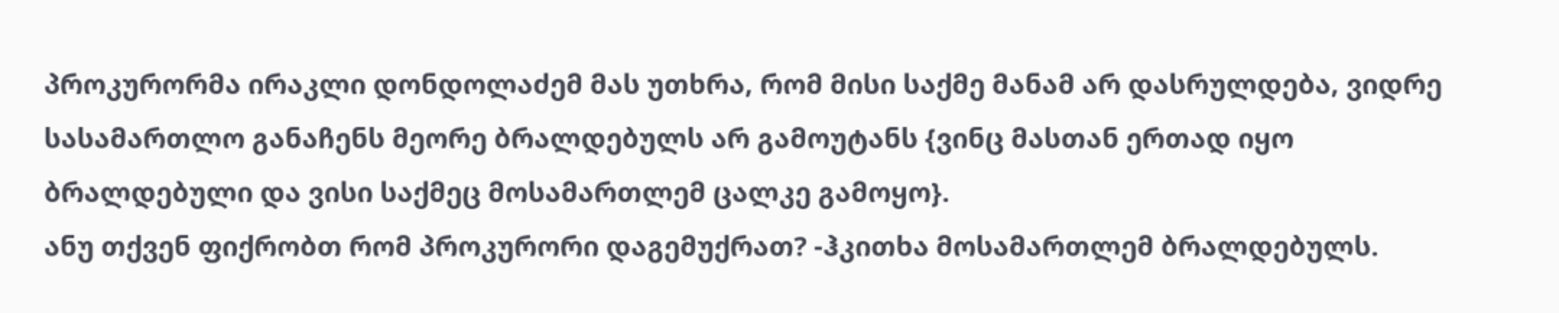პროკურორმა ირაკლი დონდოლაძემ მას უთხრა, რომ მისი საქმე მანამ არ დასრულდება, ვიდრე სასამართლო განაჩენს მეორე ბრალდებულს არ გამოუტანს {ვინც მასთან ერთად იყო ბრალდებული და ვისი საქმეც მოსამართლემ ცალკე გამოყო}.
ანუ თქვენ ფიქრობთ რომ პროკურორი დაგემუქრათ? -ჰკითხა მოსამართლემ ბრალდებულს.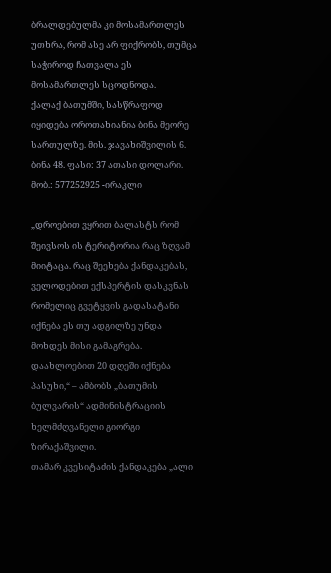ბრალდებულმა კი მოსამართლეს უთხრა, რომ ასე არ ფიქრობს, თუმცა საჭიროდ ჩათვალა ეს მოსამართლეს სცოდნოდა.
ქალაქ ბათუმში, სასწრაფოდ იყიდება ოროთახიანია ბინა მეორე სართულზე. მის. ჯავახიშვილის 6. ბინა 48. ფასი: 37 ათასი დოლარი.
მობ.: 577252925 -ირაკლი

„დროებით ვყრით ბალასტს რომ შეივსოს ის ტერიტორია რაც ზღვამ მიიტაცა. რაც შეეხება ქანდაკებას, ველოდებით ექსპერტის დასკვნას რომელიც გვეტყვის გადასატანი იქნება ეს თუ ადგილზე უნდა მოხდეს მისი გამაგრება. დაახლოებით 20 დღეში იქნება პასუხი,“ – ამბობს „ბათუმის ბულვარის“ ადმინისტრაციის ხელმძღვანელი გიორგი ზირაქაშვილი.
თამარ კვესიტაძის ქანდაკება „ალი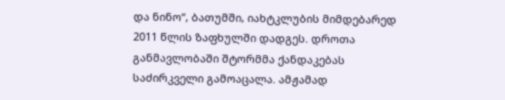და ნინო“, ბათუმში, იახტკლუბის მიმდებარედ 2011 წლის ზაფხულში დადგეს. დროთა განმავლობაში შტორმმა ქანდაკებას საძირკველი გამოაცალა. ამჟამად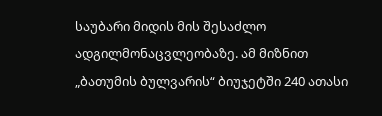საუბარი მიდის მის შესაძლო ადგილმონაცვლეობაზე. ამ მიზნით „ბათუმის ბულვარის“ ბიუჯეტში 240 ათასი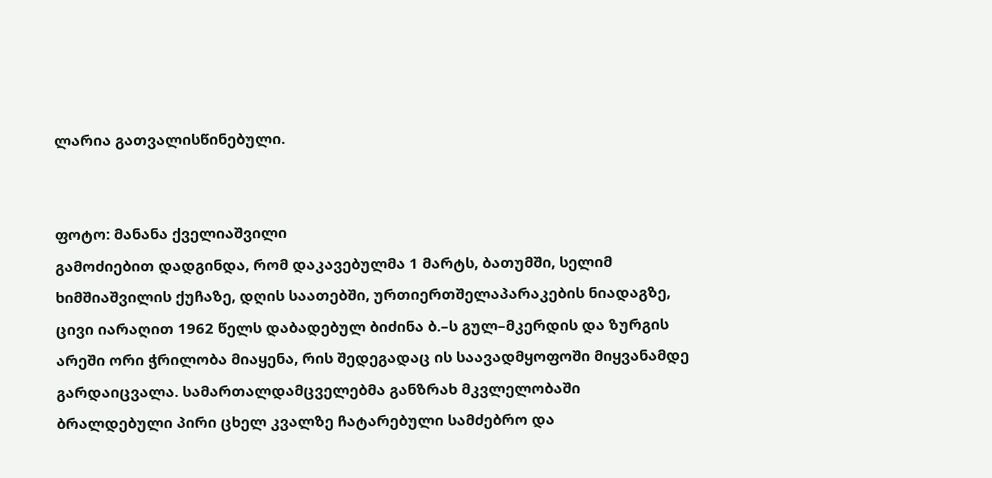ლარია გათვალისწინებული.


ფოტო: მანანა ქველიაშვილი
გამოძიებით დადგინდა, რომ დაკავებულმა 1 მარტს, ბათუმში, სელიმ ხიმშიაშვილის ქუჩაზე, დღის საათებში, ურთიერთშელაპარაკების ნიადაგზე, ცივი იარაღით 1962 წელს დაბადებულ ბიძინა ბ.–ს გულ–მკერდის და ზურგის არეში ორი ჭრილობა მიაყენა, რის შედეგადაც ის საავადმყოფოში მიყვანამდე გარდაიცვალა. სამართალდამცველებმა განზრახ მკვლელობაში ბრალდებული პირი ცხელ კვალზე ჩატარებული სამძებრო და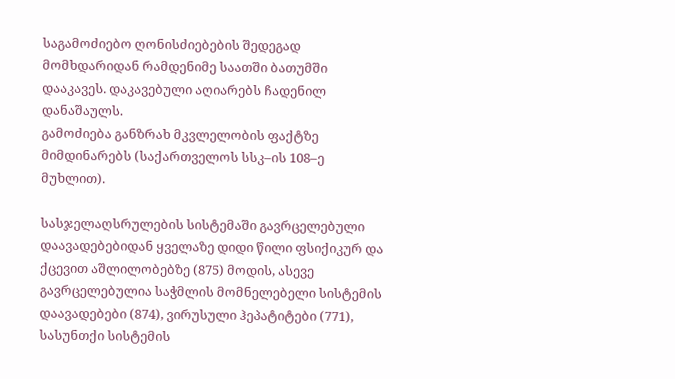საგამოძიებო ღონისძიებების შედეგად მომხდარიდან რამდენიმე საათში ბათუმში დააკავეს. დაკავებული აღიარებს ჩადენილ დანაშაულს.
გამოძიება განზრახ მკვლელობის ფაქტზე მიმდინარებს (საქართველოს სსკ–ის 108–ე მუხლით).

სასჯელაღსრულების სისტემაში გავრცელებული დაავადებებიდან ყველაზე დიდი წილი ფსიქიკურ და ქცევით აშლილობებზე (875) მოდის, ასევე გავრცელებულია საჭმლის მომნელებელი სისტემის დაავადებები (874), ვირუსული ჰეპატიტები (771), სასუნთქი სისტემის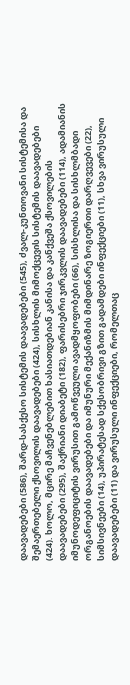დაავადებები (586), შარდ-სასქესო სისტემის დაავადებები (545), ძვალ-კუნთოვანი სისტემისა და შემაერთებელი ქსოვილის დაავადებები (424), სისხლის მიმოქცევის სისტემის დაავადებები (424). ხოლო, მცირე მაჩვენებლებით ხასიათდებიან კანისა და კანქვეშა ქსოვილების დაავადებები (295), შაქრიანი დიაბეტი (182), ფარისებრი ჯირკვლის დაავადებები (114), ადამიანის იმუნოდეფიციტის ვირუსით გამოწვეული ავადმყოფობები (66), სისხლისა და სისხლმბადი ორგანოების დაავადებები და იმუნური მექანიზმის მიმდინარე ზოგიერთი დარღვევები (22), სიმსივნეები (14), უპირატესად სქესობრივი გზით გადამდები ინფექციები (11), სხვა ვირუსული დაავადებები (11) და ვირუსული ინფექციები, რომელთაც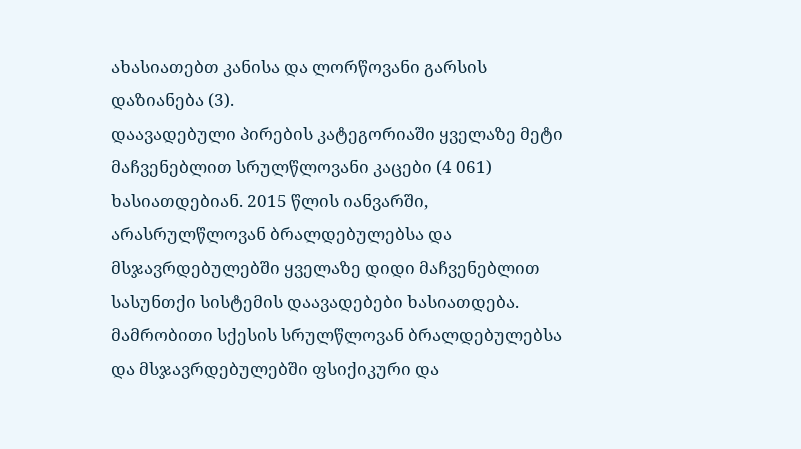ახასიათებთ კანისა და ლორწოვანი გარსის დაზიანება (3).
დაავადებული პირების კატეგორიაში ყველაზე მეტი მაჩვენებლით სრულწლოვანი კაცები (4 061) ხასიათდებიან. 2015 წლის იანვარში, არასრულწლოვან ბრალდებულებსა და მსჯავრდებულებში ყველაზე დიდი მაჩვენებლით სასუნთქი სისტემის დაავადებები ხასიათდება.
მამრობითი სქესის სრულწლოვან ბრალდებულებსა და მსჯავრდებულებში ფსიქიკური და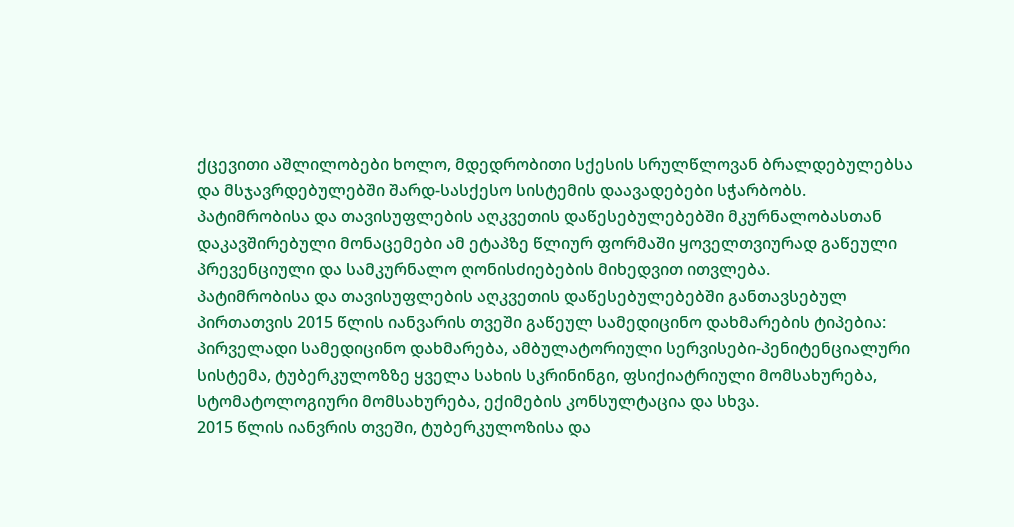ქცევითი აშლილობები ხოლო, მდედრობითი სქესის სრულწლოვან ბრალდებულებსა და მსჯავრდებულებში შარდ-სასქესო სისტემის დაავადებები სჭარბობს.
პატიმრობისა და თავისუფლების აღკვეთის დაწესებულებებში მკურნალობასთან დაკავშირებული მონაცემები ამ ეტაპზე წლიურ ფორმაში ყოველთვიურად გაწეული პრევენციული და სამკურნალო ღონისძიებების მიხედვით ითვლება.
პატიმრობისა და თავისუფლების აღკვეთის დაწესებულებებში განთავსებულ პირთათვის 2015 წლის იანვარის თვეში გაწეულ სამედიცინო დახმარების ტიპებია: პირველადი სამედიცინო დახმარება, ამბულატორიული სერვისები-პენიტენციალური სისტემა, ტუბერკულოზზე ყველა სახის სკრინინგი, ფსიქიატრიული მომსახურება, სტომატოლოგიური მომსახურება, ექიმების კონსულტაცია და სხვა.
2015 წლის იანვრის თვეში, ტუბერკულოზისა და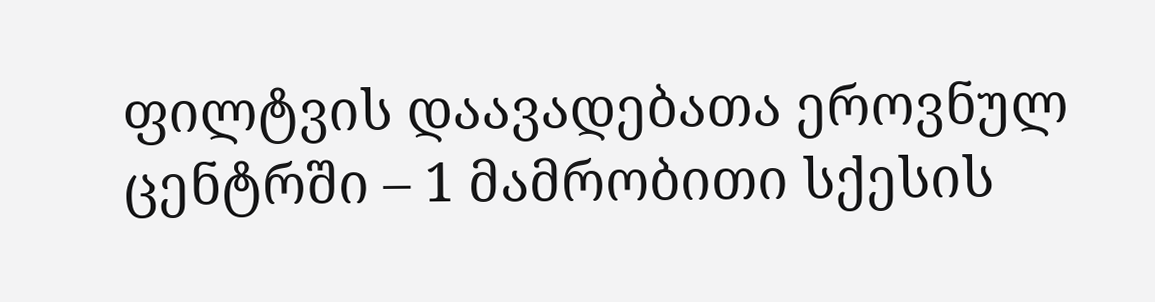ფილტვის დაავადებათა ეროვნულ ცენტრში – 1 მამრობითი სქესის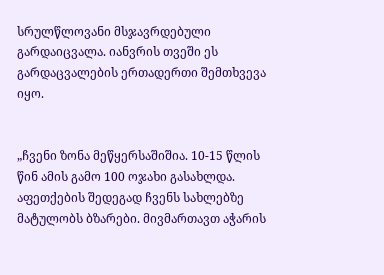სრულწლოვანი მსჯავრდებული გარდაიცვალა. იანვრის თვეში ეს გარდაცვალების ერთადერთი შემთხვევა იყო.


„ჩვენი ზონა მეწყერსაშიშია. 10-15 წლის წინ ამის გამო 100 ოჯახი გასახლდა. აფეთქების შედეგად ჩვენს სახლებზე მატულობს ბზარები. მივმართავთ აჭარის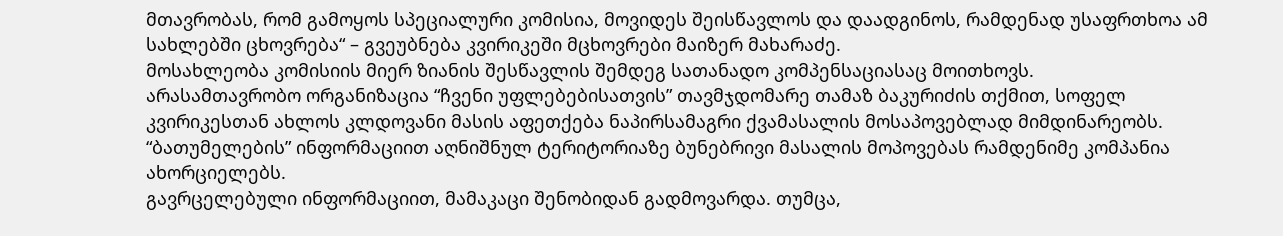მთავრობას, რომ გამოყოს სპეციალური კომისია, მოვიდეს შეისწავლოს და დაადგინოს, რამდენად უსაფრთხოა ამ სახლებში ცხოვრება“ – გვეუბნება კვირიკეში მცხოვრები მაიზერ მახარაძე.
მოსახლეობა კომისიის მიერ ზიანის შესწავლის შემდეგ სათანადო კომპენსაციასაც მოითხოვს.
არასამთავრობო ორგანიზაცია “ჩვენი უფლებებისათვის” თავმჯდომარე თამაზ ბაკურიძის თქმით, სოფელ კვირიკესთან ახლოს კლდოვანი მასის აფეთქება ნაპირსამაგრი ქვამასალის მოსაპოვებლად მიმდინარეობს.
“ბათუმელების” ინფორმაციით აღნიშნულ ტერიტორიაზე ბუნებრივი მასალის მოპოვებას რამდენიმე კომპანია ახორციელებს.
გავრცელებული ინფორმაციით, მამაკაცი შენობიდან გადმოვარდა. თუმცა,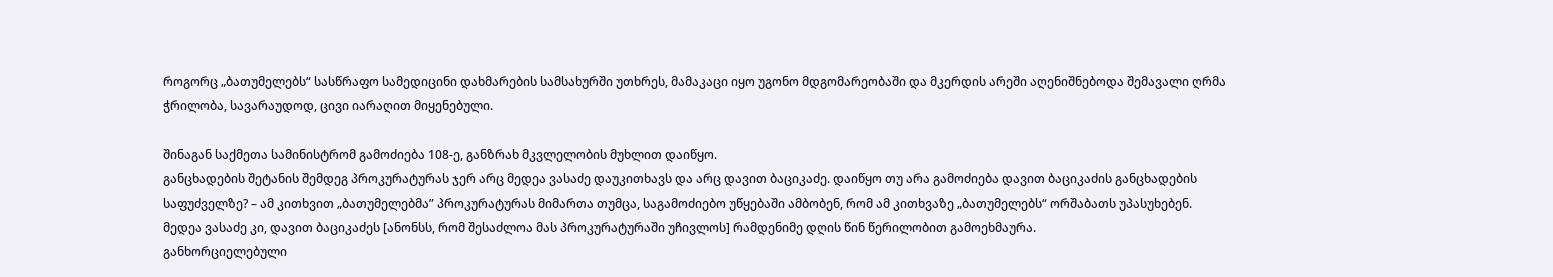როგორც „ბათუმელებს“ სასწრაფო სამედიცინი დახმარების სამსახურში უთხრეს, მამაკაცი იყო უგონო მდგომარეობაში და მკერდის არეში აღენიშნებოდა შემავალი ღრმა ჭრილობა, სავარაუდოდ, ცივი იარაღით მიყენებული.

შინაგან საქმეთა სამინისტრომ გამოძიება 108-ე, განზრახ მკვლელობის მუხლით დაიწყო.
განცხადების შეტანის შემდეგ პროკურატურას ჯერ არც მედეა ვასაძე დაუკითხავს და არც დავით ბაციკაძე. დაიწყო თუ არა გამოძიება დავით ბაციკაძის განცხადების საფუძველზე? – ამ კითხვით „ბათუმელებმა” პროკურატურას მიმართა თუმცა, საგამოძიებო უწყებაში ამბობენ, რომ ამ კითხვაზე „ბათუმელებს“ ორშაბათს უპასუხებენ.
მედეა ვასაძე კი, დავით ბაციკაძეს [ანონსს, რომ შესაძლოა მას პროკურატურაში უჩივლოს] რამდენიმე დღის წინ წერილობით გამოეხმაურა.
განხორციელებული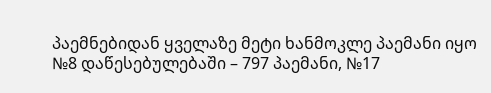პაემნებიდან ყველაზე მეტი ხანმოკლე პაემანი იყო №8 დაწესებულებაში – 797 პაემანი, №17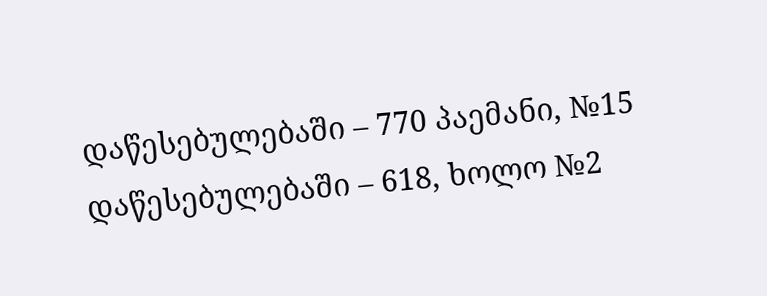დაწესებულებაში – 770 პაემანი, №15 დაწესებულებაში – 618, ხოლო №2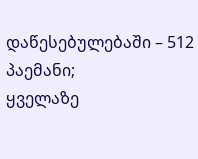დაწესებულებაში – 512 პაემანი;
ყველაზე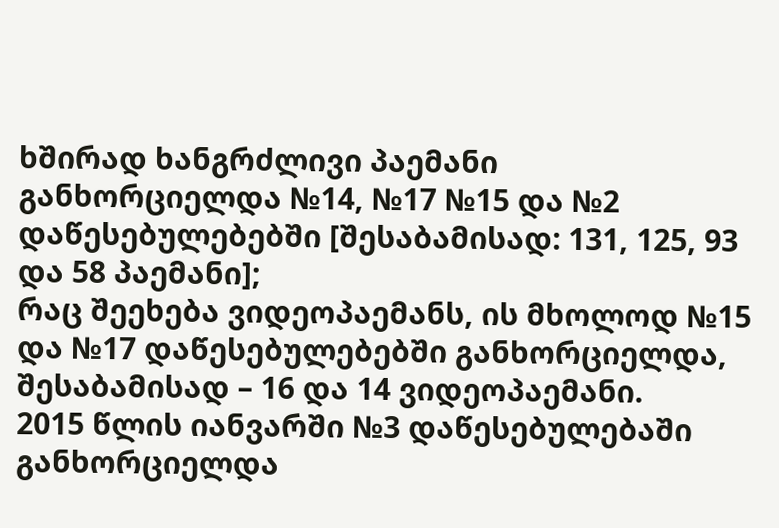ხშირად ხანგრძლივი პაემანი განხორციელდა №14, №17 №15 და №2 დაწესებულებებში [შესაბამისად: 131, 125, 93 და 58 პაემანი];
რაც შეეხება ვიდეოპაემანს, ის მხოლოდ №15 და №17 დაწესებულებებში განხორციელდა, შესაბამისად – 16 და 14 ვიდეოპაემანი.
2015 წლის იანვარში №3 დაწესებულებაში განხორციელდა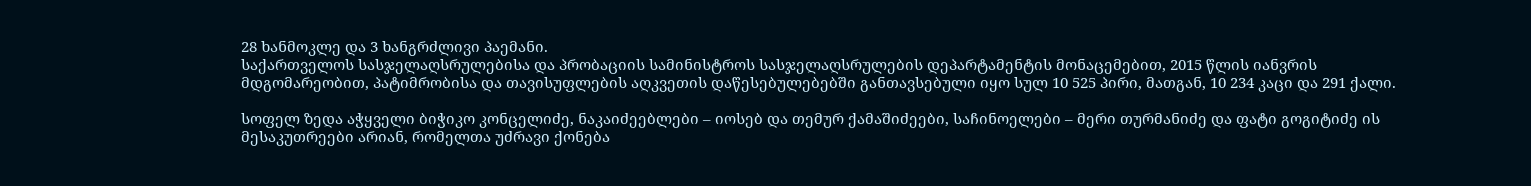28 ხანმოკლე და 3 ხანგრძლივი პაემანი.
საქართველოს სასჯელაღსრულებისა და პრობაციის სამინისტროს სასჯელაღსრულების დეპარტამენტის მონაცემებით, 2015 წლის იანვრის მდგომარეობით, პატიმრობისა და თავისუფლების აღკვეთის დაწესებულებებში განთავსებული იყო სულ 10 525 პირი, მათგან, 10 234 კაცი და 291 ქალი.

სოფელ ზედა აჭყველი ბიჭიკო კონცელიძე, ნაკაიძეებლები – იოსებ და თემურ ქამაშიძეები, საჩინოელები – მერი თურმანიძე და ფატი გოგიტიძე ის მესაკუთრეები არიან, რომელთა უძრავი ქონება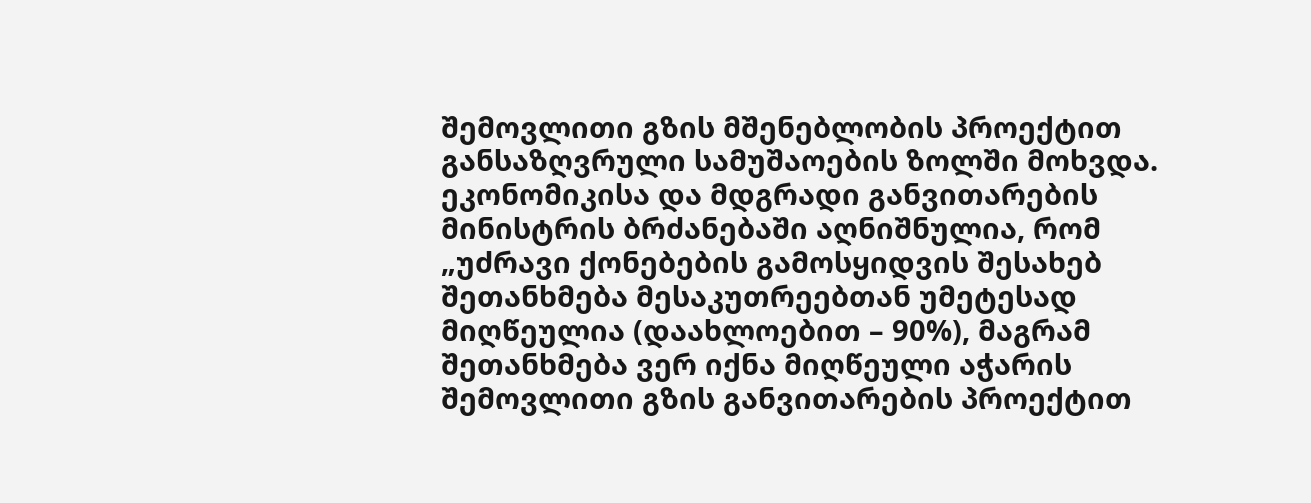შემოვლითი გზის მშენებლობის პროექტით განსაზღვრული სამუშაოების ზოლში მოხვდა.
ეკონომიკისა და მდგრადი განვითარების მინისტრის ბრძანებაში აღნიშნულია, რომ „უძრავი ქონებების გამოსყიდვის შესახებ შეთანხმება მესაკუთრეებთან უმეტესად მიღწეულია (დაახლოებით – 90%), მაგრამ შეთანხმება ვერ იქნა მიღწეული აჭარის შემოვლითი გზის განვითარების პროექტით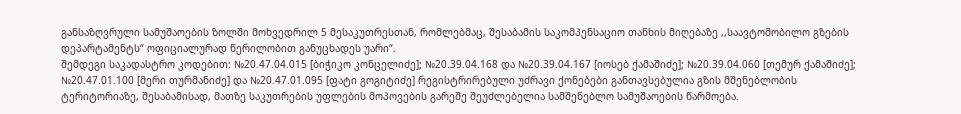განსაზღვრული სამუშაოების ზოლში მოხვედრილ 5 მესაკუთრესთან, რომლებმაც, შესაბამის საკომპენსაციო თანხის მიღებაზე ,,საავტომობილო გზების დეპარტამენტს“ ოფიციალურად წერილობით განუცხადეს უარი“.
შემდეგი საკადასტრო კოდებით: №20.47.04.015 [ბიჭიკო კონცელიძე]; №20.39.04.168 და №20.39.04.167 [იოსებ ქამაშიძე]; №20.39.04.060 [თემურ ქამაშიძე]; №20.47.01.100 [მერი თურმანიძე] და №20.47.01.095 [ფატი გოგიტიძე] რეგისტრირებული უძრავი ქონებები განთავსებულია გზის მშენებლობის ტერიტორიაზე, შესაბამისად, მათზე საკუთრების უფლების მოპოვების გარეშე შეუძლებელია სამშენებლო სამუშაოების წარმოება.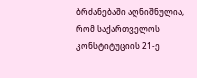ბრძანებაში აღნიშნულია, რომ საქართველოს კონსტიტუციის 21-ე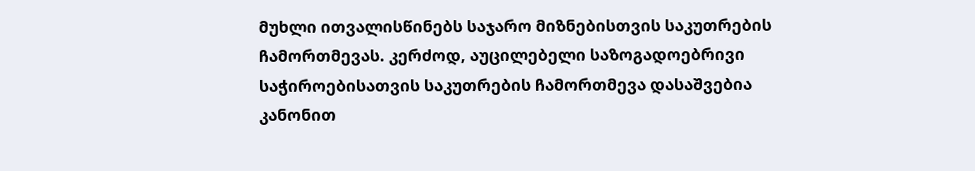მუხლი ითვალისწინებს საჯარო მიზნებისთვის საკუთრების ჩამორთმევას. კერძოდ, აუცილებელი საზოგადოებრივი საჭიროებისათვის საკუთრების ჩამორთმევა დასაშვებია კანონით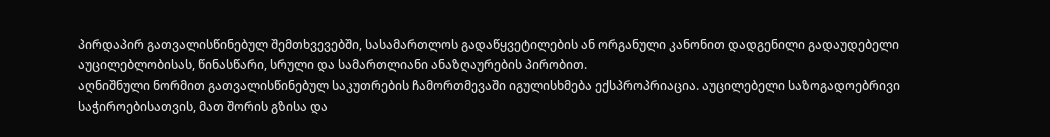პირდაპირ გათვალისწინებულ შემთხვევებში, სასამართლოს გადაწყვეტილების ან ორგანული კანონით დადგენილი გადაუდებელი აუცილებლობისას, წინასწარი, სრული და სამართლიანი ანაზღაურების პირობით.
აღნიშნული ნორმით გათვალისწინებულ საკუთრების ჩამორთმევაში იგულისხმება ექსპროპრიაცია. აუცილებელი საზოგადოებრივი საჭიროებისათვის, მათ შორის გზისა და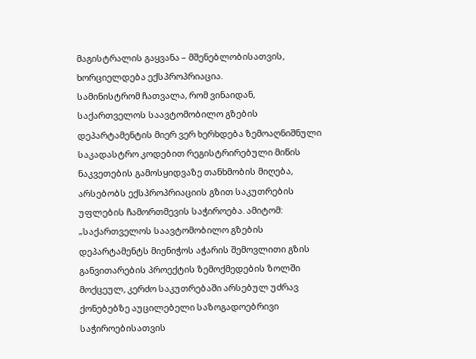მაგისტრალის გაყვანა – მშენებლობისათვის, ხორციელდება ექსპროპრიაცია.
სამინისტრომ ჩათვალა, რომ ვინაიდან, საქართველოს საავტომობილო გზების დეპარტამენტის მიერ ვერ ხერხდება ზემოაღნიშნული საკადასტრო კოდებით რეგისტრირებული მიწის ნაკვეთების გამოსყიდვაზე თანხმობის მიღება, არსებობს ექსპროპრიაციის გზით საკუთრების უფლების ჩამორთმევის საჭიროება. ამიტომ: „საქართველოს საავტომობილო გზების დეპარტამენტს მიენიჭოს აჭარის შემოვლითი გზის განვითარების პროექტის ზემოქმედების ზოლში მოქცეულ, კერძო საკუთრებაში არსებულ უძრავ ქონებებზე აუცილებელი საზოგადოებრივი საჭიროებისათვის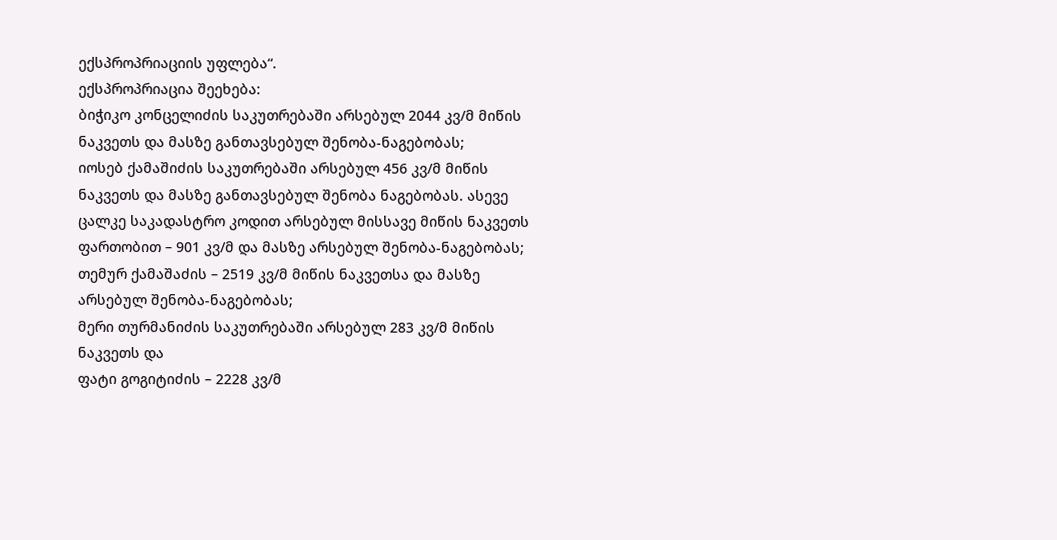ექსპროპრიაციის უფლება“.
ექსპროპრიაცია შეეხება:
ბიჭიკო კონცელიძის საკუთრებაში არსებულ 2044 კვ/მ მიწის ნაკვეთს და მასზე განთავსებულ შენობა-ნაგებობას;
იოსებ ქამაშიძის საკუთრებაში არსებულ 456 კვ/მ მიწის ნაკვეთს და მასზე განთავსებულ შენობა ნაგებობას. ასევე ცალკე საკადასტრო კოდით არსებულ მისსავე მიწის ნაკვეთს ფართობით – 901 კვ/მ და მასზე არსებულ შენობა-ნაგებობას;
თემურ ქამაშაძის – 2519 კვ/მ მიწის ნაკვეთსა და მასზე არსებულ შენობა-ნაგებობას;
მერი თურმანიძის საკუთრებაში არსებულ 283 კვ/მ მიწის ნაკვეთს და
ფატი გოგიტიძის – 2228 კვ/მ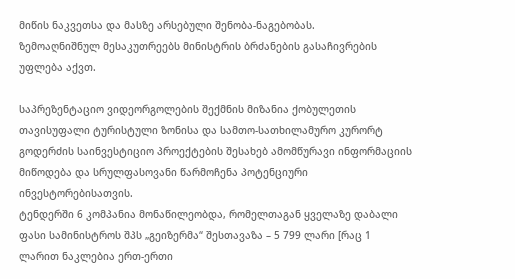მიწის ნაკვეთსა და მასზე არსებული შენობა-ნაგებობას.
ზემოაღნიშნულ მესაკუთრეებს მინისტრის ბრძანების გასაჩივრების უფლება აქვთ.

საპრეზენტაციო ვიდეორგოლების შექმნის მიზანია ქობულეთის თავისუფალი ტურისტული ზონისა და სამთო-სათხილამურო კურორტ გოდერძის საინვესტიციო პროექტების შესახებ ამომწურავი ინფორმაციის მიწოდება და სრულფასოვანი წარმოჩენა პოტენციური ინვესტორებისათვის.
ტენდერში 6 კომპანია მონაწილეობდა, რომელთაგან ყველაზე დაბალი ფასი სამინისტროს შპს „გეიზერმა“ შესთავაზა – 5 799 ლარი [რაც 1 ლარით ნაკლებია ერთ-ერთი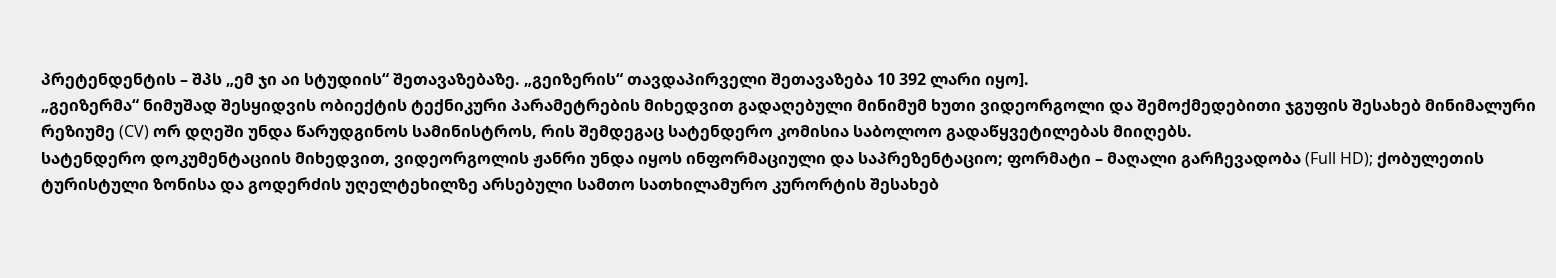პრეტენდენტის – შპს „ემ ჯი აი სტუდიის“ შეთავაზებაზე. „გეიზერის“ თავდაპირველი შეთავაზება 10 392 ლარი იყო].
„გეიზერმა“ ნიმუშად შესყიდვის ობიექტის ტექნიკური პარამეტრების მიხედვით გადაღებული მინიმუმ ხუთი ვიდეორგოლი და შემოქმედებითი ჯგუფის შესახებ მინიმალური რეზიუმე (CV) ორ დღეში უნდა წარუდგინოს სამინისტროს, რის შემდეგაც სატენდერო კომისია საბოლოო გადაწყვეტილებას მიიღებს.
სატენდერო დოკუმენტაციის მიხედვით, ვიდეორგოლის ჟანრი უნდა იყოს ინფორმაციული და საპრეზენტაციო; ფორმატი – მაღალი გარჩევადობა (Full HD); ქობულეთის ტურისტული ზონისა და გოდერძის უღელტეხილზე არსებული სამთო სათხილამურო კურორტის შესახებ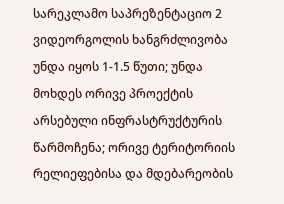სარეკლამო საპრეზენტაციო 2 ვიდეორგოლის ხანგრძლივობა უნდა იყოს 1-1.5 წუთი; უნდა მოხდეს ორივე პროექტის არსებული ინფრასტრუქტურის წარმოჩენა; ორივე ტერიტორიის რელიეფებისა და მდებარეობის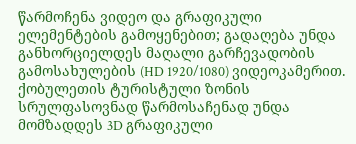წარმოჩენა ვიდეო და გრაფიკული ელემენტების გამოყენებით; გადაღება უნდა განხორციელდეს მაღალი გარჩევადობის გამოსახულების (HD 1920/1080) ვიდეოკამერით.
ქობულეთის ტურისტული ზონის სრულფასოვნად წარმოსაჩენად უნდა მომზადდეს 3D გრაფიკული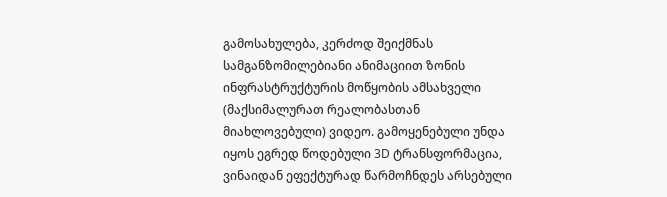გამოსახულება, კერძოდ შეიქმნას სამგანზომილებიანი ანიმაციით ზონის ინფრასტრუქტურის მოწყობის ამსახველი (მაქსიმალურათ რეალობასთან მიახლოვებული) ვიდეო. გამოყენებული უნდა იყოს ეგრედ წოდებული 3D ტრანსფორმაცია, ვინაიდან ეფექტურად წარმოჩნდეს არსებული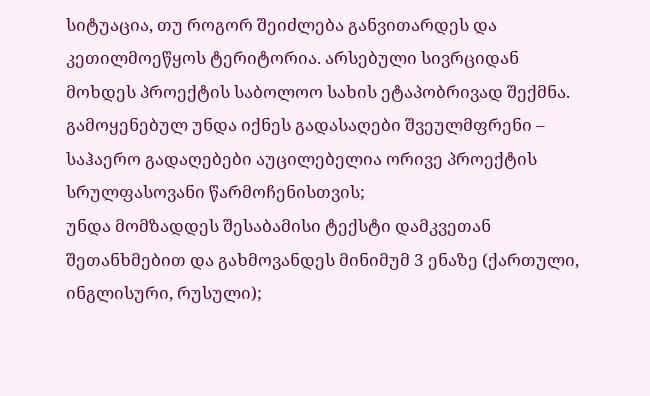სიტუაცია, თუ როგორ შეიძლება განვითარდეს და კეთილმოეწყოს ტერიტორია. არსებული სივრციდან მოხდეს პროექტის საბოლოო სახის ეტაპობრივად შექმნა.
გამოყენებულ უნდა იქნეს გადასაღები შვეულმფრენი – საჰაერო გადაღებები აუცილებელია ორივე პროექტის სრულფასოვანი წარმოჩენისთვის;
უნდა მომზადდეს შესაბამისი ტექსტი დამკვეთან შეთანხმებით და გახმოვანდეს მინიმუმ 3 ენაზე (ქართული, ინგლისური, რუსული);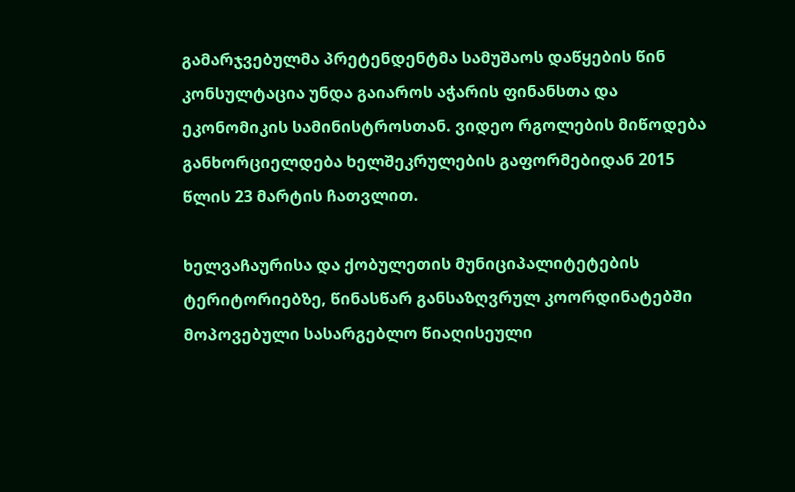გამარჯვებულმა პრეტენდენტმა სამუშაოს დაწყების წინ კონსულტაცია უნდა გაიაროს აჭარის ფინანსთა და ეკონომიკის სამინისტროსთან. ვიდეო რგოლების მიწოდება განხორციელდება ხელშეკრულების გაფორმებიდან 2015 წლის 23 მარტის ჩათვლით.

ხელვაჩაურისა და ქობულეთის მუნიციპალიტეტების ტერიტორიებზე, წინასწარ განსაზღვრულ კოორდინატებში მოპოვებული სასარგებლო წიაღისეული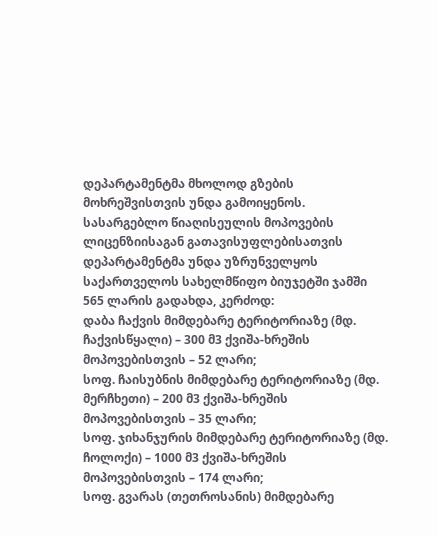დეპარტამენტმა მხოლოდ გზების მოხრეშვისთვის უნდა გამოიყენოს.
სასარგებლო წიაღისეულის მოპოვების ლიცენზიისაგან გათავისუფლებისათვის დეპარტამენტმა უნდა უზრუნველყოს საქართველოს სახელმწიფო ბიუჯეტში ჯამში 565 ლარის გადახდა, კერძოდ:
დაბა ჩაქვის მიმდებარე ტერიტორიაზე (მდ. ჩაქვისწყალი) – 300 მ3 ქვიშა-ხრეშის მოპოვებისთვის – 52 ლარი;
სოფ. ჩაისუბნის მიმდებარე ტერიტორიაზე (მდ. მერჩხეთი) – 200 მ3 ქვიშა-ხრეშის მოპოვებისთვის – 35 ლარი;
სოფ. ჯიხანჯურის მიმდებარე ტერიტორიაზე (მდ. ჩოლოქი) – 1000 მ3 ქვიშა-ხრეშის მოპოვებისთვის – 174 ლარი;
სოფ. გვარას (თეთროსანის) მიმდებარე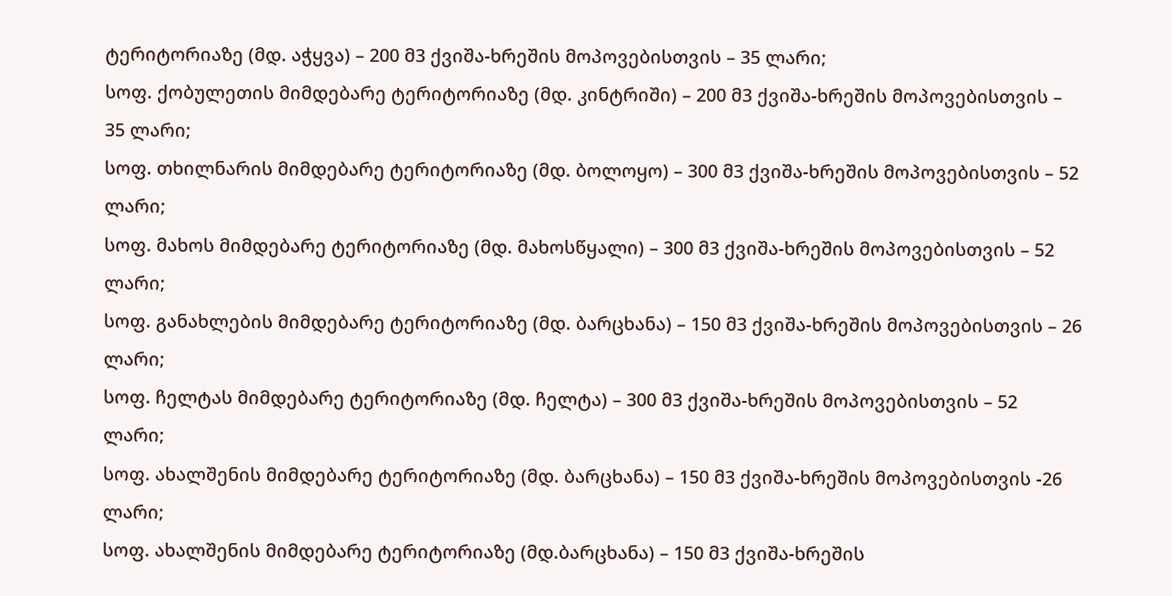ტერიტორიაზე (მდ. აჭყვა) – 200 მ3 ქვიშა-ხრეშის მოპოვებისთვის – 35 ლარი;
სოფ. ქობულეთის მიმდებარე ტერიტორიაზე (მდ. კინტრიში) – 200 მ3 ქვიშა-ხრეშის მოპოვებისთვის – 35 ლარი;
სოფ. თხილნარის მიმდებარე ტერიტორიაზე (მდ. ბოლოყო) – 300 მ3 ქვიშა-ხრეშის მოპოვებისთვის – 52 ლარი;
სოფ. მახოს მიმდებარე ტერიტორიაზე (მდ. მახოსწყალი) – 300 მ3 ქვიშა-ხრეშის მოპოვებისთვის – 52 ლარი;
სოფ. განახლების მიმდებარე ტერიტორიაზე (მდ. ბარცხანა) – 150 მ3 ქვიშა-ხრეშის მოპოვებისთვის – 26 ლარი;
სოფ. ჩელტას მიმდებარე ტერიტორიაზე (მდ. ჩელტა) – 300 მ3 ქვიშა-ხრეშის მოპოვებისთვის – 52 ლარი;
სოფ. ახალშენის მიმდებარე ტერიტორიაზე (მდ. ბარცხანა) – 150 მ3 ქვიშა-ხრეშის მოპოვებისთვის -26 ლარი;
სოფ. ახალშენის მიმდებარე ტერიტორიაზე (მდ.ბარცხანა) – 150 მ3 ქვიშა-ხრეშის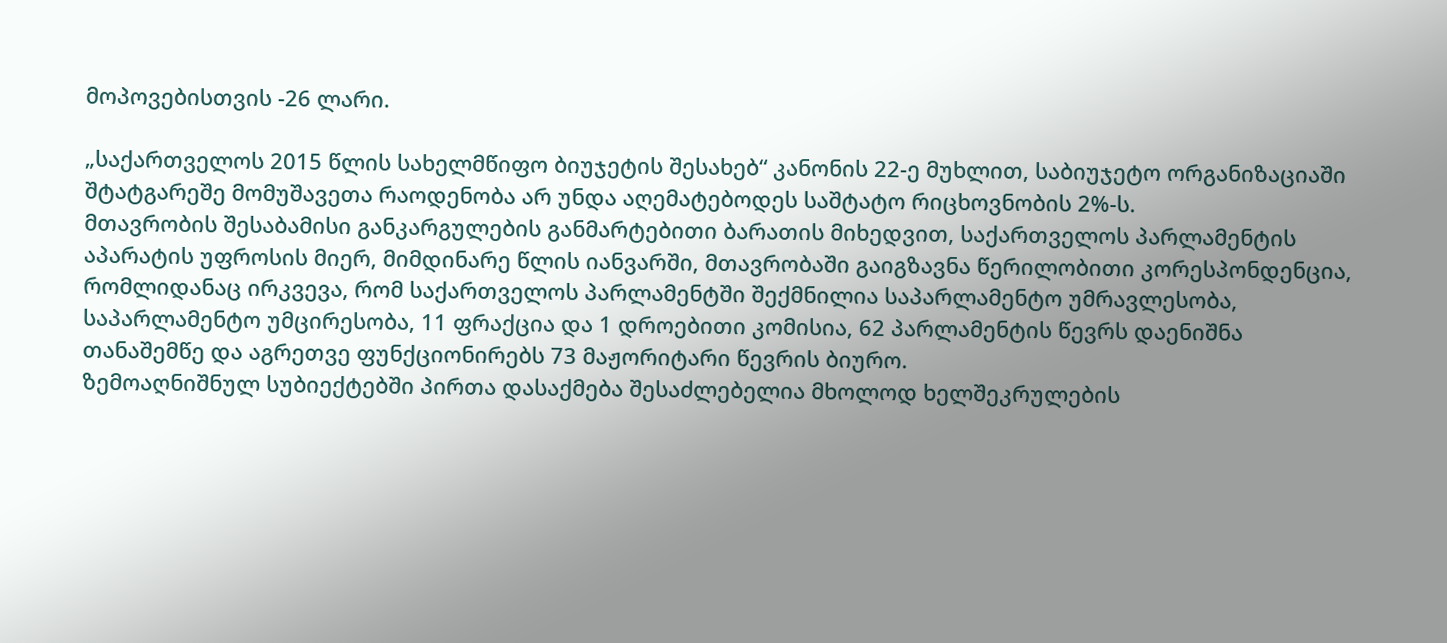მოპოვებისთვის -26 ლარი.

„საქართველოს 2015 წლის სახელმწიფო ბიუჯეტის შესახებ“ კანონის 22-ე მუხლით, საბიუჯეტო ორგანიზაციაში შტატგარეშე მომუშავეთა რაოდენობა არ უნდა აღემატებოდეს საშტატო რიცხოვნობის 2%-ს.
მთავრობის შესაბამისი განკარგულების განმარტებითი ბარათის მიხედვით, საქართველოს პარლამენტის აპარატის უფროსის მიერ, მიმდინარე წლის იანვარში, მთავრობაში გაიგზავნა წერილობითი კორესპონდენცია, რომლიდანაც ირკვევა, რომ საქართველოს პარლამენტში შექმნილია საპარლამენტო უმრავლესობა, საპარლამენტო უმცირესობა, 11 ფრაქცია და 1 დროებითი კომისია, 62 პარლამენტის წევრს დაენიშნა თანაშემწე და აგრეთვე ფუნქციონირებს 73 მაჟორიტარი წევრის ბიურო.
ზემოაღნიშნულ სუბიექტებში პირთა დასაქმება შესაძლებელია მხოლოდ ხელშეკრულების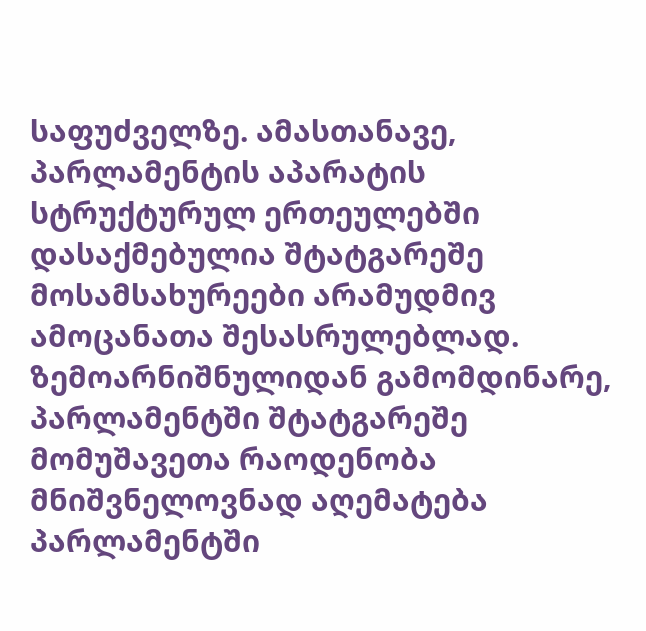საფუძველზე. ამასთანავე, პარლამენტის აპარატის სტრუქტურულ ერთეულებში დასაქმებულია შტატგარეშე მოსამსახურეები არამუდმივ ამოცანათა შესასრულებლად.
ზემოარნიშნულიდან გამომდინარე, პარლამენტში შტატგარეშე მომუშავეთა რაოდენობა მნიშვნელოვნად აღემატება პარლამენტში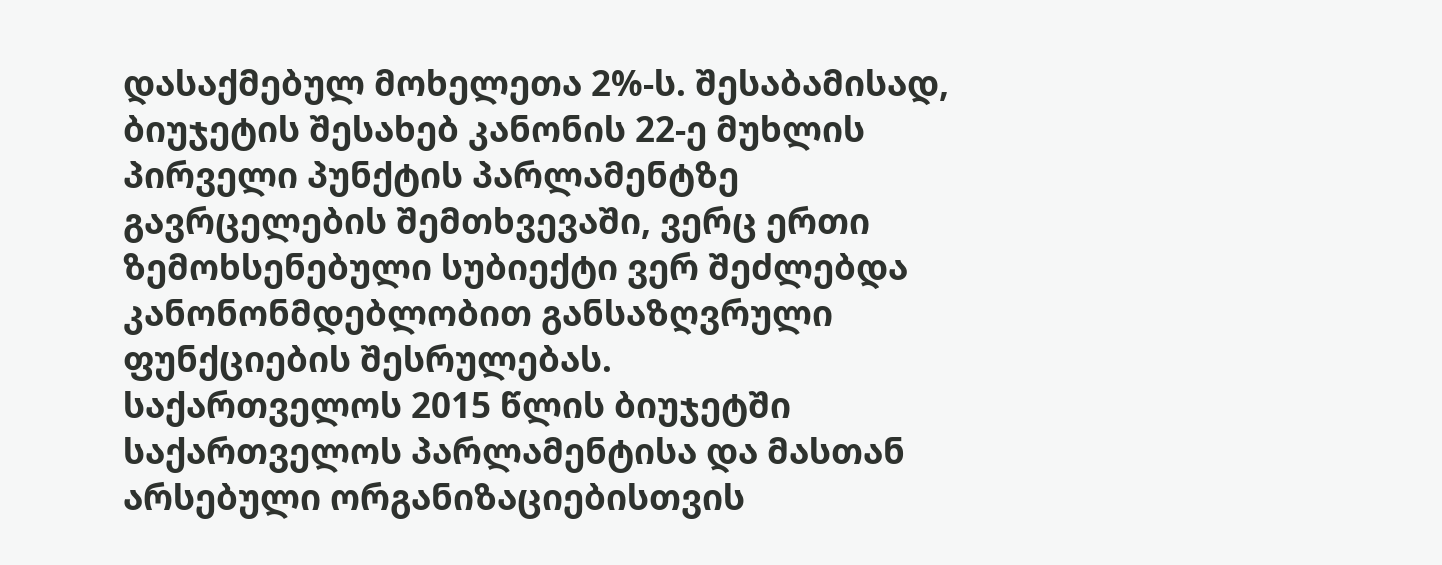დასაქმებულ მოხელეთა 2%-ს. შესაბამისად, ბიუჯეტის შესახებ კანონის 22-ე მუხლის პირველი პუნქტის პარლამენტზე გავრცელების შემთხვევაში, ვერც ერთი ზემოხსენებული სუბიექტი ვერ შეძლებდა კანონონმდებლობით განსაზღვრული ფუნქციების შესრულებას.
საქართველოს 2015 წლის ბიუჯეტში საქართველოს პარლამენტისა და მასთან არსებული ორგანიზაციებისთვის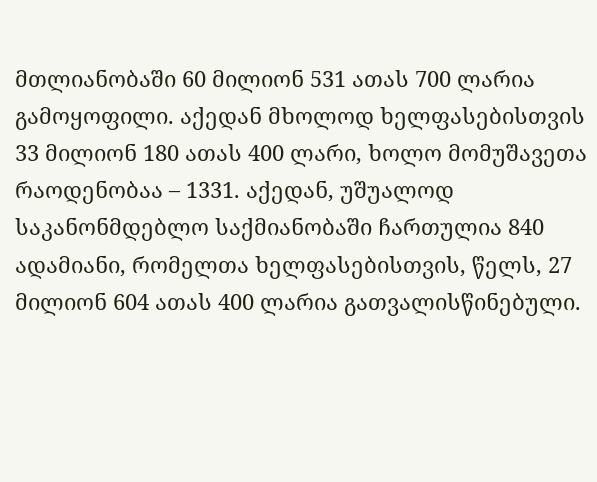მთლიანობაში 60 მილიონ 531 ათას 700 ლარია გამოყოფილი. აქედან მხოლოდ ხელფასებისთვის 33 მილიონ 180 ათას 400 ლარი, ხოლო მომუშავეთა რაოდენობაა – 1331. აქედან, უშუალოდ საკანონმდებლო საქმიანობაში ჩართულია 840 ადამიანი, რომელთა ხელფასებისთვის, წელს, 27 მილიონ 604 ათას 400 ლარია გათვალისწინებული.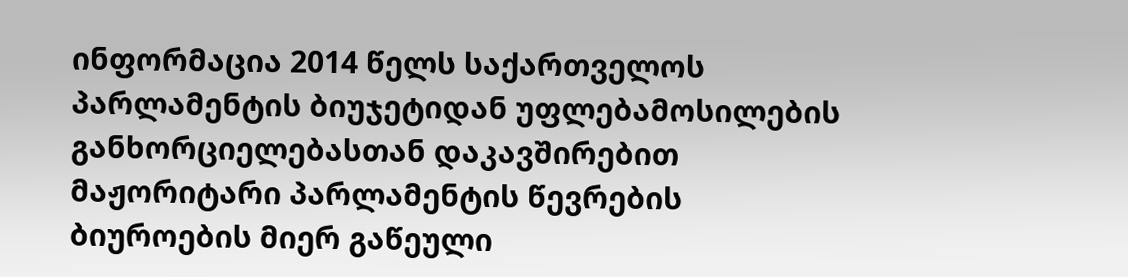ინფორმაცია 2014 წელს საქართველოს პარლამენტის ბიუჯეტიდან უფლებამოსილების განხორციელებასთან დაკავშირებით მაჟორიტარი პარლამენტის წევრების ბიუროების მიერ გაწეული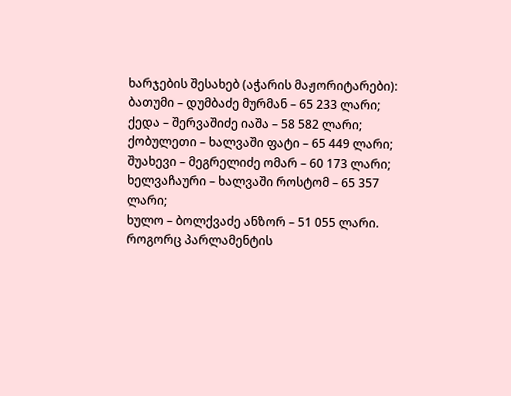ხარჯების შესახებ (აჭარის მაჟორიტარები):
ბათუმი – დუმბაძე მურმან – 65 233 ლარი;
ქედა – შერვაშიძე იაშა – 58 582 ლარი;
ქობულეთი – ხალვაში ფატი – 65 449 ლარი;
შუახევი – მეგრელიძე ომარ – 60 173 ლარი;
ხელვაჩაური – ხალვაში როსტომ – 65 357 ლარი;
ხულო – ბოლქვაძე ანზორ – 51 055 ლარი.
როგორც პარლამენტის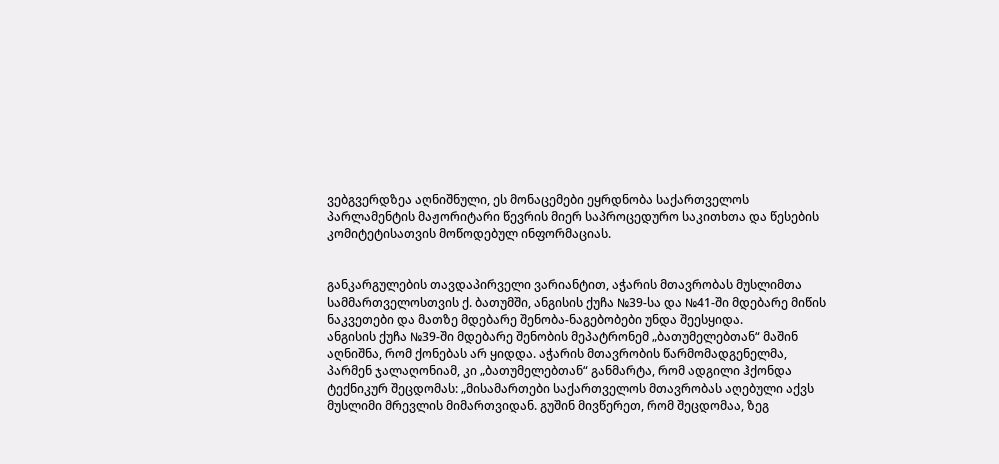ვებგვერდზეა აღნიშნული, ეს მონაცემები ეყრდნობა საქართველოს პარლამენტის მაჟორიტარი წევრის მიერ საპროცედურო საკითხთა და წესების კომიტეტისათვის მოწოდებულ ინფორმაციას.


განკარგულების თავდაპირველი ვარიანტით, აჭარის მთავრობას მუსლიმთა სამმართველოსთვის ქ. ბათუმში, ანგისის ქუჩა №39-სა და №41-ში მდებარე მიწის ნაკვეთები და მათზე მდებარე შენობა-ნაგებობები უნდა შეესყიდა.
ანგისის ქუჩა №39-ში მდებარე შენობის მეპატრონემ „ბათუმელებთან“ მაშინ აღნიშნა, რომ ქონებას არ ყიდდა. აჭარის მთავრობის წარმომადგენელმა, პარმენ ჯალაღონიამ, კი „ბათუმელებთან“ განმარტა, რომ ადგილი ჰქონდა ტექნიკურ შეცდომას: „მისამართები საქართველოს მთავრობას აღებული აქვს მუსლიმი მრევლის მიმართვიდან. გუშინ მივწერეთ, რომ შეცდომაა, ზეგ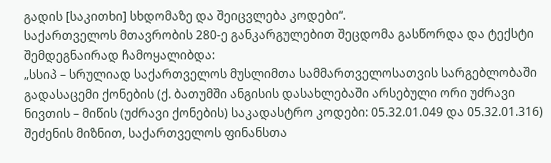გადის [საკითხი] სხდომაზე და შეიცვლება კოდები“.
საქართველოს მთავრობის 280-ე განკარგულებით შეცდომა გასწორდა და ტექსტი შემდეგნაირად ჩამოყალიბდა:
„სსიპ – სრულიად საქართველოს მუსლიმთა სამმართველოსათვის სარგებლობაში გადასაცემი ქონების (ქ. ბათუმში ანგისის დასახლებაში არსებული ორი უძრავი ნივთის – მიწის (უძრავი ქონების) საკადასტრო კოდები: 05.32.01.049 და 05.32.01.316) შეძენის მიზნით, საქართველოს ფინანსთა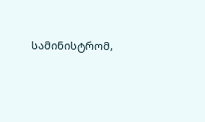სამინისტრომ,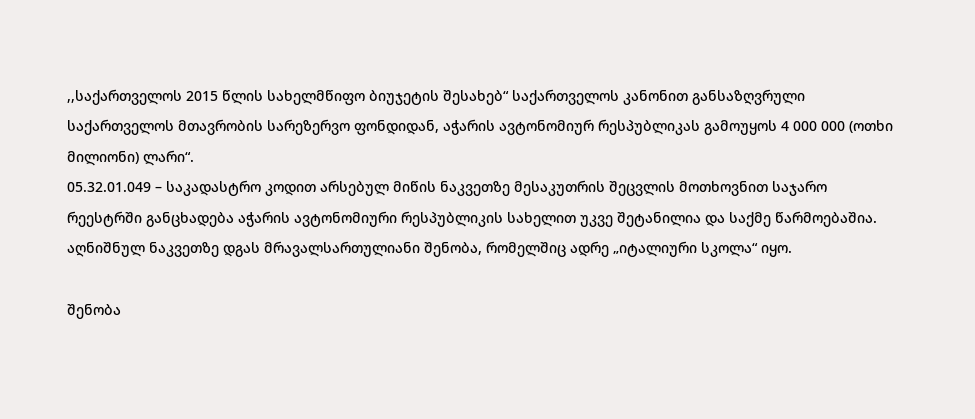,,საქართველოს 2015 წლის სახელმწიფო ბიუჯეტის შესახებ“ საქართველოს კანონით განსაზღვრული საქართველოს მთავრობის სარეზერვო ფონდიდან, აჭარის ავტონომიურ რესპუბლიკას გამოუყოს 4 000 000 (ოთხი მილიონი) ლარი“.
05.32.01.049 – საკადასტრო კოდით არსებულ მიწის ნაკვეთზე მესაკუთრის შეცვლის მოთხოვნით საჯარო რეესტრში განცხადება აჭარის ავტონომიური რესპუბლიკის სახელით უკვე შეტანილია და საქმე წარმოებაშია. აღნიშნულ ნაკვეთზე დგას მრავალსართულიანი შენობა, რომელშიც ადრე „იტალიური სკოლა“ იყო.

შენობა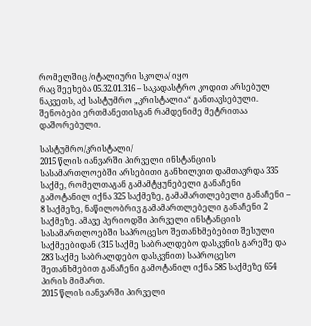რომელშიც /იტალიური სკოლა/ იყო
რაც შეეხება 05.32.01.316 – საკადასტრო კოდით არსებულ ნაკვეთს, აქ სასტუმრო „კრისტალია“ განთავსებული. შენობები ერთმანეთისგან რამდენიმე მეტრითაა დაშორებული.

სასტუმრო/კრისტალი/
2015 წლის იანვარში პირველი ინსტანციის სასამართლოებში არსებითი განხილვით დამთავრდა 335 საქმე, რომელთაგან გამამტყუნებელი განაჩენი გამოტანილ იქნა 325 საქმეზე, გამამართლებელი განაჩენი – 8 საქმეზე, ნაწილობრივ გამამართლებელი განაჩენი 2 საქმეზე. ამავე პერიოდში პირველი ინსტანციის სასამართლოებში საპროცესო შეთანხმებებით შესული საქმეებიდან (315 საქმე საბრალდებო დასკვნის გარეშე და 283 საქმე საბრალდებო დასკვნით) საპროცესო შეთანხმებით განაჩენი გამოტანილ იქნა 585 საქმეზე 654 პირის მიმართ.
2015 წლის იანვარში პირველი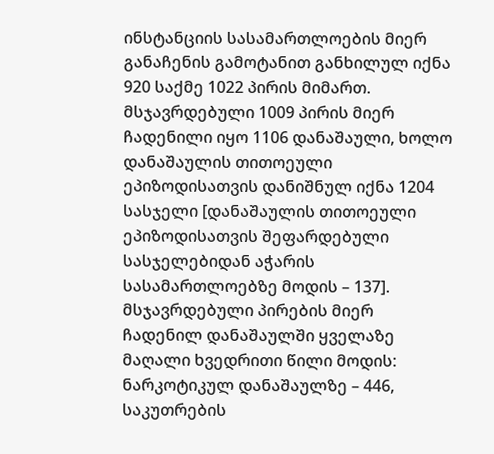ინსტანციის სასამართლოების მიერ განაჩენის გამოტანით განხილულ იქნა 920 საქმე 1022 პირის მიმართ. მსჯავრდებული 1009 პირის მიერ ჩადენილი იყო 1106 დანაშაული, ხოლო დანაშაულის თითოეული ეპიზოდისათვის დანიშნულ იქნა 1204 სასჯელი [დანაშაულის თითოეული ეპიზოდისათვის შეფარდებული სასჯელებიდან აჭარის სასამართლოებზე მოდის – 137].
მსჯავრდებული პირების მიერ ჩადენილ დანაშაულში ყველაზე მაღალი ხვედრითი წილი მოდის: ნარკოტიკულ დანაშაულზე – 446, საკუთრების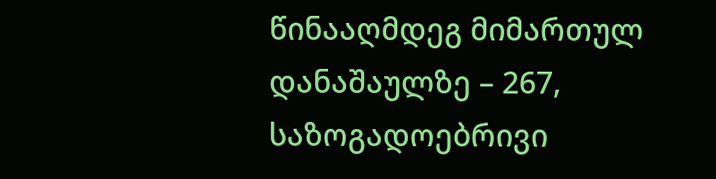წინააღმდეგ მიმართულ დანაშაულზე – 267, საზოგადოებრივი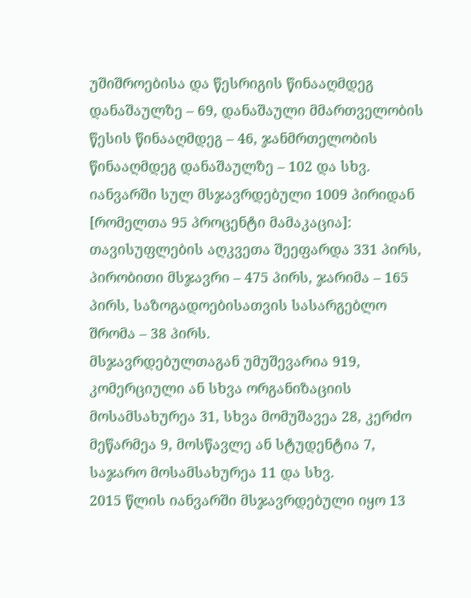უშიშროებისა და წესრიგის წინააღმდეგ დანაშაულზე – 69, დანაშაული მმართველობის წესის წინააღმდეგ – 46, ჯანმრთელობის წინააღმდეგ დანაშაულზე – 102 და სხვ.
იანვარში სულ მსჯავრდებული 1009 პირიდან [რომელთა 95 პროცენტი მამაკაცია]: თავისუფლების აღკვეთა შეეფარდა 331 პირს, პირობითი მსჯავრი – 475 პირს, ჯარიმა – 165 პირს, საზოგადოებისათვის სასარგებლო შრომა – 38 პირს.
მსჯავრდებულთაგან უმუშევარია 919, კომერციული ან სხვა ორგანიზაციის მოსამსახურეა 31, სხვა მომუშავეა 28, კერძო მეწარმეა 9, მოსწავლე ან სტუდენტია 7, საჯარო მოსამსახურეა 11 და სხვ.
2015 წლის იანვარში მსჯავრდებული იყო 13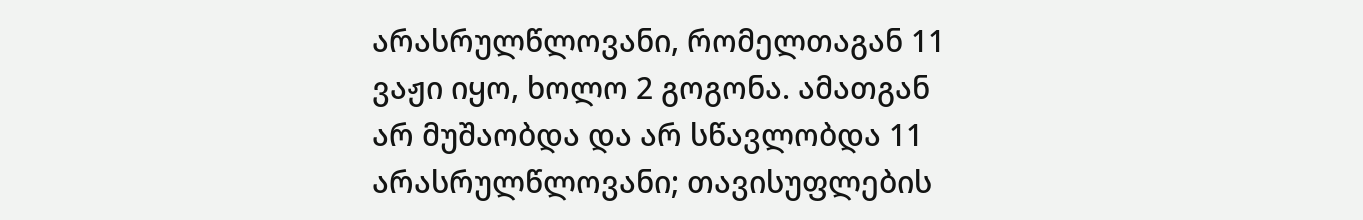არასრულწლოვანი, რომელთაგან 11 ვაჟი იყო, ხოლო 2 გოგონა. ამათგან არ მუშაობდა და არ სწავლობდა 11 არასრულწლოვანი; თავისუფლების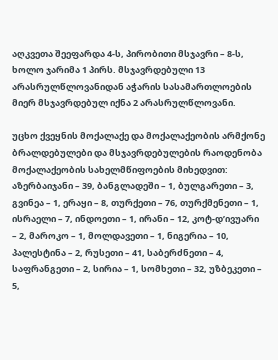აღკვეთა შეეფარდა 4-ს, პირობითი მსჯავრი – 8-ს, ხოლო ჯარიმა 1 პირს. მსჯავრდებული 13 არასრულწლოვანიდან აჭარის სასამართლოების მიერ მსჯავრდებულ იქნა 2 არასრულწლოვანი.

უცხო ქვეყნის მოქალაქე და მოქალაქეობის არმქონე ბრალდებულები და მსჯავრდებულების რაოდენობა მოქალაქეობის სახელმწიფოების მიხედვით:
აზერბაიჯანი – 39, ბანგლადეში – 1, ბულგარეთი – 3, გვინეა – 1, ერაყი – 8, თურქეთი – 76, თურქმენეთი – 1, ისრაელი – 7, ინდოეთი – 1, ირანი – 12, კოტ-დ’ივუარი – 2, მაროკო – 1, მოლდავეთი – 1, ნიგერია – 10, პალესტინა – 2, რუსეთი – 41, საბერძნეთი – 4, საფრანგეთი – 2, სირია – 1, სომხეთი – 32, უზბეკეთი – 5,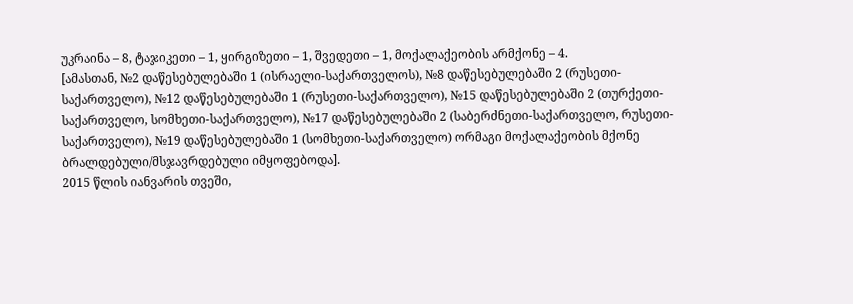უკრაინა – 8, ტაჯიკეთი – 1, ყირგიზეთი – 1, შვედეთი – 1, მოქალაქეობის არმქონე – 4.
[ამასთან, №2 დაწესებულებაში 1 (ისრაელი-საქართველოს), №8 დაწესებულებაში 2 (რუსეთი-საქართველო), №12 დაწესებულებაში 1 (რუსეთი-საქართველო), №15 დაწესებულებაში 2 (თურქეთი-საქართველო, სომხეთი-საქართველო), №17 დაწესებულებაში 2 (საბერძნეთი-საქართველო, რუსეთი-საქართველო), №19 დაწესებულებაში 1 (სომხეთი-საქართველო) ორმაგი მოქალაქეობის მქონე ბრალდებული/მსჯავრდებული იმყოფებოდა].
2015 წლის იანვარის თვეში,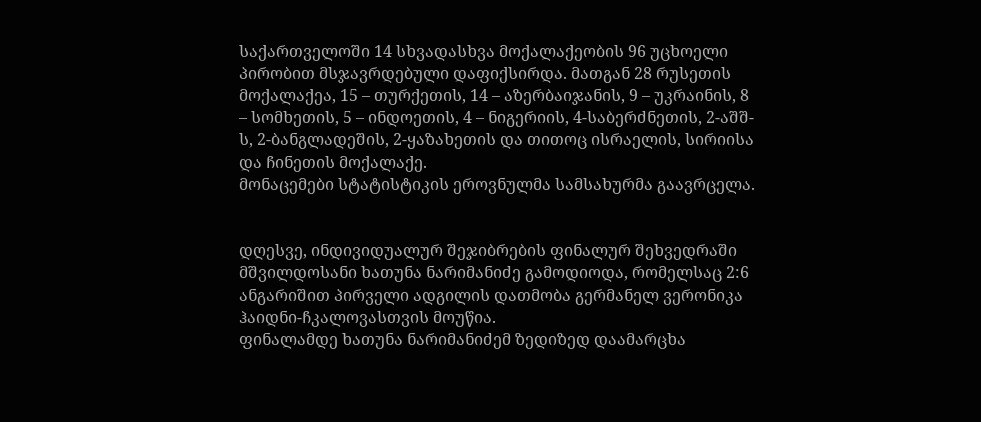საქართველოში 14 სხვადასხვა მოქალაქეობის 96 უცხოელი პირობით მსჯავრდებული დაფიქსირდა. მათგან 28 რუსეთის მოქალაქეა, 15 – თურქეთის, 14 – აზერბაიჯანის, 9 – უკრაინის, 8 – სომხეთის, 5 – ინდოეთის, 4 – ნიგერიის, 4-საბერძნეთის, 2-აშშ-ს, 2-ბანგლადეშის, 2-ყაზახეთის და თითოც ისრაელის, სირიისა და ჩინეთის მოქალაქე.
მონაცემები სტატისტიკის ეროვნულმა სამსახურმა გაავრცელა.


დღესვე, ინდივიდუალურ შეჯიბრების ფინალურ შეხვედრაში მშვილდოსანი ხათუნა ნარიმანიძე გამოდიოდა, რომელსაც 2:6 ანგარიშით პირველი ადგილის დათმობა გერმანელ ვერონიკა ჰაიდნი-ჩკალოვასთვის მოუწია.
ფინალამდე ხათუნა ნარიმანიძემ ზედიზედ დაამარცხა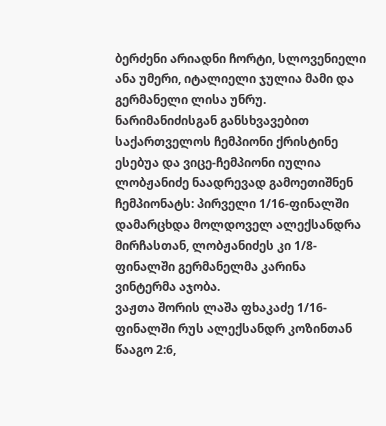ბერძენი არიადნი ჩორტი, სლოვენიელი ანა უმერი, იტალიელი ჯულია მამი და გერმანელი ლისა უნრუ.
ნარიმანიძისგან განსხვავებით საქართველოს ჩემპიონი ქრისტინე ესებუა და ვიცე-ჩემპიონი იულია ლობჟანიძე ნაადრევად გამოეთიშნენ ჩემპიონატს: პირველი 1/16-ფინალში დამარცხდა მოლდოველ ალექსანდრა მირჩასთან, ლობჟანიძეს კი 1/8-ფინალში გერმანელმა კარინა ვინტერმა აჯობა.
ვაჟთა შორის ლაშა ფხაკაძე 1/16-ფინალში რუს ალექსანდრ კოზინთან წააგო 2:6,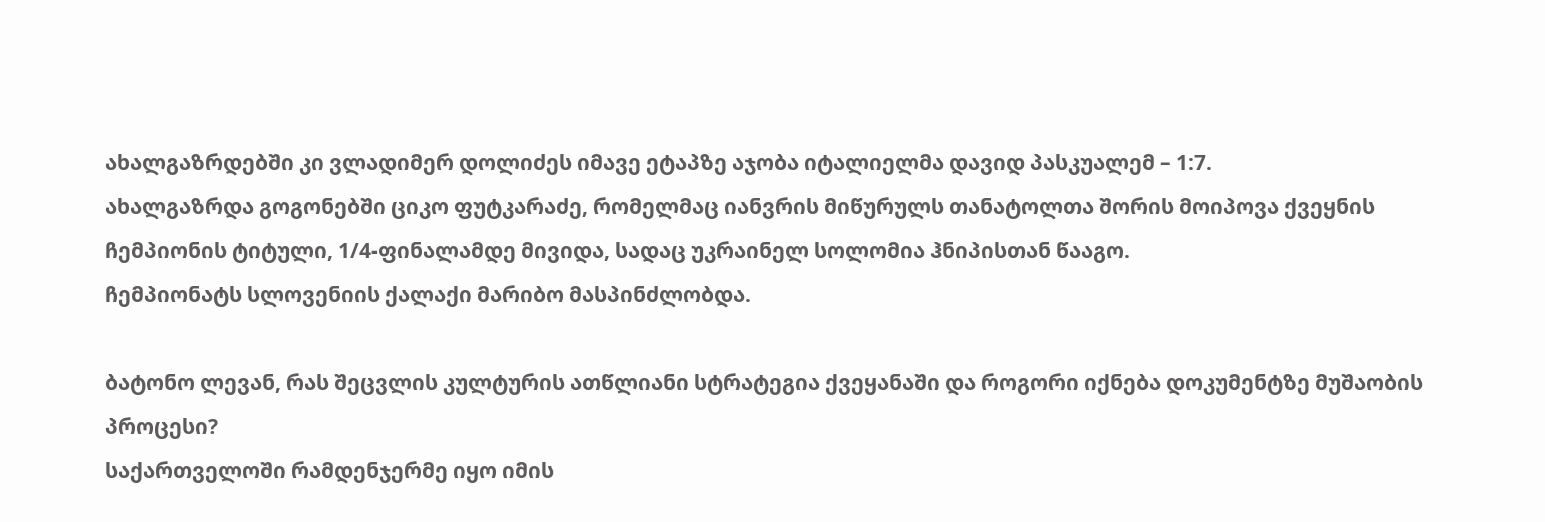ახალგაზრდებში კი ვლადიმერ დოლიძეს იმავე ეტაპზე აჯობა იტალიელმა დავიდ პასკუალემ – 1:7.
ახალგაზრდა გოგონებში ციკო ფუტკარაძე, რომელმაც იანვრის მიწურულს თანატოლთა შორის მოიპოვა ქვეყნის ჩემპიონის ტიტული, 1/4-ფინალამდე მივიდა, სადაც უკრაინელ სოლომია ჰნიპისთან წააგო.
ჩემპიონატს სლოვენიის ქალაქი მარიბო მასპინძლობდა.

ბატონო ლევან, რას შეცვლის კულტურის ათწლიანი სტრატეგია ქვეყანაში და როგორი იქნება დოკუმენტზე მუშაობის პროცესი?
საქართველოში რამდენჯერმე იყო იმის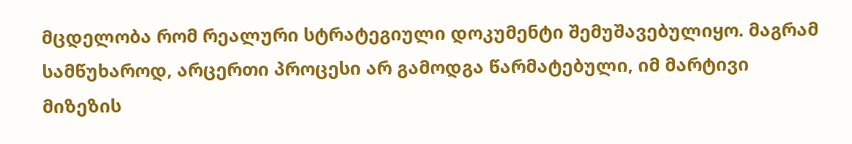მცდელობა რომ რეალური სტრატეგიული დოკუმენტი შემუშავებულიყო. მაგრამ სამწუხაროდ, არცერთი პროცესი არ გამოდგა წარმატებული, იმ მარტივი მიზეზის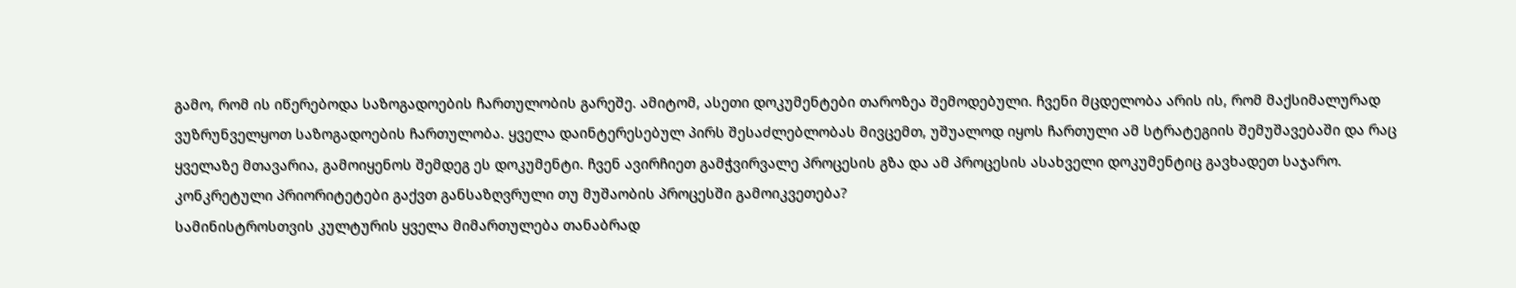გამო, რომ ის იწერებოდა საზოგადოების ჩართულობის გარეშე. ამიტომ, ასეთი დოკუმენტები თაროზეა შემოდებული. ჩვენი მცდელობა არის ის, რომ მაქსიმალურად ვუზრუნველყოთ საზოგადოების ჩართულობა. ყველა დაინტერესებულ პირს შესაძლებლობას მივცემთ, უშუალოდ იყოს ჩართული ამ სტრატეგიის შემუშავებაში და რაც ყველაზე მთავარია, გამოიყენოს შემდეგ ეს დოკუმენტი. ჩვენ ავირჩიეთ გამჭვირვალე პროცესის გზა და ამ პროცესის ასახველი დოკუმენტიც გავხადეთ საჯარო.
კონკრეტული პრიორიტეტები გაქვთ განსაზღვრული თუ მუშაობის პროცესში გამოიკვეთება?
სამინისტროსთვის კულტურის ყველა მიმართულება თანაბრად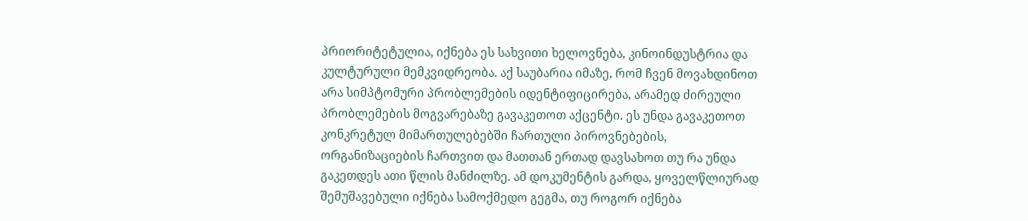პრიორიტეტულია, იქნება ეს სახვითი ხელოვნება, კინოინდუსტრია და კულტურული მემკვიდრეობა. აქ საუბარია იმაზე, რომ ჩვენ მოვახდინოთ არა სიმპტომური პრობლემების იდენტიფიცირება, არამედ ძირეული პრობლემების მოგვარებაზე გავაკეთოთ აქცენტი. ეს უნდა გავაკეთოთ კონკრეტულ მიმართულებებში ჩართული პიროვნებების, ორგანიზაციების ჩართვით და მათთან ერთად დავსახოთ თუ რა უნდა გაკეთდეს ათი წლის მანძილზე. ამ დოკუმენტის გარდა, ყოველწლიურად შემუშავებული იქნება სამოქმედო გეგმა, თუ როგორ იქნება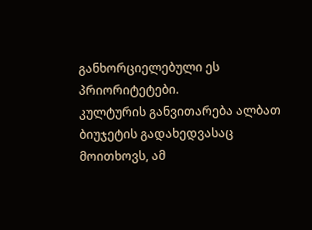განხორციელებული ეს პრიორიტეტები.
კულტურის განვითარება ალბათ ბიუჯეტის გადახედვასაც მოითხოვს, ამ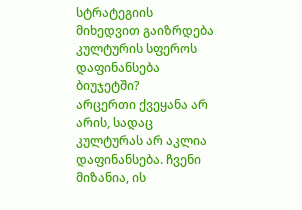სტრატეგიის მიხედვით გაიზრდება კულტურის სფეროს დაფინანსება ბიუჯეტში?
არცერთი ქვეყანა არ არის, სადაც კულტურას არ აკლია დაფინანსება. ჩვენი მიზანია, ის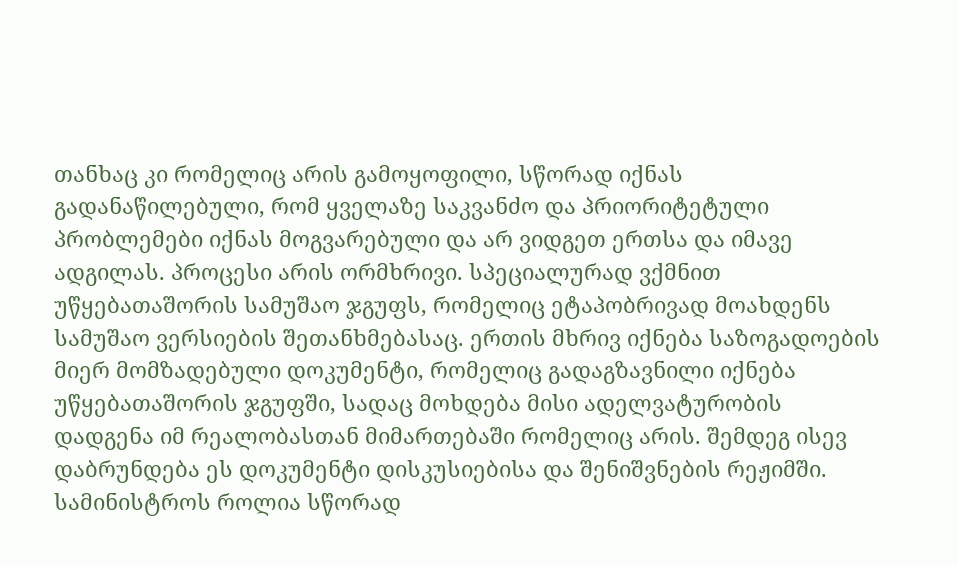თანხაც კი რომელიც არის გამოყოფილი, სწორად იქნას გადანაწილებული, რომ ყველაზე საკვანძო და პრიორიტეტული პრობლემები იქნას მოგვარებული და არ ვიდგეთ ერთსა და იმავე ადგილას. პროცესი არის ორმხრივი. სპეციალურად ვქმნით უწყებათაშორის სამუშაო ჯგუფს, რომელიც ეტაპობრივად მოახდენს სამუშაო ვერსიების შეთანხმებასაც. ერთის მხრივ იქნება საზოგადოების მიერ მომზადებული დოკუმენტი, რომელიც გადაგზავნილი იქნება უწყებათაშორის ჯგუფში, სადაც მოხდება მისი ადელვატურობის დადგენა იმ რეალობასთან მიმართებაში რომელიც არის. შემდეგ ისევ დაბრუნდება ეს დოკუმენტი დისკუსიებისა და შენიშვნების რეჟიმში. სამინისტროს როლია სწორად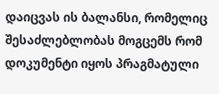დაიცვას ის ბალანსი, რომელიც შესაძლებლობას მოგცემს რომ დოკუმენტი იყოს პრაგმატული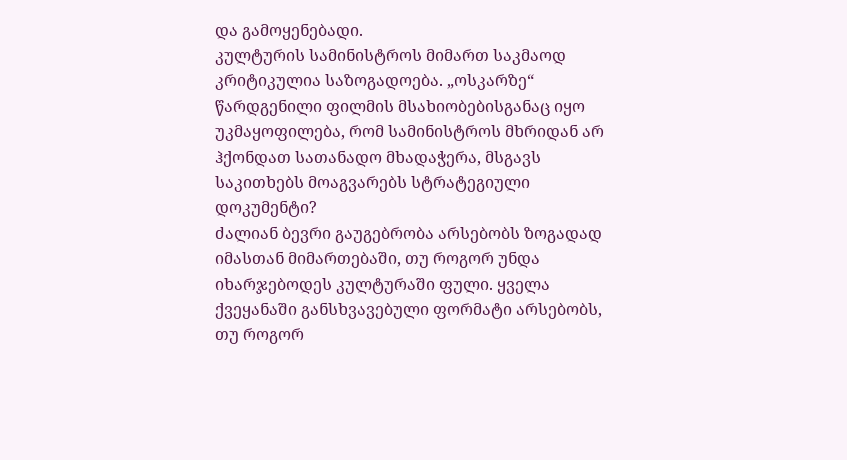და გამოყენებადი.
კულტურის სამინისტროს მიმართ საკმაოდ კრიტიკულია საზოგადოება. „ოსკარზე“ წარდგენილი ფილმის მსახიობებისგანაც იყო უკმაყოფილება, რომ სამინისტროს მხრიდან არ ჰქონდათ სათანადო მხადაჭერა, მსგავს საკითხებს მოაგვარებს სტრატეგიული დოკუმენტი?
ძალიან ბევრი გაუგებრობა არსებობს ზოგადად იმასთან მიმართებაში, თუ როგორ უნდა იხარჯებოდეს კულტურაში ფული. ყველა ქვეყანაში განსხვავებული ფორმატი არსებობს, თუ როგორ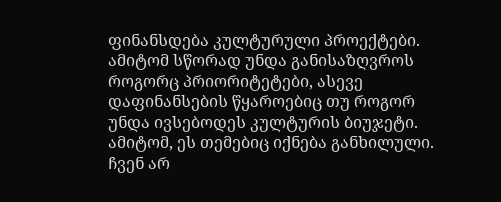ფინანსდება კულტურული პროექტები. ამიტომ სწორად უნდა განისაზღვროს როგორც პრიორიტეტები, ასევე დაფინანსების წყაროებიც თუ როგორ უნდა ივსებოდეს კულტურის ბიუჯეტი. ამიტომ, ეს თემებიც იქნება განხილული. ჩვენ არ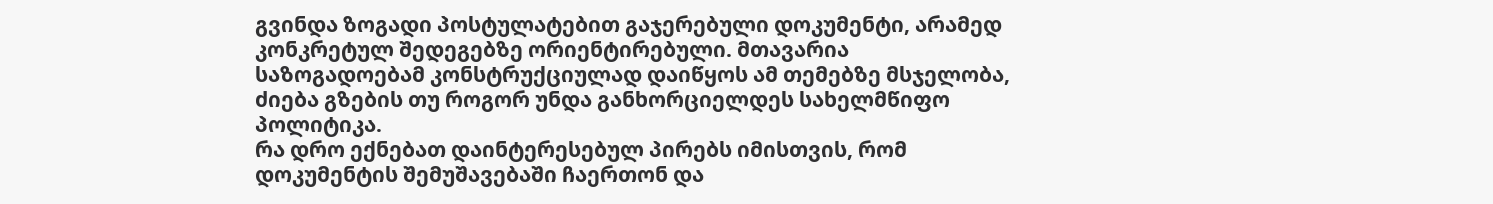გვინდა ზოგადი პოსტულატებით გაჯერებული დოკუმენტი, არამედ კონკრეტულ შედეგებზე ორიენტირებული. მთავარია საზოგადოებამ კონსტრუქციულად დაიწყოს ამ თემებზე მსჯელობა, ძიება გზების თუ როგორ უნდა განხორციელდეს სახელმწიფო პოლიტიკა.
რა დრო ექნებათ დაინტერესებულ პირებს იმისთვის, რომ დოკუმენტის შემუშავებაში ჩაერთონ და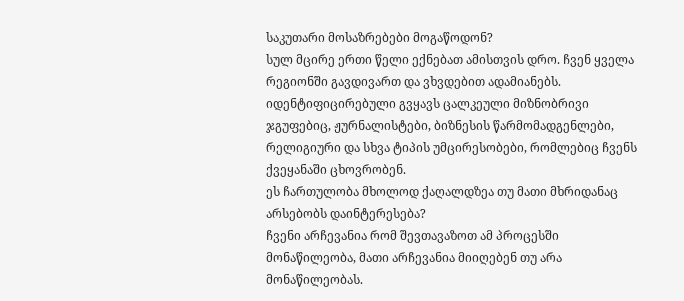საკუთარი მოსაზრებები მოგაწოდონ?
სულ მცირე ერთი წელი ექნებათ ამისთვის დრო. ჩვენ ყველა რეგიონში გავდივართ და ვხვდებით ადამიანებს. იდენტიფიცირებული გვყავს ცალკეული მიზნობრივი ჯგუფებიც, ჟურნალისტები, ბიზნესის წარმომადგენლები, რელიგიური და სხვა ტიპის უმცირესობები, რომლებიც ჩვენს ქვეყანაში ცხოვრობენ.
ეს ჩართულობა მხოლოდ ქაღალდზეა თუ მათი მხრიდანაც არსებობს დაინტერესება?
ჩვენი არჩევანია რომ შევთავაზოთ ამ პროცესში მონაწილეობა, მათი არჩევანია მიიღებენ თუ არა მონაწილეობას.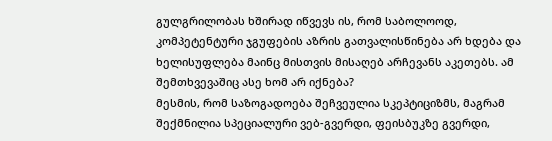გულგრილობას ხშირად იწვევს ის, რომ საბოლოოდ, კომპეტენტური ჯგუფების აზრის გათვალისწინება არ ხდება და ხელისუფლება მაინც მისთვის მისაღებ არჩევანს აკეთებს. ამ შემთხვევაშიც ასე ხომ არ იქნება?
მესმის, რომ საზოგადოება შეჩვეულია სკეპტიციზმს, მაგრამ შექმნილია სპეციალური ვებ-გვერდი, ფეისბუკზე გვერდი,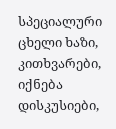სპეციალური ცხელი ხაზი, კითხვარები, იქნება დისკუსიები,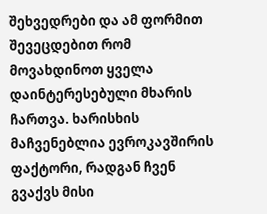შეხვედრები და ამ ფორმით შევეცდებით რომ მოვახდინოთ ყველა დაინტერესებული მხარის ჩართვა. ხარისხის მაჩვენებლია ევროკავშირის ფაქტორი, რადგან ჩვენ გვაქვს მისი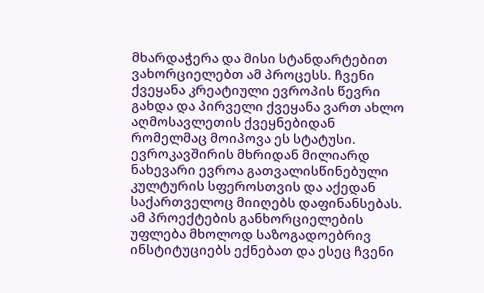მხარდაჭერა და მისი სტანდარტებით ვახორციელებთ ამ პროცესს. ჩვენი ქვეყანა კრეატიული ევროპის წევრი გახდა და პირველი ქვეყანა ვართ ახლო აღმოსავლეთის ქვეყნებიდან რომელმაც მოიპოვა ეს სტატუსი. ევროკავშირის მხრიდან მილიარდ ნახევარი ევროა გათვალისწინებული კულტურის სფეროსთვის და აქედან საქართველოც მიიღებს დაფინანსებას. ამ პროექტების განხორციელების უფლება მხოლოდ საზოგადოებრივ ინსტიტუციებს ექნებათ და ესეც ჩვენი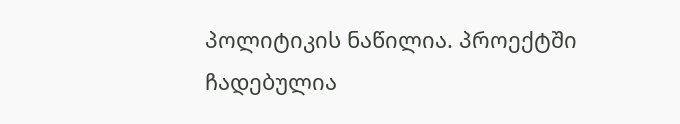პოლიტიკის ნაწილია. პროექტში ჩადებულია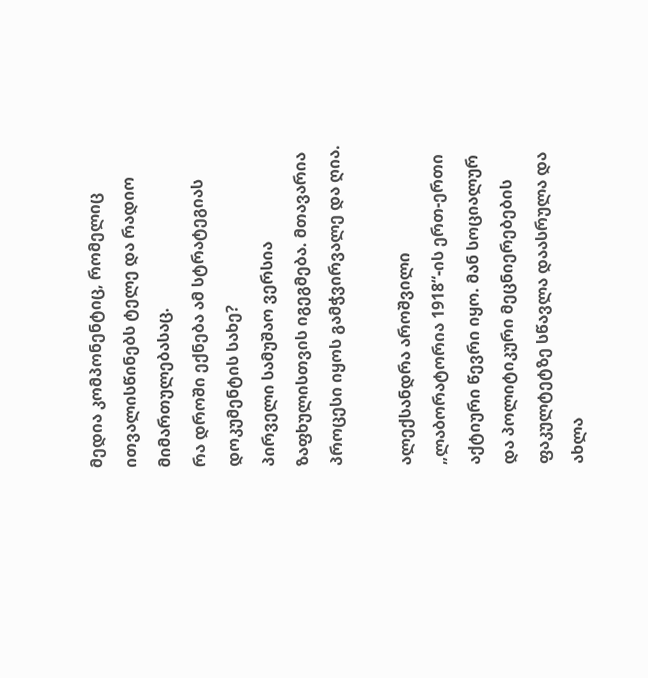მედია კომპონენტიც, რომელიც ითვალისწინებს ტელე და რადიო მიმართულებასაც.
რა დროში ექნება ამ სტრატეგიას დოკუმენტის სახე?
პირველი სამუშაო ვერსია ზაფხულისთვის იგეგმება. მთავარია პროცესი იყოს გამჭვირვალე და ღია.

ალექსანდრა აროშვილი „ლაბორატორია 1918“-ის ერთ-ერთი აქტიური წევრი იყო. მან სოციალურ და პოლიტიკური მეცნიერებების ფაკულტეტზე სწავლა დაასრულა და ახლა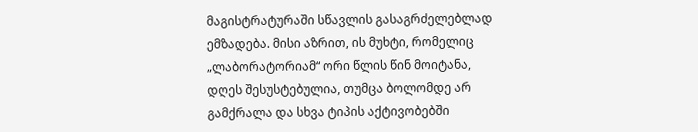მაგისტრატურაში სწავლის გასაგრძელებლად ემზადება. მისი აზრით, ის მუხტი, რომელიც „ლაბორატორიამ“ ორი წლის წინ მოიტანა, დღეს შესუსტებულია, თუმცა ბოლომდე არ გამქრალა და სხვა ტიპის აქტივობებში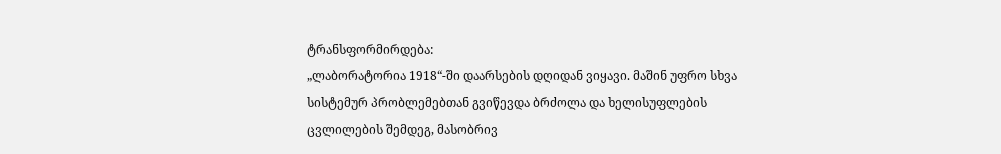ტრანსფორმირდება:
„ლაბორატორია 1918“-ში დაარსების დღიდან ვიყავი. მაშინ უფრო სხვა სისტემურ პრობლემებთან გვიწევდა ბრძოლა და ხელისუფლების ცვლილების შემდეგ, მასობრივ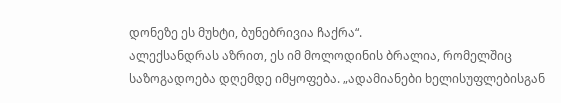დონეზე ეს მუხტი, ბუნებრივია ჩაქრა“.
ალექსანდრას აზრით, ეს იმ მოლოდინის ბრალია, რომელშიც საზოგადოება დღემდე იმყოფება. „ადამიანები ხელისუფლებისგან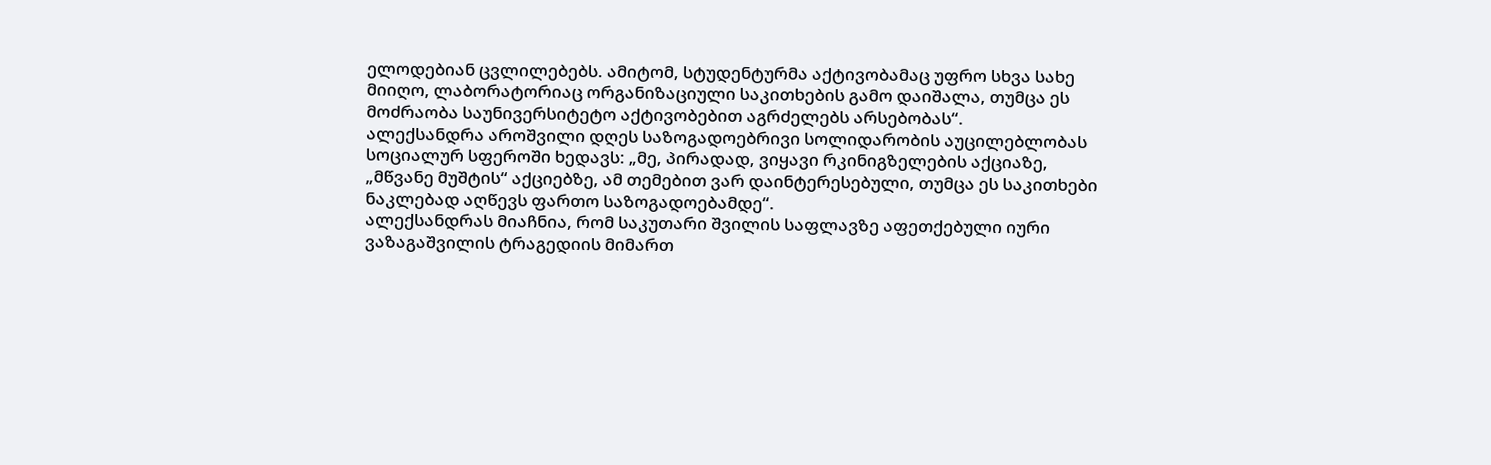ელოდებიან ცვლილებებს. ამიტომ, სტუდენტურმა აქტივობამაც უფრო სხვა სახე მიიღო, ლაბორატორიაც ორგანიზაციული საკითხების გამო დაიშალა, თუმცა ეს მოძრაობა საუნივერსიტეტო აქტივობებით აგრძელებს არსებობას“.
ალექსანდრა აროშვილი დღეს საზოგადოებრივი სოლიდარობის აუცილებლობას სოციალურ სფეროში ხედავს: „მე, პირადად, ვიყავი რკინიგზელების აქციაზე, „მწვანე მუშტის“ აქციებზე, ამ თემებით ვარ დაინტერესებული, თუმცა ეს საკითხები ნაკლებად აღწევს ფართო საზოგადოებამდე“.
ალექსანდრას მიაჩნია, რომ საკუთარი შვილის საფლავზე აფეთქებული იური ვაზაგაშვილის ტრაგედიის მიმართ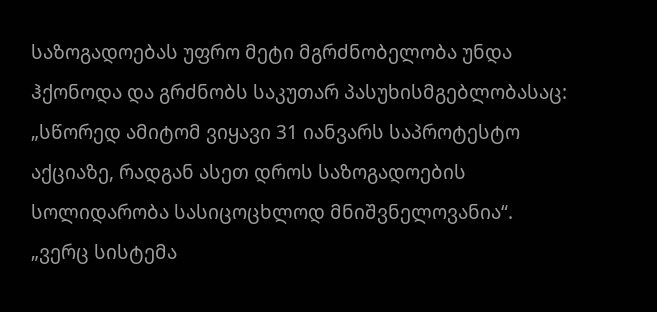საზოგადოებას უფრო მეტი მგრძნობელობა უნდა ჰქონოდა და გრძნობს საკუთარ პასუხისმგებლობასაც: „სწორედ ამიტომ ვიყავი 31 იანვარს საპროტესტო აქციაზე, რადგან ასეთ დროს საზოგადოების სოლიდარობა სასიცოცხლოდ მნიშვნელოვანია“.
„ვერც სისტემა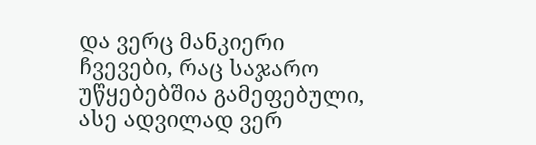და ვერც მანკიერი ჩვევები, რაც საჯარო უწყებებშია გამეფებული, ასე ადვილად ვერ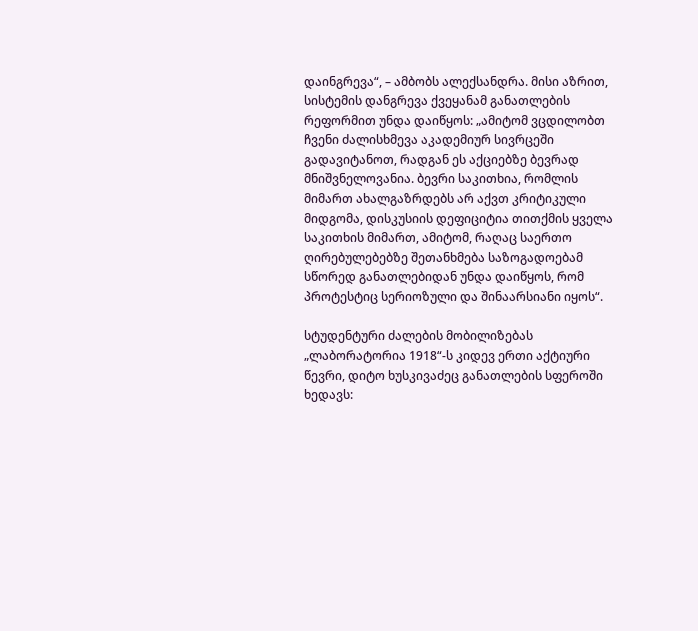დაინგრევა“, – ამბობს ალექსანდრა. მისი აზრით, სისტემის დანგრევა ქვეყანამ განათლების რეფორმით უნდა დაიწყოს: „ამიტომ ვცდილობთ ჩვენი ძალისხმევა აკადემიურ სივრცეში გადავიტანოთ, რადგან ეს აქციებზე ბევრად მნიშვნელოვანია. ბევრი საკითხია, რომლის მიმართ ახალგაზრდებს არ აქვთ კრიტიკული მიდგომა, დისკუსიის დეფიციტია თითქმის ყველა საკითხის მიმართ, ამიტომ, რაღაც საერთო ღირებულებებზე შეთანხმება საზოგადოებამ სწორედ განათლებიდან უნდა დაიწყოს, რომ პროტესტიც სერიოზული და შინაარსიანი იყოს“.

სტუდენტური ძალების მობილიზებას „ლაბორატორია 1918“-ს კიდევ ერთი აქტიური წევრი, დიტო ხუსკივაძეც განათლების სფეროში ხედავს: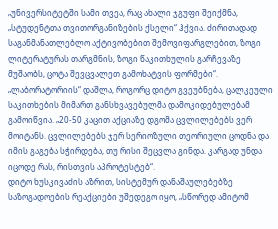„უნივერსიტეტში სამი თვეა, რაც ახალი ჯგუფი შეიქმნა, „სტუდენტთა თვითორგანიზების ქსელი“ ჰქვია. ძირითადად საგანმანათლებლო აქტივობებით შემოვიფარგლებით, ზოგი ლიტერატურას თარგმნის, ზოგი წაკითხულის გარჩევაზე მუშაობს, ცოტა შევცვალეთ გამოხატვის ფორმები“.
„ლაბორატორიის“ დაშლა, როგორც დიტო გვეუბნება, ცალკეული საკითხების მიმართ განსხვავებულმა დამოკიდებულებამ გამოიწვია. „20-50 კაცით აქციაზე დგომა ცვლილებებს ვერ მოიტანს. ცვლილებებს ჯერ სერიოზული თეორიული ცოდნა და იმის გაგება სჭირდება, თუ რისი შეცვლა გინდა. კარგად უნდა იცოდე რას, რისთვის აპროტესტებ“.
დიტო ხუსკივაძის აზრით, სისტემურ დანაშაულებებზე საზოგადოების რეაქციები უშედეგო იყო, „სწორედ ამიტომ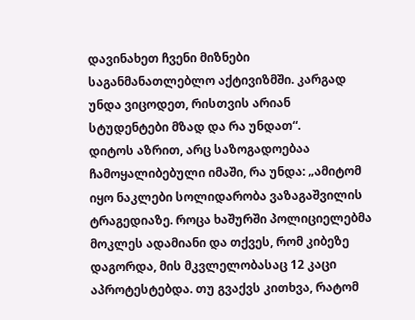დავინახეთ ჩვენი მიზნები საგანმანათლებლო აქტივიზმში. კარგად უნდა ვიცოდეთ, რისთვის არიან სტუდენტები მზად და რა უნდათ“.
დიტოს აზრით, არც საზოგადოებაა ჩამოყალიბებული იმაში, რა უნდა: „ამიტომ იყო ნაკლები სოლიდარობა ვაზაგაშვილის ტრაგედიაზე. როცა ხაშურში პოლიციელებმა მოკლეს ადამიანი და თქვეს, რომ კიბეზე დაგორდა, მის მკვლელობასაც 12 კაცი აპროტესტებდა. თუ გვაქვს კითხვა, რატომ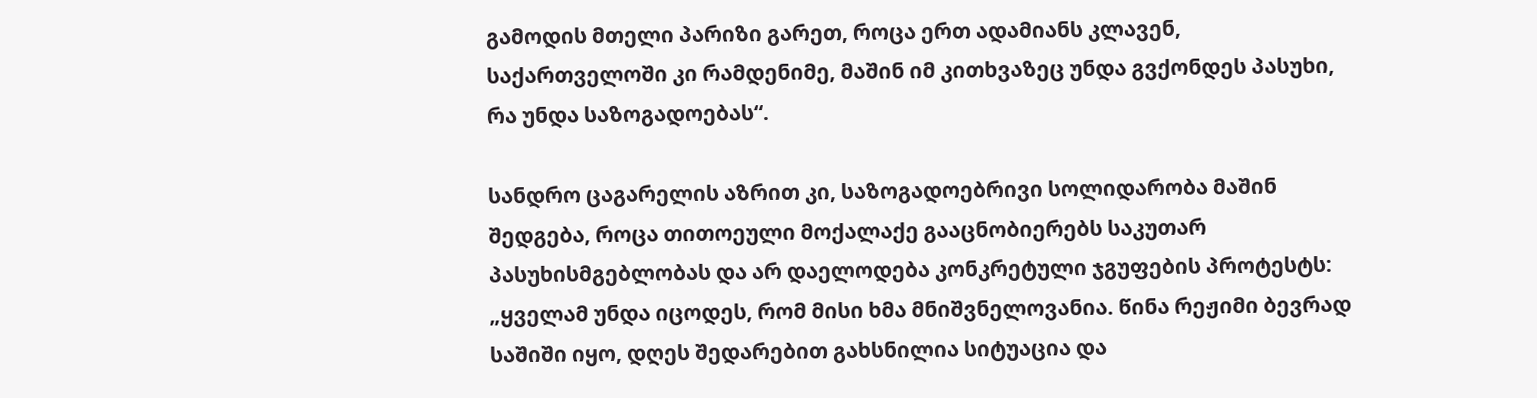გამოდის მთელი პარიზი გარეთ, როცა ერთ ადამიანს კლავენ, საქართველოში კი რამდენიმე, მაშინ იმ კითხვაზეც უნდა გვქონდეს პასუხი, რა უნდა საზოგადოებას“.

სანდრო ცაგარელის აზრით კი, საზოგადოებრივი სოლიდარობა მაშინ შედგება, როცა თითოეული მოქალაქე გააცნობიერებს საკუთარ პასუხისმგებლობას და არ დაელოდება კონკრეტული ჯგუფების პროტესტს: „ყველამ უნდა იცოდეს, რომ მისი ხმა მნიშვნელოვანია. წინა რეჟიმი ბევრად საშიში იყო, დღეს შედარებით გახსნილია სიტუაცია და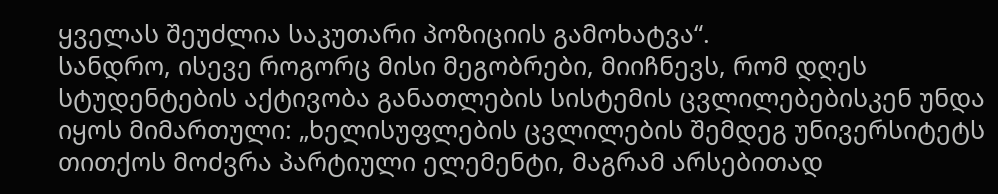ყველას შეუძლია საკუთარი პოზიციის გამოხატვა“.
სანდრო, ისევე როგორც მისი მეგობრები, მიიჩნევს, რომ დღეს სტუდენტების აქტივობა განათლების სისტემის ცვლილებებისკენ უნდა იყოს მიმართული: „ხელისუფლების ცვლილების შემდეგ უნივერსიტეტს თითქოს მოძვრა პარტიული ელემენტი, მაგრამ არსებითად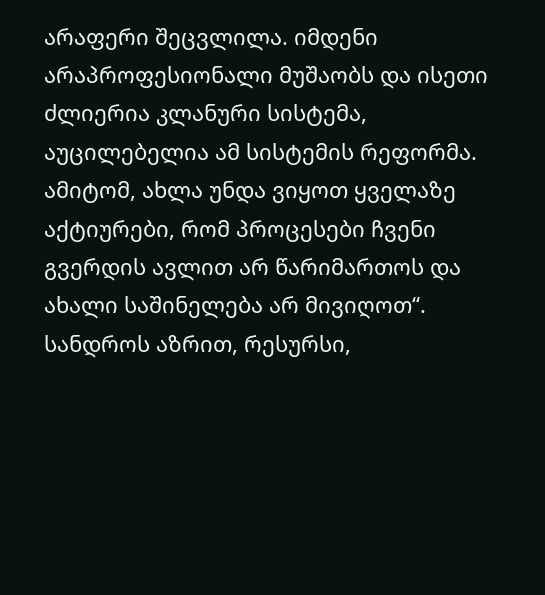არაფერი შეცვლილა. იმდენი არაპროფესიონალი მუშაობს და ისეთი ძლიერია კლანური სისტემა, აუცილებელია ამ სისტემის რეფორმა. ამიტომ, ახლა უნდა ვიყოთ ყველაზე აქტიურები, რომ პროცესები ჩვენი გვერდის ავლით არ წარიმართოს და ახალი საშინელება არ მივიღოთ“.
სანდროს აზრით, რესურსი,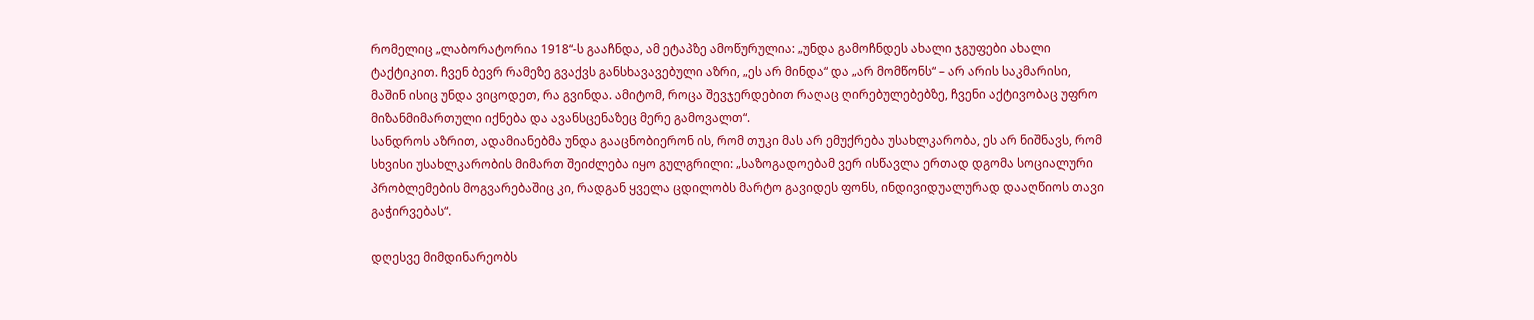რომელიც „ლაბორატორია 1918“-ს გააჩნდა, ამ ეტაპზე ამოწურულია: „უნდა გამოჩნდეს ახალი ჯგუფები ახალი ტაქტიკით. ჩვენ ბევრ რამეზე გვაქვს განსხავავებული აზრი, „ეს არ მინდა“ და „არ მომწონს“ – არ არის საკმარისი, მაშინ ისიც უნდა ვიცოდეთ, რა გვინდა. ამიტომ, როცა შევჯერდებით რაღაც ღირებულებებზე, ჩვენი აქტივობაც უფრო მიზანმიმართული იქნება და ავანსცენაზეც მერე გამოვალთ“.
სანდროს აზრით, ადამიანებმა უნდა გააცნობიერონ ის, რომ თუკი მას არ ემუქრება უსახლკარობა, ეს არ ნიშნავს, რომ სხვისი უსახლკარობის მიმართ შეიძლება იყო გულგრილი: „საზოგადოებამ ვერ ისწავლა ერთად დგომა სოციალური პრობლემების მოგვარებაშიც კი, რადგან ყველა ცდილობს მარტო გავიდეს ფონს, ინდივიდუალურად დააღწიოს თავი გაჭირვებას“.

დღესვე მიმდინარეობს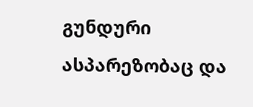გუნდური ასპარეზობაც და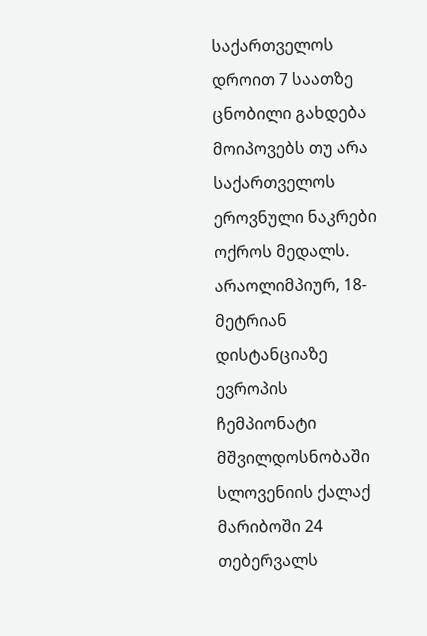საქართველოს დროით 7 საათზე ცნობილი გახდება მოიპოვებს თუ არა საქართველოს ეროვნული ნაკრები ოქროს მედალს.
არაოლიმპიურ, 18-მეტრიან დისტანციაზე ევროპის ჩემპიონატი მშვილდოსნობაში სლოვენიის ქალაქ მარიბოში 24 თებერვალს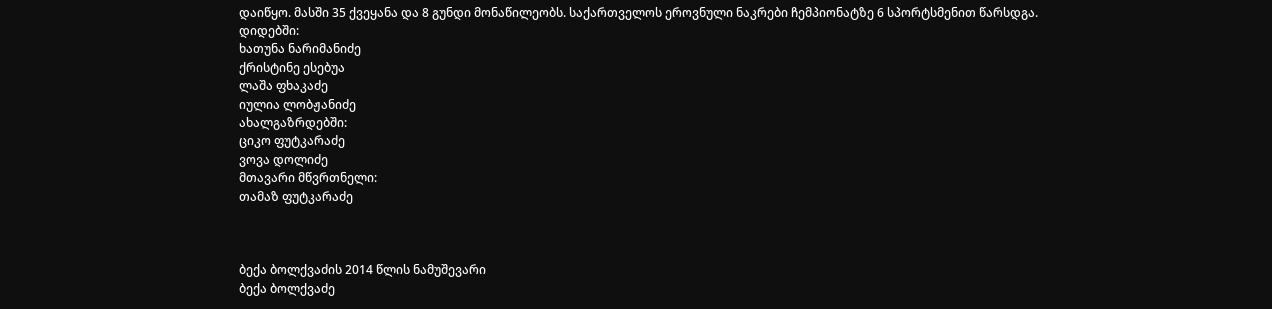დაიწყო. მასში 35 ქვეყანა და 8 გუნდი მონაწილეობს. საქართველოს ეროვნული ნაკრები ჩემპიონატზე 6 სპორტსმენით წარსდგა.
დიდებში:
ხათუნა ნარიმანიძე
ქრისტინე ესებუა
ლაშა ფხაკაძე
იულია ლობჟანიძე
ახალგაზრდებში:
ციკო ფუტკარაძე
ვოვა დოლიძე
მთავარი მწვრთნელი:
თამაზ ფუტკარაძე



ბექა ბოლქვაძის 2014 წლის ნამუშევარი
ბექა ბოლქვაძე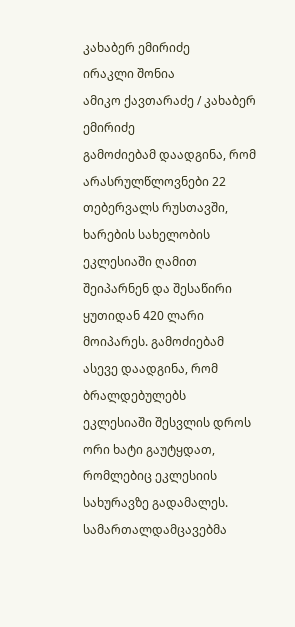კახაბერ ემირიძე
ირაკლი შონია
ამიკო ქავთარაძე / კახაბერ ემირიძე
გამოძიებამ დაადგინა, რომ არასრულწლოვნები 22 თებერვალს რუსთავში, ხარების სახელობის ეკლესიაში ღამით შეიპარნენ და შესაწირი ყუთიდან 420 ლარი მოიპარეს. გამოძიებამ ასევე დაადგინა, რომ ბრალდებულებს ეკლესიაში შესვლის დროს ორი ხატი გაუტყდათ, რომლებიც ეკლესიის სახურავზე გადამალეს. სამართალდამცავებმა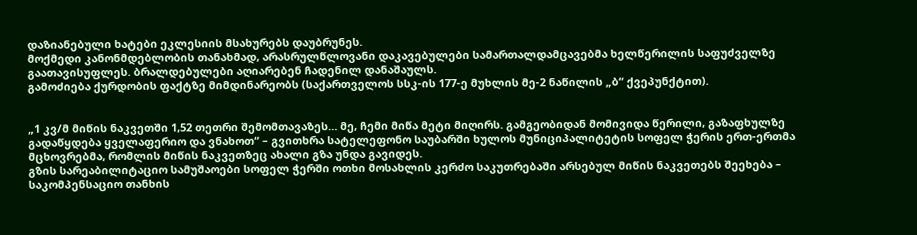დაზიანებული ხატები ეკლესიის მსახურებს დაუბრუნეს.
მოქმედი კანონმდებლობის თანახმად, არასრულწლოვანი დაკავებულები სამართალდამცავებმა ხელწერილის საფუძველზე გაათავისუფლეს. ბრალდებულები აღიარებენ ჩადენილ დანაშაულს.
გამოძიება ქურდობის ფაქტზე მიმდინარეობს (საქართველოს სსკ-ის 177-ე მუხლის მე-2 ნაწილის „ბ“ ქვეპუნქტით).


„1 კვ/მ მიწის ნაკვეთში 1,52 თეთრი შემომთავაზეს… მე, ჩემი მიწა მეტი მიღირს. გამგეობიდან მომივიდა წერილი, გაზაფხულზე გადაწყდება ყველაფერიო და ვნახოთ“ – გვითხრა სატელეფონო საუბარში ხულოს მუნიციპალიტეტის სოფელ ჭერის ერთ-ერთმა მცხოვრებმა, რომლის მიწის ნაკვეთზეც ახალი გზა უნდა გავიდეს.
გზის სარეაბილიტაციო სამუშაოები სოფელ ჭერში ოთხი მოსახლის კერძო საკუთრებაში არსებულ მიწის ნაკვეთებს შეეხება – საკომპენსაციო თანხის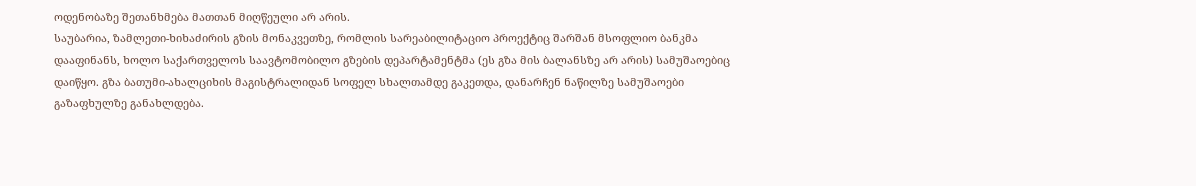ოდენობაზე შეთანხმება მათთან მიღწეული არ არის.
საუბარია, ზამლეთი-ხიხაძირის გზის მონაკვეთზე, რომლის სარეაბილიტაციო პროექტიც შარშან მსოფლიო ბანკმა დააფინანს, ხოლო საქართველოს საავტომობილო გზების დეპარტამენტმა (ეს გზა მის ბალანსზე არ არის) სამუშაოებიც დაიწყო. გზა ბათუმი-ახალციხის მაგისტრალიდან სოფელ სხალთამდე გაკეთდა, დანარჩენ ნაწილზე სამუშაოები გაზაფხულზე განახლდება.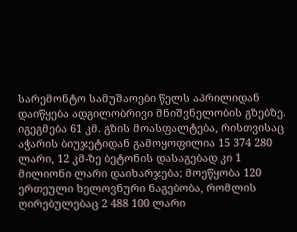სარემონტო სამუშაოები წელს აპრილიდან დაიწყება ადგილობრივი მნიშვნელობის გზებზე. იგეგმება 61 კმ. გზის მოასფალტება, რისთვისაც აჭარის ბიუჯეტიდან გამოყოფილია 15 374 280 ლარი, 12 კმ-ზე ბეტონის დასაგებად კი 1 მილიონი ლარი დაიხარჯება; მოეწყობა 120 ერთეული ხელოვნური ნაგებობა, რომლის ღირებულებაც 2 488 100 ლარი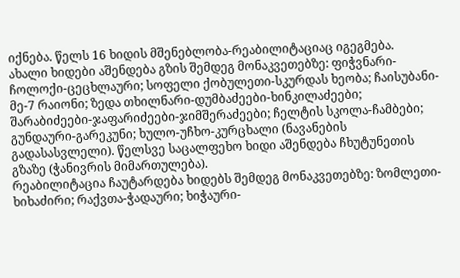იქნება. წელს 16 ხიდის მშენებლობა-რეაბილიტაციაც იგეგმება.
ახალი ხიდები აშენდება გზის შემდეგ მონაკვეთებზე: ფიჭვნარი-ჩოლოქი-ცეცხლაური; სოფელი ქობულეთი-სკურდას ხეობა; ჩაისუბანი-მე-7 რაიონი; ზედა თხილნარი-დუმბაძეები-ხინკილაძეები; შარაბიძეები-ჯაფარიძეები-ჯიმშერაძეები; ჩელტის სკოლა-ჩამბები; გუნდაური-გარეკუნი; ხულო-უჩხო-კურცხალი (ნავანების გადასასვლელი). წელსვე საცალფეხო ხიდი აშენდება ჩხუტუნეთის გზაზე (ჭანივრის მიმართულება).
რეაბილიტაცია ჩაუტარდება ხიდებს შემდეგ მონაკვეთებზე: ზომლეთი-ხიხაძირი; რაქვთა-ჭადაური; ხიჭაური-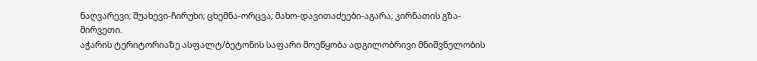ნაღვარევი; შუახევი-ჩირუხი; ცხემნა-ორცვა; მახო-დავითაძეები-აგარა; კირნათის გზა-მირვეთი.
აჭარის ტერიტორიაზე ასფალტ/ბეტონის საფარი მოეწყობა ადგილობრივი მნიშვნელობის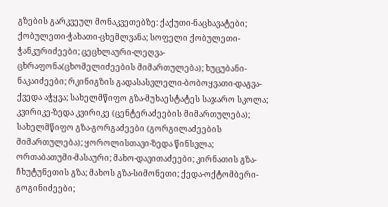გზების გარკვეულ მონაკვეთებზე: ქაქუთი-ნაცხავატები; ქობულეთი-ჭახათი-ცხემლვანა; სოფელი ქობულეთი-ჭანკურიძეები; ცეცხლაური-ლეღვა-ცხრაფონა(ცხომელიძეების მიმართულება); ხუცუბანი-ნაკაიძეები; რკინიგზის გადასასვლელი-ბობოყვათი-დაგვა-ქვედა აჭყვა; სახელმწიფო გზა-მუხაესტატეს საჯარო სკოლა; კვირიკე-ზედა კვირიკე (ცენტერაძეების მიმართულება); სახელმწიფო გზა-გორგაძეები (გორგილაძეების მიმართულება); ყოროლისთავი-ზედა წინსვლა; ორთაბათუმი-მასაური; მახო-დავითაძეები; კირნათის გზა-ჩხუტუნეთის გზა; მახოს გზა-სიმონეთი; ქედა-ოქტომბერი-გოგინიძეები;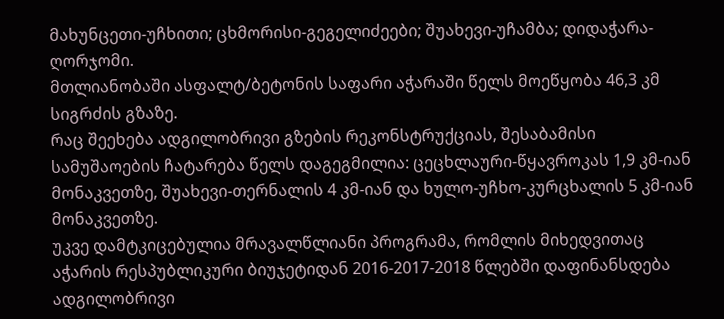მახუნცეთი-უჩხითი; ცხმორისი-გეგელიძეები; შუახევი-უჩამბა; დიდაჭარა-ღორჯომი.
მთლიანობაში ასფალტ/ბეტონის საფარი აჭარაში წელს მოეწყობა 46,3 კმ სიგრძის გზაზე.
რაც შეეხება ადგილობრივი გზების რეკონსტრუქციას, შესაბამისი სამუშაოების ჩატარება წელს დაგეგმილია: ცეცხლაური-წყავროკას 1,9 კმ-იან მონაკვეთზე, შუახევი-თერნალის 4 კმ-იან და ხულო-უჩხო-კურცხალის 5 კმ-იან მონაკვეთზე.
უკვე დამტკიცებულია მრავალწლიანი პროგრამა, რომლის მიხედვითაც აჭარის რესპუბლიკური ბიუჯეტიდან 2016-2017-2018 წლებში დაფინანსდება ადგილობრივი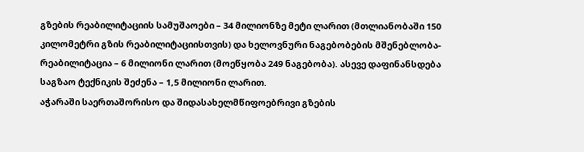გზების რეაბილიტაციის სამუშაოები – 34 მილიონზე მეტი ლარით (მთლიანობაში 150 კილომეტრი გზის რეაბილიტაციისთვის) და ხელოვნური ნაგებობების მშენებლობა-რეაბილიტაცია – 6 მილიონი ლარით (მოეწყობა 249 ნაგებობა). ასევე დაფინანსდება საგზაო ტექნიკის შეძენა – 1,5 მილიონი ლარით.
აჭარაში საერთაშორისო და შიდასახელმწიფოებრივი გზების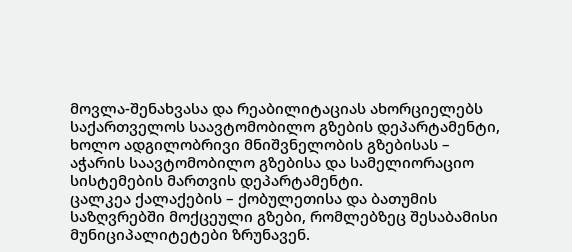მოვლა-შენახვასა და რეაბილიტაციას ახორციელებს საქართველოს საავტომობილო გზების დეპარტამენტი, ხოლო ადგილობრივი მნიშვნელობის გზებისას – აჭარის საავტომობილო გზებისა და სამელიორაციო სისტემების მართვის დეპარტამენტი.
ცალკეა ქალაქების – ქობულეთისა და ბათუმის საზღვრებში მოქცეული გზები, რომლებზეც შესაბამისი მუნიციპალიტეტები ზრუნავენ.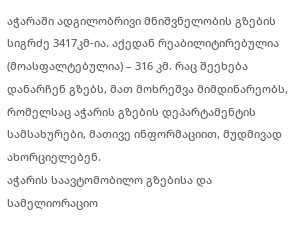აჭარაში ადგილობრივი მნიშვნელობის გზების სიგრძე 3417კმ-ია. აქედან რეაბილიტირებულია (მოასფალტებულია) – 316 კმ. რაც შეეხება დანარჩენ გზებს, მათ მოხრეშვა მიმდინარეობს, რომელსაც აჭარის გზების დეპარტამენტის სამსახურები, მათივე ინფორმაციით, მუდმივად ახორციელებენ.
აჭარის საავტომობილო გზებისა და სამელიორაციო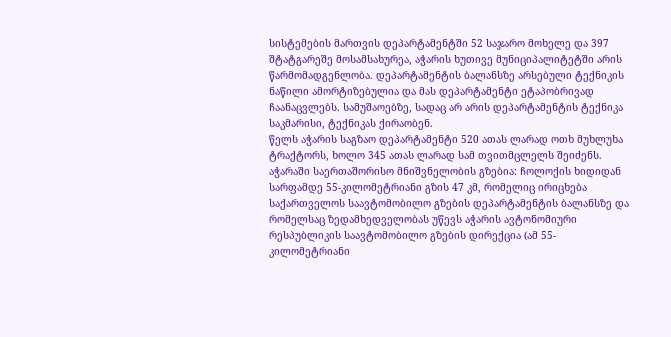სისტემების მართვის დეპარტამენტში 52 საჯარო მოხელე და 397 შტატგარეშე მოსამსახურეა, აჭარის ხუთივე მუნიციპალიტეტში არის წარმომადგენლობა. დეპარტამენტის ბალანსზე არსებული ტექნიკის ნაწილი ამორტიზებულია და მას დეპარტამენტი ეტაპობრივად ჩაანაცვლებს. სამუშაოებზე, სადაც არ არის დეპარტამენტის ტექნიკა საკმარისი, ტექნიკას ქირაობენ.
წელს აჭარის საგზაო დეპარტამენტი 520 ათას ლარად ოთხ მუხლუხა ტრაქტორს, ხოლო 345 ათას ლარად სამ თვითმცლელს შეიძენს.
აჭარაში საერთაშორისო მნიშვნელობის გზებია: ჩოლოქის ხიდიდან სარფამდე 55-კილომეტრიანი გზის 47 კმ, რომელიც ირიცხება საქართველოს საავტომობილო გზების დეპარტამენტის ბალანსზე და რომელსაც ზედამხედველობას უწევს აჭარის ავტონომიური რესპუბლიკის საავტომობილო გზების დირექცია (ამ 55-კილომეტრიანი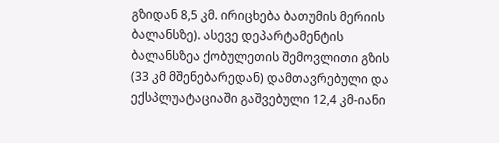გზიდან 8,5 კმ. ირიცხება ბათუმის მერიის ბალანსზე). ასევე დეპარტამენტის ბალანსზეა ქობულეთის შემოვლითი გზის (33 კმ მშენებარედან) დამთავრებული და ექსპლუატაციაში გაშვებული 12,4 კმ-იანი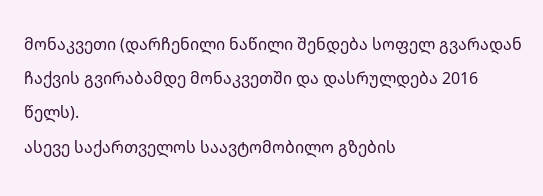მონაკვეთი (დარჩენილი ნაწილი შენდება სოფელ გვარადან ჩაქვის გვირაბამდე მონაკვეთში და დასრულდება 2016 წელს).
ასევე საქართველოს საავტომობილო გზების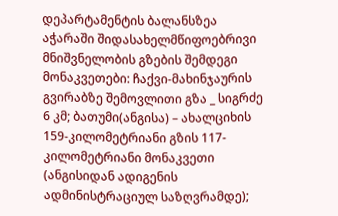დეპარტამენტის ბალანსზეა აჭარაში შიდასახელმწიფოებრივი მნიშვნელობის გზების შემდეგი მონაკვეთები: ჩაქვი-მახინჯაურის გვირაბზე შემოვლითი გზა _ სიგრძე 6 კმ; ბათუმი(ანგისა) – ახალციხის 159-კილომეტრიანი გზის 117-კილომეტრიანი მონაკვეთი (ანგისიდან ადიგენის ადმინისტრაციულ საზღვრამდე);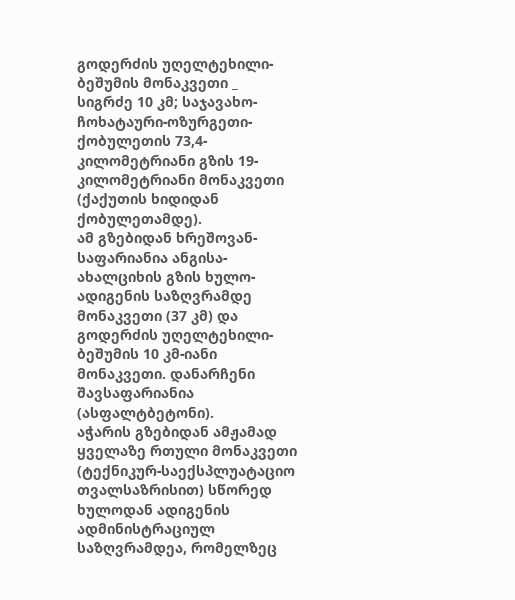გოდერძის უღელტეხილი-ბეშუმის მონაკვეთი _ სიგრძე 10 კმ; საჯავახო-ჩოხატაური-ოზურგეთი-ქობულეთის 73,4-კილომეტრიანი გზის 19-კილომეტრიანი მონაკვეთი (ქაქუთის ხიდიდან ქობულეთამდე).
ამ გზებიდან ხრეშოვან-საფარიანია ანგისა-ახალციხის გზის ხულო-ადიგენის საზღვრამდე მონაკვეთი (37 კმ) და გოდერძის უღელტეხილი-ბეშუმის 10 კმ-იანი მონაკვეთი. დანარჩენი შავსაფარიანია (ასფალტბეტონი).
აჭარის გზებიდან ამჟამად ყველაზე რთული მონაკვეთი (ტექნიკურ-საექსპლუატაციო თვალსაზრისით) სწორედ ხულოდან ადიგენის ადმინისტრაციულ საზღვრამდეა, რომელზეც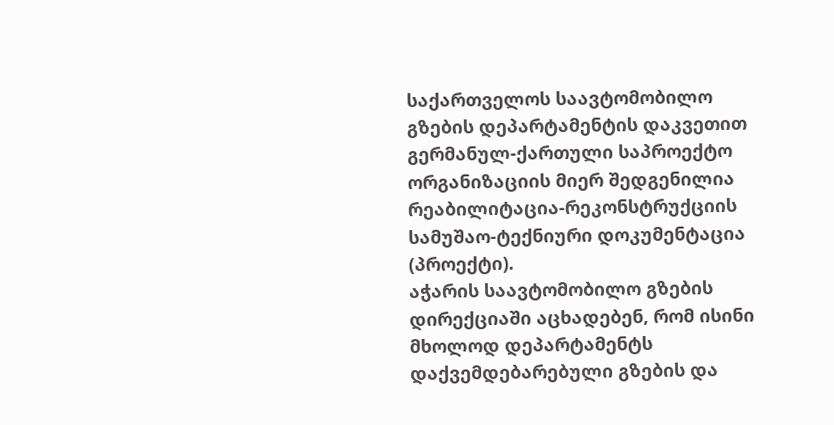საქართველოს საავტომობილო გზების დეპარტამენტის დაკვეთით გერმანულ-ქართული საპროექტო ორგანიზაციის მიერ შედგენილია რეაბილიტაცია-რეკონსტრუქციის სამუშაო-ტექნიური დოკუმენტაცია (პროექტი).
აჭარის საავტომობილო გზების დირექციაში აცხადებენ, რომ ისინი მხოლოდ დეპარტამენტს დაქვემდებარებული გზების და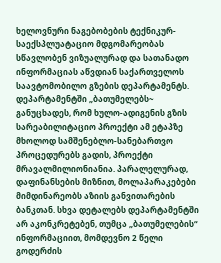ხელოვნური ნაგებობების ტექნიკურ-საექსპლუატაციო მდგომარეობას სწავლობენ ვიზუალურად და სათანადო ინფორმაციას აწვდიან საქართველოს საავტომობილო გზების დეპარტამენტს.
დეპარტამენტში „ბათუმელებს~ განუცხადეს, რომ ხულო-ადიგენის გზის სარეაბილიტაციო პროექტი ამ ეტაპზე მხოლოდ სამშენებლო-სანებართვო პროცედურებს გადის, პროექტი მრავალმილიონიანია. პარალელურად, დაფინანსების მიზნით, მოლაპარაკებები მიმდინარეობს აზიის განვითარების ბანკთან. სხვა დეტალებს დეპარტამენტში არ აკონკრეტებენ, თუმცა „ბათუმელების“ ინფორმაციით, მომდევნო 2 წელი გოდერძის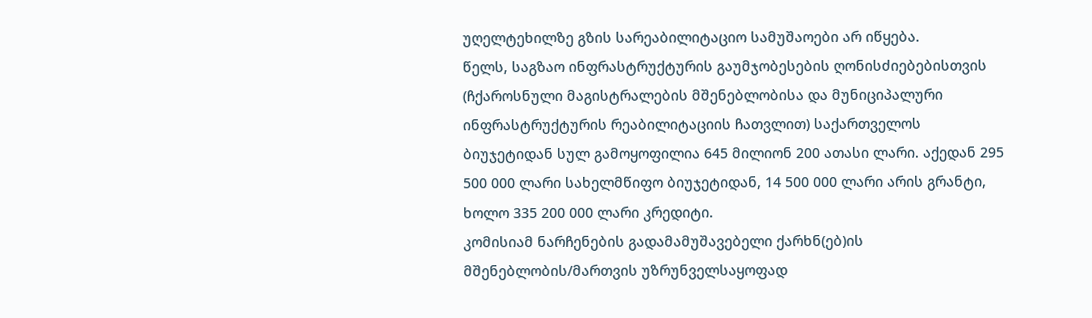უღელტეხილზე გზის სარეაბილიტაციო სამუშაოები არ იწყება.
წელს, საგზაო ინფრასტრუქტურის გაუმჯობესების ღონისძიებებისთვის (ჩქაროსნული მაგისტრალების მშენებლობისა და მუნიციპალური ინფრასტრუქტურის რეაბილიტაციის ჩათვლით) საქართველოს ბიუჯეტიდან სულ გამოყოფილია 645 მილიონ 200 ათასი ლარი. აქედან 295 500 000 ლარი სახელმწიფო ბიუჯეტიდან, 14 500 000 ლარი არის გრანტი, ხოლო 335 200 000 ლარი კრედიტი.
კომისიამ ნარჩენების გადამამუშავებელი ქარხნ(ებ)ის მშენებლობის/მართვის უზრუნველსაყოფად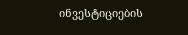ინვესტიციების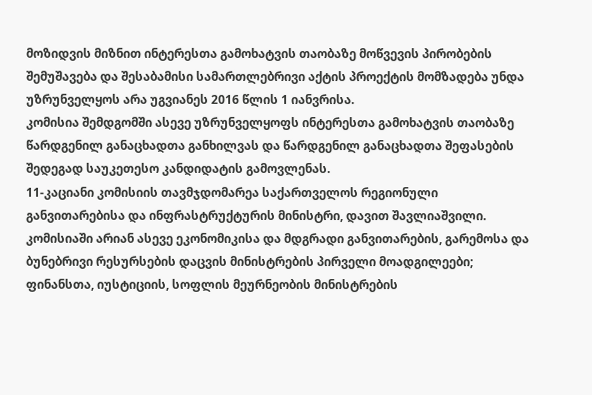მოზიდვის მიზნით ინტერესთა გამოხატვის თაობაზე მოწვევის პირობების შემუშავება და შესაბამისი სამართლებრივი აქტის პროექტის მომზადება უნდა უზრუნველყოს არა უგვიანეს 2016 წლის 1 იანვრისა.
კომისია შემდგომში ასევე უზრუნველყოფს ინტერესთა გამოხატვის თაობაზე წარდგენილ განაცხადთა განხილვას და წარდგენილ განაცხადთა შეფასების შედეგად საუკეთესო კანდიდატის გამოვლენას.
11-კაციანი კომისიის თავმჯდომარეა საქართველოს რეგიონული განვითარებისა და ინფრასტრუქტურის მინისტრი, დავით შავლიაშვილი. კომისიაში არიან ასევე ეკონომიკისა და მდგრადი განვითარების, გარემოსა და ბუნებრივი რესურსების დაცვის მინისტრების პირველი მოადგილეები; ფინანსთა, იუსტიციის, სოფლის მეურნეობის მინისტრების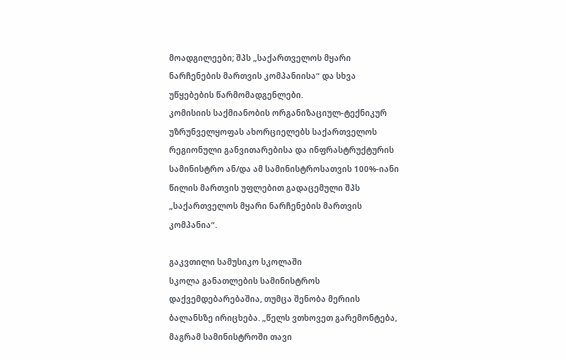მოადგილეები; შპს „საქართველოს მყარი ნარჩენების მართვის კომპანიისა“ და სხვა უწყებების წარმომადგენლები.
კომისიის საქმიანობის ორგანიზაციულ-ტექნიკურ უზრუნველყოფას ახორციელებს საქართველოს რეგიონული განვითარებისა და ინფრასტრუქტურის სამინისტრო ან/და ამ სამინისტროსათვის 100%-იანი წილის მართვის უფლებით გადაცემული შპს „საქართველოს მყარი ნარჩენების მართვის კომპანია“.

გაკვთილი სამუსიკო სკოლაში
სკოლა განათლების სამინისტროს დაქვემდებარებაშია, თუმცა შენობა მერიის ბალანსზე ირიცხება. „წელს ვთხოვეთ გარემონტება, მაგრამ სამინისტროში თავი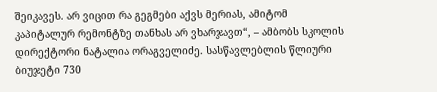შეიკავეს. არ ვიცით რა გეგმები აქვს მერიას, ამიტომ კაპიტალურ რემონტზე თანხას არ ვხარჯავთ“, – ამბობს სკოლის დირექტორი ნატალია ორაგველიძე. სასწავლებლის წლიური ბიუჯეტი 730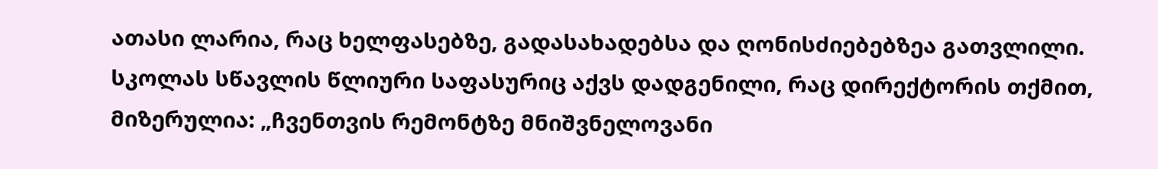ათასი ლარია, რაც ხელფასებზე, გადასახადებსა და ღონისძიებებზეა გათვლილი. სკოლას სწავლის წლიური საფასურიც აქვს დადგენილი, რაც დირექტორის თქმით, მიზერულია: „ჩვენთვის რემონტზე მნიშვნელოვანი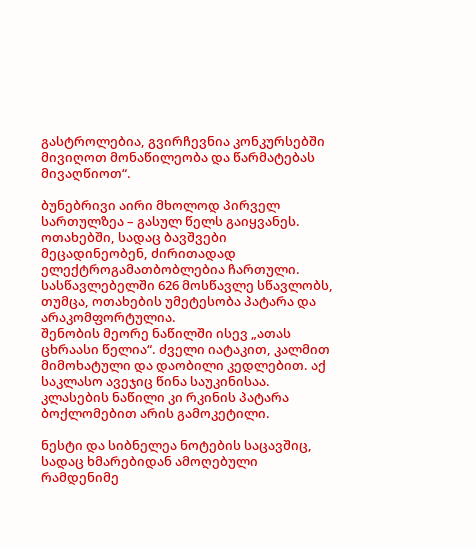გასტროლებია, გვირჩევნია კონკურსებში მივიღოთ მონაწილეობა და წარმატებას მივაღწიოთ“.

ბუნებრივი აირი მხოლოდ პირველ სართულზეა – გასულ წელს გაიყვანეს. ოთახებში, სადაც ბავშვები მეცადინეობენ, ძირითადად ელექტროგამათბობლებია ჩართული. სასწავლებელში 626 მოსწავლე სწავლობს, თუმცა, ოთახების უმეტესობა პატარა და არაკომფორტულია.
შენობის მეორე ნაწილში ისევ „ათას ცხრაასი წელია“. ძველი იატაკით, კალმით მიმოხატული და დაობილი კედლებით. აქ საკლასო ავეჯიც წინა საუკინისაა. კლასების ნაწილი კი რკინის პატარა ბოქლომებით არის გამოკეტილი.

ნესტი და სიბნელეა ნოტების საცავშიც, სადაც ხმარებიდან ამოღებული რამდენიმე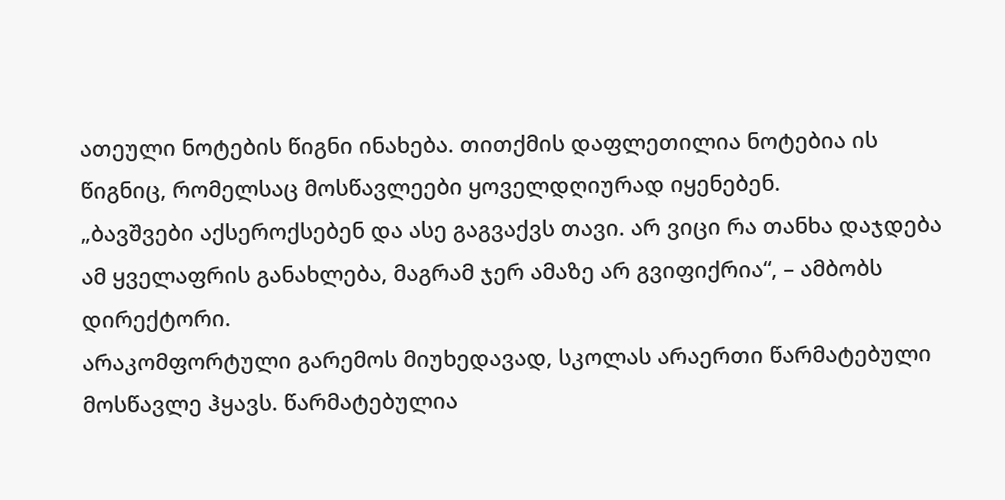ათეული ნოტების წიგნი ინახება. თითქმის დაფლეთილია ნოტებია ის წიგნიც, რომელსაც მოსწავლეები ყოველდღიურად იყენებენ.
„ბავშვები აქსეროქსებენ და ასე გაგვაქვს თავი. არ ვიცი რა თანხა დაჯდება ამ ყველაფრის განახლება, მაგრამ ჯერ ამაზე არ გვიფიქრია“, – ამბობს დირექტორი.
არაკომფორტული გარემოს მიუხედავად, სკოლას არაერთი წარმატებული მოსწავლე ჰყავს. წარმატებულია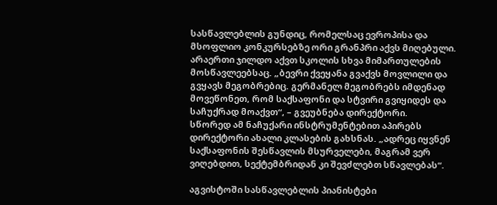სასწავლებლის გუნდიც, რომელსაც ევროპისა და მსოფლიო კონკურსებზე ორი გრანპრი აქვს მიღებული. არაერთი ჯილდო აქვთ სკოლის სხვა მიმართულების მოსწავლეებსაც. „ბევრი ქვეყანა გვაქვს მოვლილი და გვყავს მეგობრებიც. გერმანელ მეგობრებს იმდენად მოვეწონეთ, რომ საქსაფონი და სტვირი გვიყიდეს და საჩუქრად მოაქვთ“, – გვეუბნება დირექტორი.
სწორედ ამ ნაჩუქარი ინსტრუმენტებით აპირებს დირექტორი ახალი კლასების გახსნას. „ადრეც იყვნენ საქსაფონის შესწავლის მსურველები, მაგრამ ვერ ვიღებდით, სექტემბრიდან კი შევძლებთ სწავლებას“.

აგვისტოში სასწავლებლის პიანისტები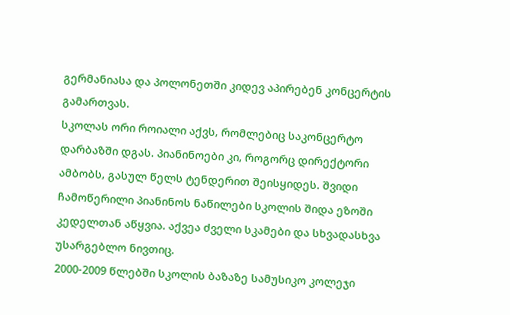გერმანიასა და პოლონეთში კიდევ აპირებენ კონცერტის გამართვას.
სკოლას ორი როიალი აქვს, რომლებიც საკონცერტო დარბაზში დგას. პიანინოები კი, როგორც დირექტორი ამბობს, გასულ წელს ტენდერით შეისყიდეს. შვიდი ჩამოწერილი პიანინოს ნაწილები სკოლის შიდა ეზოში კედელთან აწყვია. აქვეა ძველი სკამები და სხვადასხვა უსარგებლო ნივთიც.
2000-2009 წლებში სკოლის ბაზაზე სამუსიკო კოლეჯი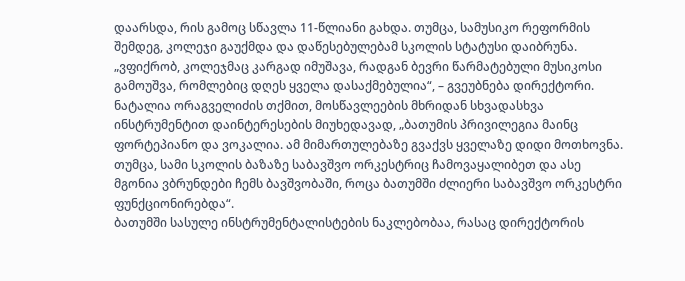დაარსდა, რის გამოც სწავლა 11-წლიანი გახდა. თუმცა, სამუსიკო რეფორმის შემდეგ, კოლეჯი გაუქმდა და დაწესებულებამ სკოლის სტატუსი დაიბრუნა. „ვფიქრობ, კოლეჯმაც კარგად იმუშავა, რადგან ბევრი წარმატებული მუსიკოსი გამოუშვა, რომლებიც დღეს ყველა დასაქმებულია“, – გვეუბნება დირექტორი.
ნატალია ორაგველიძის თქმით, მოსწავლეების მხრიდან სხვადასხვა ინსტრუმენტით დაინტერესების მიუხედავად, „ბათუმის პრივილეგია მაინც ფორტეპიანო და ვოკალია. ამ მიმართულებაზე გვაქვს ყველაზე დიდი მოთხოვნა. თუმცა, სამი სკოლის ბაზაზე საბავშვო ორკესტრიც ჩამოვაყალიბეთ და ასე მგონია ვბრუნდები ჩემს ბავშვობაში, როცა ბათუმში ძლიერი საბავშვო ორკესტრი ფუნქციონირებდა“.
ბათუმში სასულე ინსტრუმენტალისტების ნაკლებობაა, რასაც დირექტორის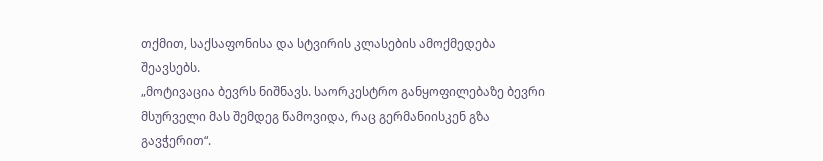თქმით, საქსაფონისა და სტვირის კლასების ამოქმედება შეავსებს.
„მოტივაცია ბევრს ნიშნავს. საორკესტრო განყოფილებაზე ბევრი მსურველი მას შემდეგ წამოვიდა, რაც გერმანიისკენ გზა გავჭერით“.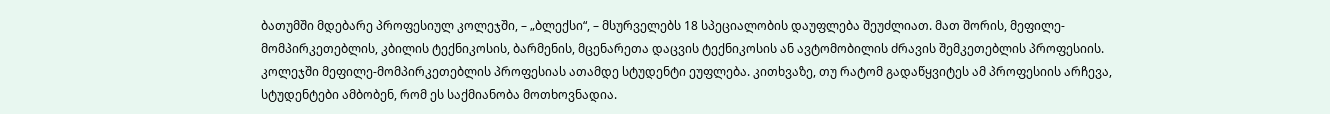ბათუმში მდებარე პროფესიულ კოლეჯში, – „ბლექსი“, – მსურველებს 18 სპეციალობის დაუფლება შეუძლიათ. მათ შორის, მეფილე-მომპირკეთებლის, კბილის ტექნიკოსის, ბარმენის, მცენარეთა დაცვის ტექნიკოსის ან ავტომობილის ძრავის შემკეთებლის პროფესიის.
კოლეჯში მეფილე-მომპირკეთებლის პროფესიას ათამდე სტუდენტი ეუფლება. კითხვაზე, თუ რატომ გადაწყვიტეს ამ პროფესიის არჩევა, სტუდენტები ამბობენ, რომ ეს საქმიანობა მოთხოვნადია.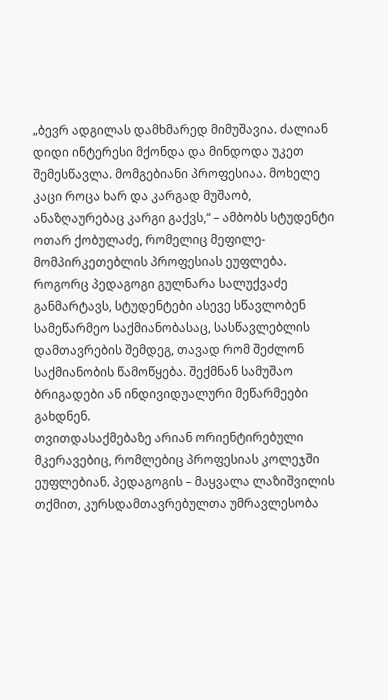„ბევრ ადგილას დამხმარედ მიმუშავია. ძალიან დიდი ინტერესი მქონდა და მინდოდა უკეთ შემესწავლა. მომგებიანი პროფესიაა. მოხელე კაცი როცა ხარ და კარგად მუშაობ, ანაზღაურებაც კარგი გაქვს,“ – ამბობს სტუდენტი ოთარ ქობულაძე, რომელიც მეფილე-მომპირკეთებლის პროფესიას ეუფლება.
როგორც პედაგოგი გულნარა სალუქვაძე განმარტავს, სტუდენტები ასევე სწავლობენ სამეწარმეო საქმიანობასაც, სასწავლებლის დამთავრების შემდეგ, თავად რომ შეძლონ საქმიანობის წამოწყება. შექმნან სამუშაო ბრიგადები ან ინდივიდუალური მეწარმეები გახდნენ.
თვითდასაქმებაზე არიან ორიენტირებული მკერავებიც, რომლებიც პროფესიას კოლეჯში ეუფლებიან. პედაგოგის – მაყვალა ლაზიშვილის თქმით, კურსდამთავრებულთა უმრავლესობა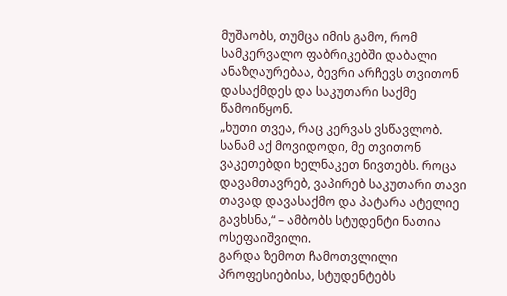მუშაობს, თუმცა იმის გამო, რომ სამკერვალო ფაბრიკებში დაბალი ანაზღაურებაა, ბევრი არჩევს თვითონ დასაქმდეს და საკუთარი საქმე წამოიწყონ.
„ხუთი თვეა, რაც კერვას ვსწავლობ. სანამ აქ მოვიდოდი, მე თვითონ ვაკეთებდი ხელნაკეთ ნივთებს. როცა დავამთავრებ, ვაპირებ საკუთარი თავი თავად დავასაქმო და პატარა ატელიე გავხსნა,“ – ამბობს სტუდენტი ნათია ოსეფაიშვილი.
გარდა ზემოთ ჩამოთვლილი პროფესიებისა, სტუდენტებს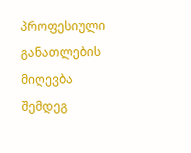პროფესიული განათლების მიღევბა შემდეგ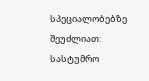სპეციალობებზე შეუძლიათ: სასტუმრო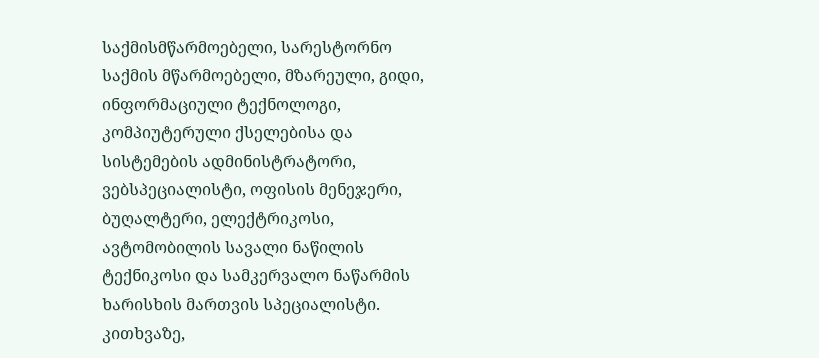საქმისმწარმოებელი, სარესტორნო საქმის მწარმოებელი, მზარეული, გიდი, ინფორმაციული ტექნოლოგი, კომპიუტერული ქსელებისა და სისტემების ადმინისტრატორი, ვებსპეციალისტი, ოფისის მენეჯერი, ბუღალტერი, ელექტრიკოსი, ავტომობილის სავალი ნაწილის ტექნიკოსი და სამკერვალო ნაწარმის ხარისხის მართვის სპეციალისტი.
კითხვაზე,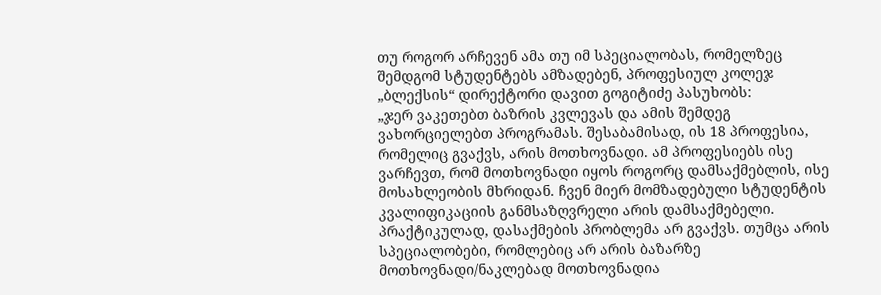თუ როგორ არჩევენ ამა თუ იმ სპეციალობას, რომელზეც შემდგომ სტუდენტებს ამზადებენ, პროფესიულ კოლეჯ „ბლექსის“ დირექტორი დავით გოგიტიძე პასუხობს:
„ჯერ ვაკეთებთ ბაზრის კვლევას და ამის შემდეგ ვახორციელებთ პროგრამას. შესაბამისად, ის 18 პროფესია, რომელიც გვაქვს, არის მოთხოვნადი. ამ პროფესიებს ისე ვარჩევთ, რომ მოთხოვნადი იყოს როგორც დამსაქმებლის, ისე მოსახლეობის მხრიდან. ჩვენ მიერ მომზადებული სტუდენტის კვალიფიკაციის განმსაზღვრელი არის დამსაქმებელი. პრაქტიკულად, დასაქმების პრობლემა არ გვაქვს. თუმცა არის სპეციალობები, რომლებიც არ არის ბაზარზე მოთხოვნადი/ნაკლებად მოთხოვნადია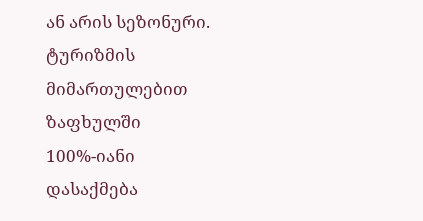ან არის სეზონური. ტურიზმის მიმართულებით ზაფხულში 100%-იანი დასაქმება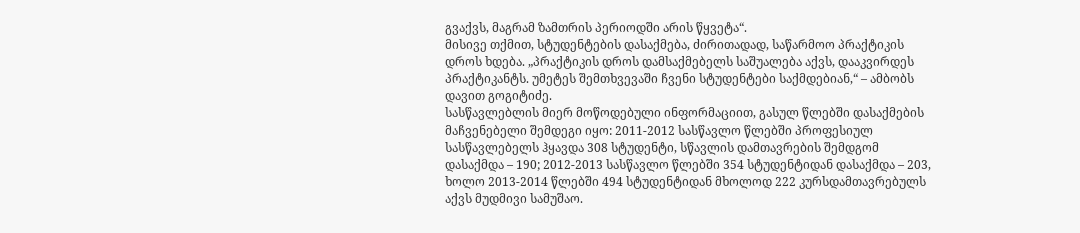გვაქვს, მაგრამ ზამთრის პერიოდში არის წყვეტა“.
მისივე თქმით, სტუდენტების დასაქმება, ძირითადად, საწარმოო პრაქტიკის დროს ხდება. „პრაქტიკის დროს დამსაქმებელს საშუალება აქვს, დააკვირდეს პრაქტიკანტს. უმეტეს შემთხვევაში ჩვენი სტუდენტები საქმდებიან,“ – ამბობს დავით გოგიტიძე.
სასწავლებლის მიერ მოწოდებული ინფორმაციით, გასულ წლებში დასაქმების მაჩვენებელი შემდეგი იყო: 2011-2012 სასწავლო წლებში პროფესიულ სასწავლებელს ჰყავდა 308 სტუდენტი, სწავლის დამთავრების შემდგომ დასაქმდა – 190; 2012-2013 სასწავლო წლებში 354 სტუდენტიდან დასაქმდა – 203, ხოლო 2013-2014 წლებში 494 სტუდენტიდან მხოლოდ 222 კურსდამთავრებულს აქვს მუდმივი სამუშაო.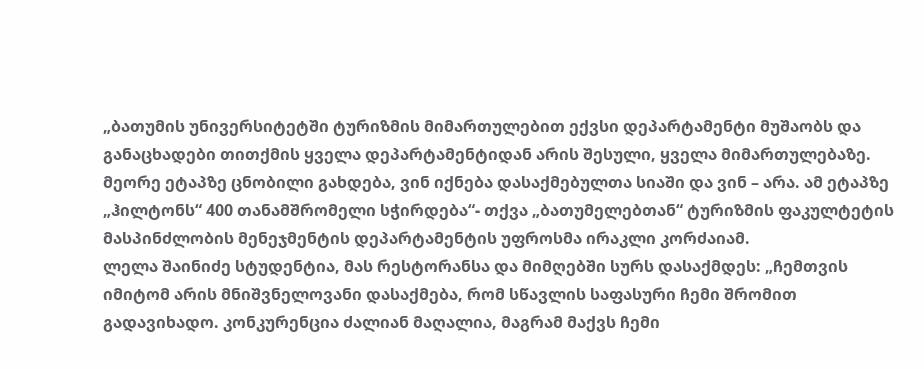„ბათუმის უნივერსიტეტში ტურიზმის მიმართულებით ექვსი დეპარტამენტი მუშაობს და განაცხადები თითქმის ყველა დეპარტამენტიდან არის შესული, ყველა მიმართულებაზე. მეორე ეტაპზე ცნობილი გახდება, ვინ იქნება დასაქმებულთა სიაში და ვინ – არა. ამ ეტაპზე „ჰილტონს“ 400 თანამშრომელი სჭირდება“- თქვა „ბათუმელებთან“ ტურიზმის ფაკულტეტის მასპინძლობის მენეჯმენტის დეპარტამენტის უფროსმა ირაკლი კორძაიამ.
ლელა შაინიძე სტუდენტია, მას რესტორანსა და მიმღებში სურს დასაქმდეს: „ჩემთვის იმიტომ არის მნიშვნელოვანი დასაქმება, რომ სწავლის საფასური ჩემი შრომით გადავიხადო. კონკურენცია ძალიან მაღალია, მაგრამ მაქვს ჩემი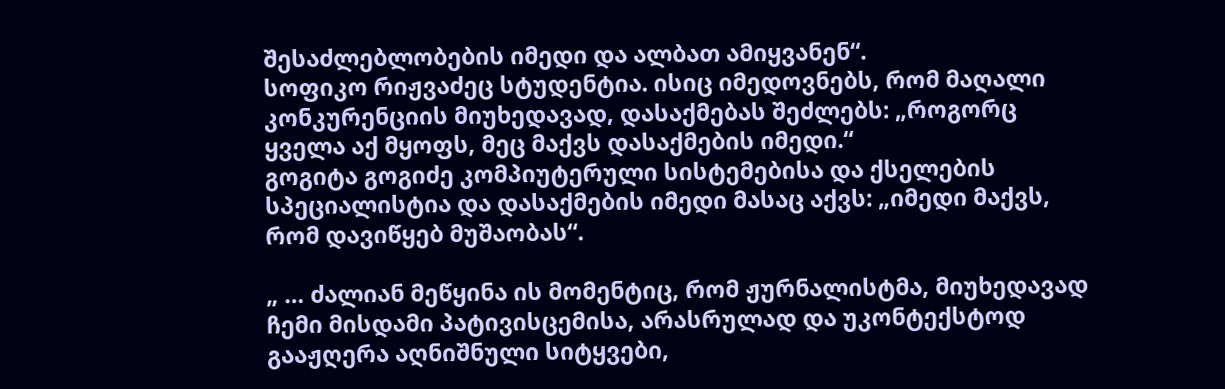შესაძლებლობების იმედი და ალბათ ამიყვანენ“.
სოფიკო რიჟვაძეც სტუდენტია. ისიც იმედოვნებს, რომ მაღალი კონკურენციის მიუხედავად, დასაქმებას შეძლებს: „როგორც ყველა აქ მყოფს, მეც მაქვს დასაქმების იმედი.“
გოგიტა გოგიძე კომპიუტერული სისტემებისა და ქსელების სპეციალისტია და დასაქმების იმედი მასაც აქვს: „იმედი მაქვს, რომ დავიწყებ მუშაობას“.

„ … ძალიან მეწყინა ის მომენტიც, რომ ჟურნალისტმა, მიუხედავად ჩემი მისდამი პატივისცემისა, არასრულად და უკონტექსტოდ გააჟღერა აღნიშნული სიტყვები,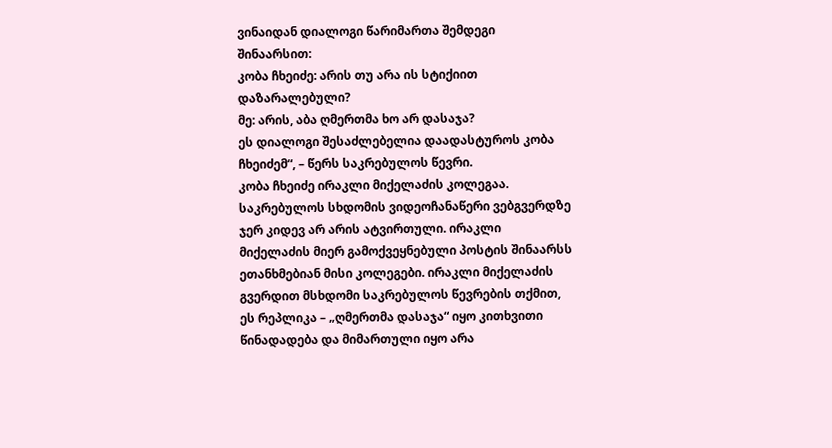ვინაიდან დიალოგი წარიმართა შემდეგი შინაარსით:
კობა ჩხეიძე: არის თუ არა ის სტიქიით დაზარალებული?
მე: არის, აბა ღმერთმა ხო არ დასაჯა?
ეს დიალოგი შესაძლებელია დაადასტუროს კობა ჩხეიძემ“, – წერს საკრებულოს წევრი.
კობა ჩხეიძე ირაკლი მიქელაძის კოლეგაა.
საკრებულოს სხდომის ვიდეოჩანაწერი ვებგვერდზე ჯერ კიდევ არ არის ატვირთული. ირაკლი მიქელაძის მიერ გამოქვეყნებული პოსტის შინაარსს ეთანხმებიან მისი კოლეგები. ირაკლი მიქელაძის გვერდით მსხდომი საკრებულოს წევრების თქმით, ეს რეპლიკა – „ღმერთმა დასაჯა“ იყო კითხვითი წინადადება და მიმართული იყო არა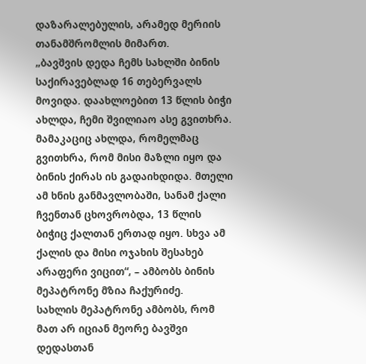დაზარალებულის, არამედ მერიის თანამშრომლის მიმართ.
„ბავშვის დედა ჩემს სახლში ბინის საქირავებლად 16 თებერვალს მოვიდა. დაახლოებით 13 წლის ბიჭი ახლდა, ჩემი შვილიაო ასე გვითხრა. მამაკაციც ახლდა, რომელმაც გვითხრა, რომ მისი მაზლი იყო და ბინის ქირას ის გადაიხდიდა. მთელი ამ ხნის განმავლობაში, სანამ ქალი ჩვენთან ცხოვრობდა, 13 წლის ბიჭიც ქალთან ერთად იყო. სხვა ამ ქალის და მისი ოჯახის შესახებ არაფერი ვიცით“, – ამბობს ბინის მეპატრონე მზია ჩაქურიძე.
სახლის მეპატრონე ამბობს, რომ მათ არ იციან მეორე ბავშვი დედასთან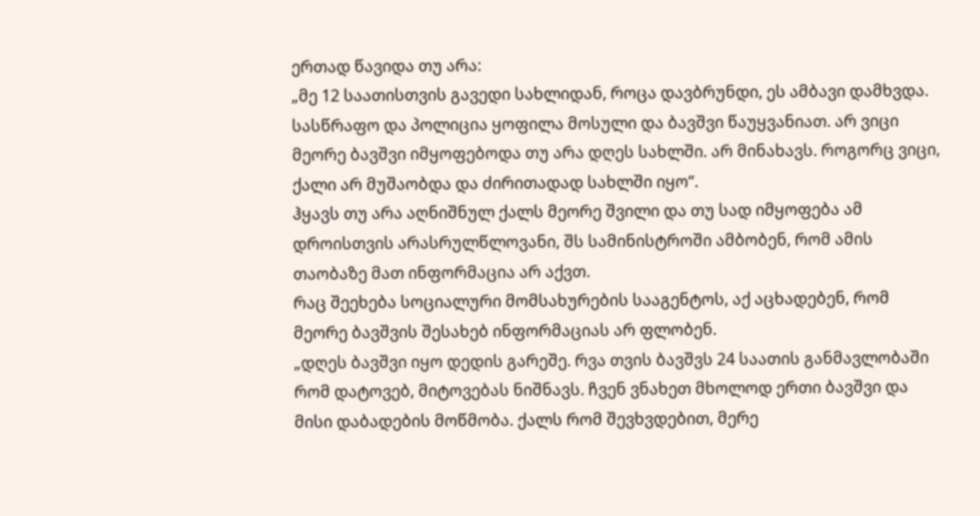ერთად წავიდა თუ არა:
„მე 12 საათისთვის გავედი სახლიდან, როცა დავბრუნდი, ეს ამბავი დამხვდა. სასწრაფო და პოლიცია ყოფილა მოსული და ბავშვი წაუყვანიათ. არ ვიცი მეორე ბავშვი იმყოფებოდა თუ არა დღეს სახლში. არ მინახავს. როგორც ვიცი, ქალი არ მუშაობდა და ძირითადად სახლში იყო“.
ჰყავს თუ არა აღნიშნულ ქალს მეორე შვილი და თუ სად იმყოფება ამ დროისთვის არასრულწლოვანი, შს სამინისტროში ამბობენ, რომ ამის თაობაზე მათ ინფორმაცია არ აქვთ.
რაც შეეხება სოციალური მომსახურების სააგენტოს, აქ აცხადებენ, რომ მეორე ბავშვის შესახებ ინფორმაციას არ ფლობენ.
„დღეს ბავშვი იყო დედის გარეშე. რვა თვის ბავშვს 24 საათის განმავლობაში რომ დატოვებ, მიტოვებას ნიშნავს. ჩვენ ვნახეთ მხოლოდ ერთი ბავშვი და მისი დაბადების მოწმობა. ქალს რომ შევხვდებით, მერე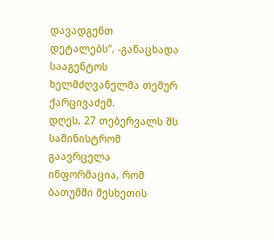დავადგენთ დეტალებს“, -განაცხადა სააგენტოს ხელმძღვანელმა თემურ ქარცივაძემ.
დღეს, 27 თებერვალს შს სამინისტრომ გაავრცელა ინფორმაცია, რომ ბათუმში მესხეთის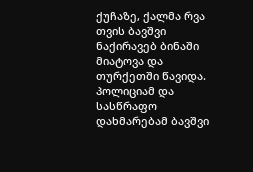ქუჩაზე, ქალმა რვა თვის ბავშვი ნაქირავებ ბინაში მიატოვა და თურქეთში წავიდა. პოლიციამ და სასწრაფო დახმარებამ ბავშვი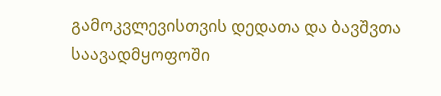გამოკვლევისთვის დედათა და ბავშვთა საავადმყოფოში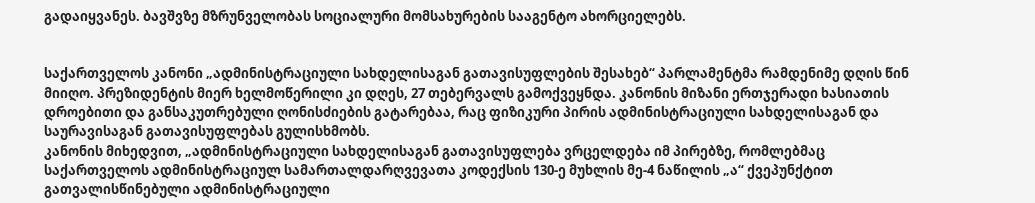გადაიყვანეს. ბავშვზე მზრუნველობას სოციალური მომსახურების სააგენტო ახორციელებს.


საქართველოს კანონი „ადმინისტრაციული სახდელისაგან გათავისუფლების შესახებ“ პარლამენტმა რამდენიმე დღის წინ მიიღო. პრეზიდენტის მიერ ხელმოწერილი კი დღეს, 27 თებერვალს გამოქვეყნდა. კანონის მიზანი ერთჯერადი ხასიათის დროებითი და განსაკუთრებული ღონისძიების გატარებაა, რაც ფიზიკური პირის ადმინისტრაციული სახდელისაგან და საურავისაგან გათავისუფლებას გულისხმობს.
კანონის მიხედვით, „ადმინისტრაციული სახდელისაგან გათავისუფლება ვრცელდება იმ პირებზე, რომლებმაც საქართველოს ადმინისტრაციულ სამართალდარღვევათა კოდექსის 130-ე მუხლის მე-4 ნაწილის „ა“ ქვეპუნქტით გათვალისწინებული ადმინისტრაციული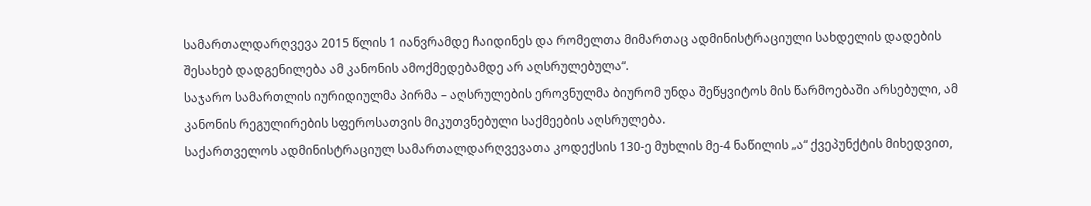სამართალდარღვევა 2015 წლის 1 იანვრამდე ჩაიდინეს და რომელთა მიმართაც ადმინისტრაციული სახდელის დადების შესახებ დადგენილება ამ კანონის ამოქმედებამდე არ აღსრულებულა“.
საჯარო სამართლის იურიდიულმა პირმა – აღსრულების ეროვნულმა ბიურომ უნდა შეწყვიტოს მის წარმოებაში არსებული, ამ კანონის რეგულირების სფეროსათვის მიკუთვნებული საქმეების აღსრულება.
საქართველოს ადმინისტრაციულ სამართალდარღვევათა კოდექსის 130-ე მუხლის მე-4 ნაწილის „ა“ ქვეპუნქტის მიხედვით,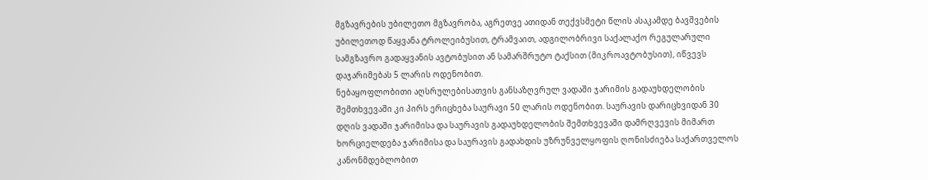მგზავრების უბილეთო მგზავრობა, აგრეთვე ათიდან თექვსმეტი წლის ასაკამდე ბავშვების უბილეთოდ წაყვანა ტროლეიბუსით, ტრამვაით, ადგილობრივი საქალაქო რეგულარული სამგზავრო გადაყვანის ავტობუსით ან სამარშრუტო ტაქსით (მიკროავტობუსით), იწვევს დაჯარიმებას 5 ლარის ოდენობით.
ნებაყოფლობითი აღსრულებისათვის განსაზღვრულ ვადაში ჯარიმის გადაუხდელობის შემთხვევაში კი პირს ერიცხება საურავი 50 ლარის ოდენობით. საურავის დარიცხვიდან 30 დღის ვადაში ჯარიმისა და საურავის გადაუხდელობის შემთხვევაში დამრღვევის მიმართ ხორციელდება ჯარიმისა და საურავის გადახდის უზრუნველყოფის ღონისძიება საქართველოს კანონმდებლობით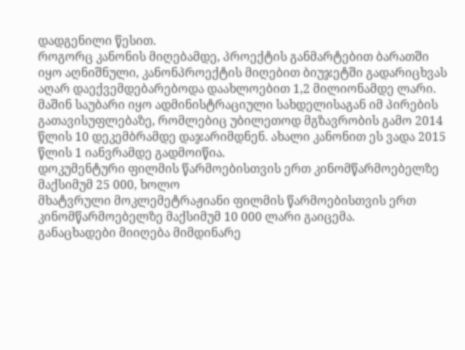დადგენილი წესით.
როგორც კანონის მიღებამდე, პროექტის განმარტებით ბარათში იყო აღნიშნული, კანონპროექტის მიღებით ბიუჯეტში გადარიცხვას აღარ დაექვემდებარებოდა დაახლოებით 1,2 მილიონამდე ლარი. მაშინ საუბარი იყო ადმინისტრაციული სახდელისაგან იმ პირების გათავისუფლებაზე, რომლებიც უბილეთოდ მგზავრობის გამო 2014 წლის 10 დეკემბრამდე დაჯარიმდნენ. ახალი კანონით ეს ვადა 2015 წლის 1 იანვრამდე გადმოიწია.
დოკუმენტური ფილმის წარმოებისთვის ერთ კინომწარმოებელზე მაქსიმუმ 25 000, ხოლო
მხატვრული მოკლემეტრაჟიანი ფილმის წარმოებისთვის ერთ კინომწარმოებელზე მაქსიმუმ 10 000 ლარი გაიცემა.
განაცხადები მიიღება მიმდინარე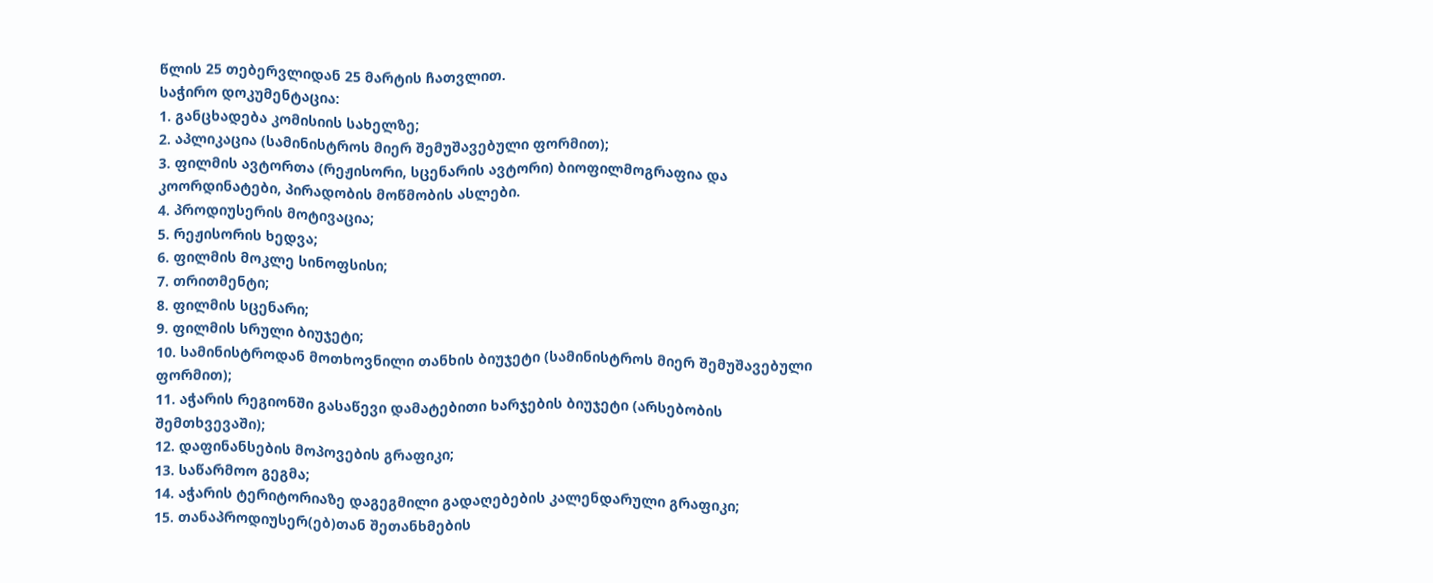წლის 25 თებერვლიდან 25 მარტის ჩათვლით.
საჭირო დოკუმენტაცია:
1. განცხადება კომისიის სახელზე;
2. აპლიკაცია (სამინისტროს მიერ შემუშავებული ფორმით);
3. ფილმის ავტორთა (რეჟისორი, სცენარის ავტორი) ბიოფილმოგრაფია და
კოორდინატები, პირადობის მოწმობის ასლები.
4. პროდიუსერის მოტივაცია;
5. რეჟისორის ხედვა;
6. ფილმის მოკლე სინოფსისი;
7. თრითმენტი;
8. ფილმის სცენარი;
9. ფილმის სრული ბიუჯეტი;
10. სამინისტროდან მოთხოვნილი თანხის ბიუჯეტი (სამინისტროს მიერ შემუშავებული
ფორმით);
11. აჭარის რეგიონში გასაწევი დამატებითი ხარჯების ბიუჯეტი (არსებობის
შემთხვევაში);
12. დაფინანსების მოპოვების გრაფიკი;
13. საწარმოო გეგმა;
14. აჭარის ტერიტორიაზე დაგეგმილი გადაღებების კალენდარული გრაფიკი;
15. თანაპროდიუსერ(ებ)თან შეთანხმების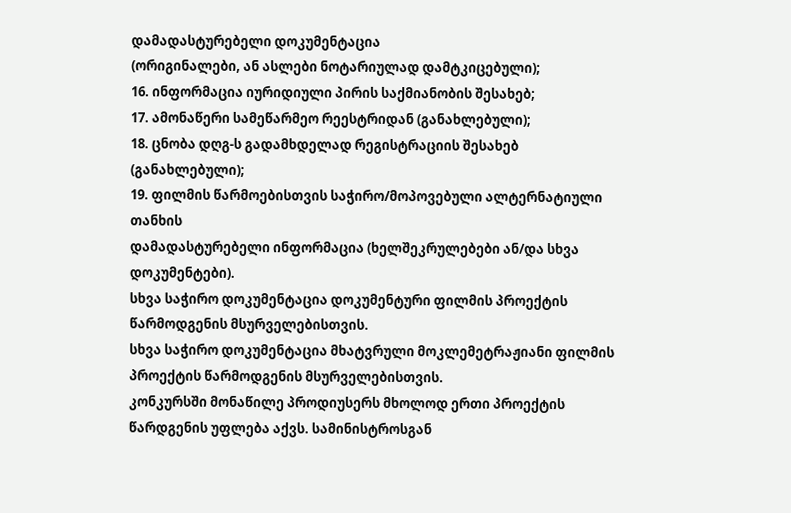დამადასტურებელი დოკუმენტაცია
(ორიგინალები, ან ასლები ნოტარიულად დამტკიცებული);
16. ინფორმაცია იურიდიული პირის საქმიანობის შესახებ;
17. ამონაწერი სამეწარმეო რეესტრიდან (განახლებული);
18. ცნობა დღგ-ს გადამხდელად რეგისტრაციის შესახებ (განახლებული);
19. ფილმის წარმოებისთვის საჭირო/მოპოვებული ალტერნატიული თანხის
დამადასტურებელი ინფორმაცია (ხელშეკრულებები ან/და სხვა დოკუმენტები).
სხვა საჭირო დოკუმენტაცია დოკუმენტური ფილმის პროექტის წარმოდგენის მსურველებისთვის.
სხვა საჭირო დოკუმენტაცია მხატვრული მოკლემეტრაჟიანი ფილმის პროექტის წარმოდგენის მსურველებისთვის.
კონკურსში მონაწილე პროდიუსერს მხოლოდ ერთი პროექტის წარდგენის უფლება აქვს. სამინისტროსგან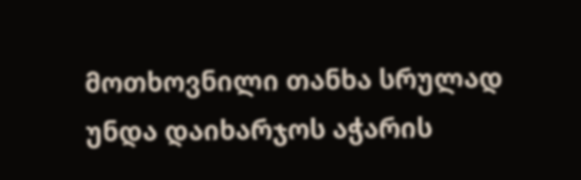მოთხოვნილი თანხა სრულად უნდა დაიხარჯოს აჭარის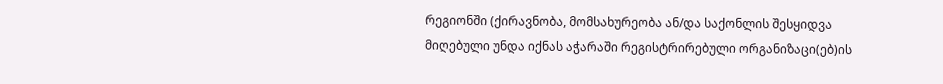რეგიონში (ქირავნობა, მომსახურეობა ან/და საქონლის შესყიდვა მიღებული უნდა იქნას აჭარაში რეგისტრირებული ორგანიზაცი(ებ)ის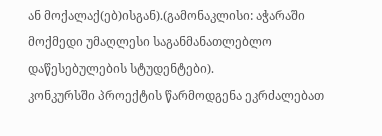ან მოქალაქ(ებ)ისგან).(გამონაკლისი: აჭარაში მოქმედი უმაღლესი საგანმანათლებლო დაწესებულების სტუდენტები).
კონკურსში პროექტის წარმოდგენა ეკრძალებათ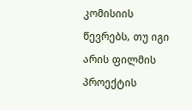კომისიის წევრებს, თუ იგი არის ფილმის
პროექტის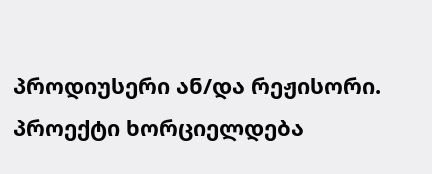პროდიუსერი ან/და რეჟისორი.
პროექტი ხორციელდება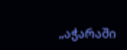„აჭარაში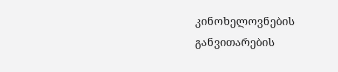კინოხელოვნების განვითარების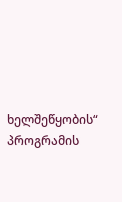ხელშეწყობის“ პროგრამის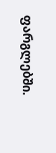ფარგლებში.